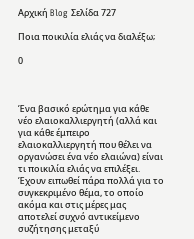Αρχική Blog Σελίδα 727

Ποια ποικιλία ελιάς να διαλέξω;

0



Ένα βασικό ερώτημα για κάθε νέο ελαιοκαλλιεργητή (αλλά και για κάθε έμπειρο ελαιοκαλλιεργητή που θέλει να οργανώσει ένα νέο ελαιώνα) είναι τι ποικιλία ελιάς να επιλέξει. Έχουν ειπωθεί πάρα πολλά για το συγκεκριμένο θέμα, το οποίο ακόμα και στις μέρες μας αποτελεί συχνό αντικείμενο συζήτησης μεταξύ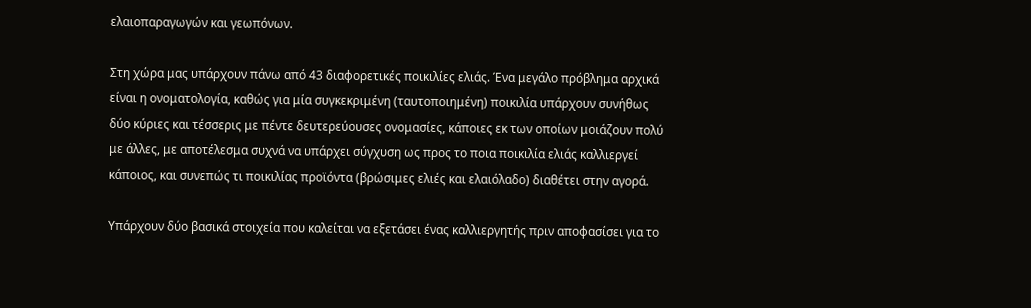ελαιοπαραγωγών και γεωπόνων.

Στη χώρα μας υπάρχουν πάνω από 43 διαφορετικές ποικιλίες ελιάς. Ένα μεγάλο πρόβλημα αρχικά είναι η ονοματολογία, καθώς για μία συγκεκριμένη (ταυτοποιημένη) ποικιλία υπάρχουν συνήθως δύο κύριες και τέσσερις με πέντε δευτερεύουσες ονομασίες, κάποιες εκ των οποίων μοιάζουν πολύ με άλλες, με αποτέλεσμα συχνά να υπάρχει σύγχυση ως προς το ποια ποικιλία ελιάς καλλιεργεί κάποιος, και συνεπώς τι ποικιλίας προϊόντα (βρώσιμες ελιές και ελαιόλαδο) διαθέτει στην αγορά.

Υπάρχουν δύο βασικά στοιχεία που καλείται να εξετάσει ένας καλλιεργητής πριν αποφασίσει για το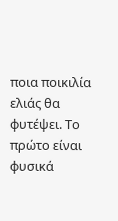ποια ποικιλία ελιάς θα φυτέψει. Το πρώτο είναι φυσικά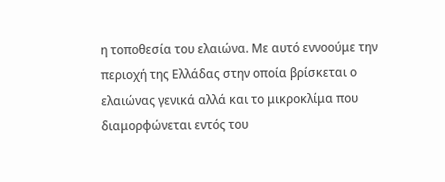η τοποθεσία του ελαιώνα. Με αυτό εννοούμε την περιοχή της Ελλάδας στην οποία βρίσκεται ο ελαιώνας γενικά αλλά και το μικροκλίμα που διαμορφώνεται εντός του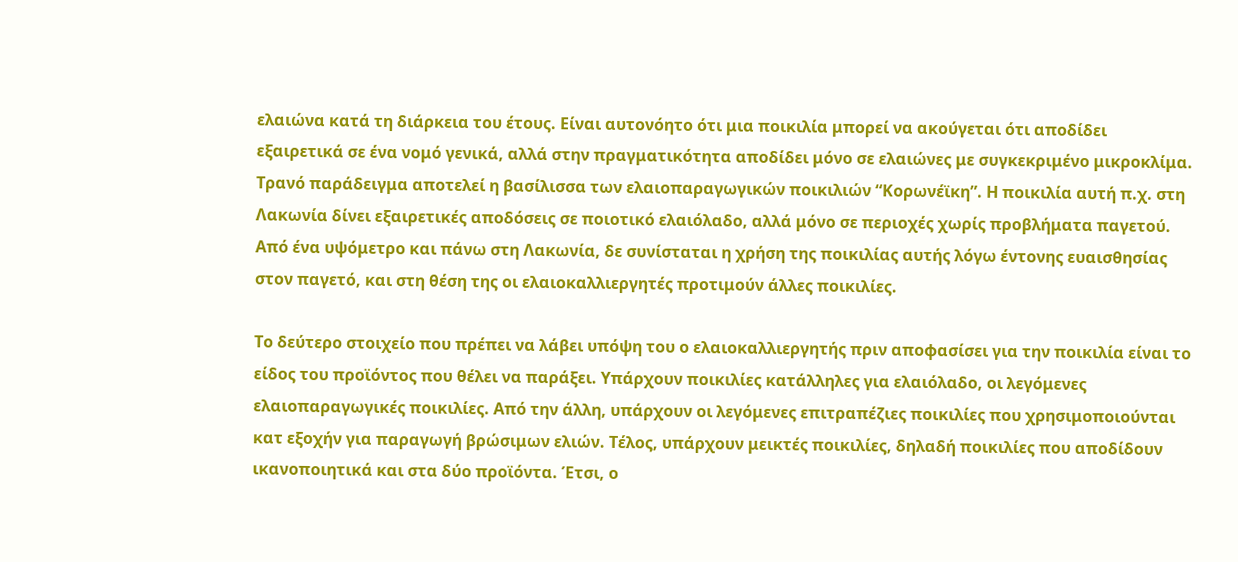ελαιώνα κατά τη διάρκεια του έτους. Είναι αυτονόητο ότι μια ποικιλία μπορεί να ακούγεται ότι αποδίδει εξαιρετικά σε ένα νομό γενικά, αλλά στην πραγματικότητα αποδίδει μόνο σε ελαιώνες με συγκεκριμένο μικροκλίμα. Τρανό παράδειγμα αποτελεί η βασίλισσα των ελαιοπαραγωγικών ποικιλιών “Κορωνέϊκη”. Η ποικιλία αυτή π.χ. στη Λακωνία δίνει εξαιρετικές αποδόσεις σε ποιοτικό ελαιόλαδο, αλλά μόνο σε περιοχές χωρίς προβλήματα παγετού. Από ένα υψόμετρο και πάνω στη Λακωνία, δε συνίσταται η χρήση της ποικιλίας αυτής λόγω έντονης ευαισθησίας στον παγετό, και στη θέση της οι ελαιοκαλλιεργητές προτιμούν άλλες ποικιλίες.

Το δεύτερο στοιχείο που πρέπει να λάβει υπόψη του ο ελαιοκαλλιεργητής πριν αποφασίσει για την ποικιλία είναι το είδος του προϊόντος που θέλει να παράξει. Υπάρχουν ποικιλίες κατάλληλες για ελαιόλαδο, οι λεγόμενες ελαιοπαραγωγικές ποικιλίες. Από την άλλη, υπάρχουν οι λεγόμενες επιτραπέζιες ποικιλίες που χρησιμοποιούνται κατ εξοχήν για παραγωγή βρώσιμων ελιών. Τέλος, υπάρχουν μεικτές ποικιλίες, δηλαδή ποικιλίες που αποδίδουν ικανοποιητικά και στα δύο προϊόντα. Έτσι, ο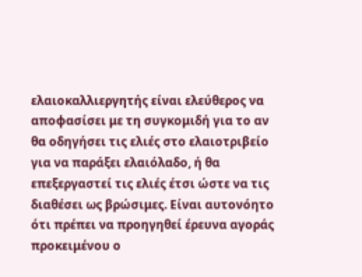ελαιοκαλλιεργητής είναι ελεύθερος να αποφασίσει με τη συγκομιδή για το αν θα οδηγήσει τις ελιές στο ελαιοτριβείο για να παράξει ελαιόλαδο, ή θα επεξεργαστεί τις ελιές έτσι ώστε να τις διαθέσει ως βρώσιμες. Είναι αυτονόητο ότι πρέπει να προηγηθεί έρευνα αγοράς προκειμένου ο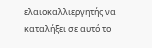ελαιοκαλλιεργητής να καταλήξει σε αυτό το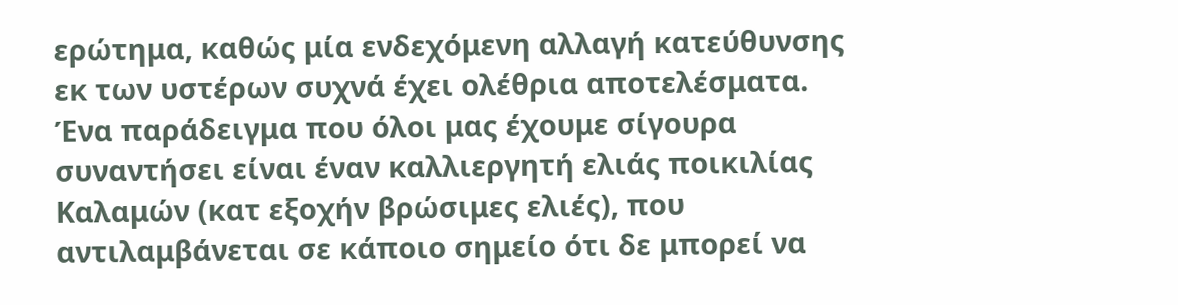ερώτημα, καθώς μία ενδεχόμενη αλλαγή κατεύθυνσης εκ των υστέρων συχνά έχει ολέθρια αποτελέσματα. Ένα παράδειγμα που όλοι μας έχουμε σίγουρα συναντήσει είναι έναν καλλιεργητή ελιάς ποικιλίας Καλαμών (κατ εξοχήν βρώσιμες ελιές), που αντιλαμβάνεται σε κάποιο σημείο ότι δε μπορεί να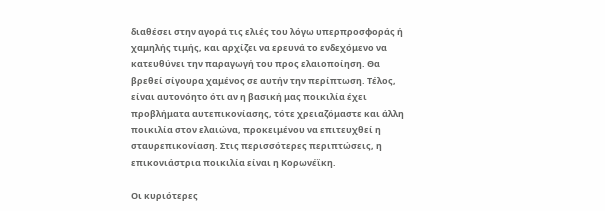διαθέσει στην αγορά τις ελιές του λόγω υπερπροσφοράς ή χαμηλής τιμής, και αρχίζει να ερευνά το ενδεχόμενο να κατευθύνει την παραγωγή του προς ελαιοποίηση. Θα βρεθεί σίγουρα χαμένος σε αυτήν την περίπτωση. Τέλος, είναι αυτονόητο ότι αν η βασική μας ποικιλία έχει προβλήματα αυτεπικονίασης, τότε χρειαζόμαστε και άλλη ποικιλία στον ελαιώνα, προκειμένου να επιτευχθεί η σταυρεπικονίαση. Στις περισσότερες περιπτώσεις, η επικονιάστρια ποικιλία είναι η Κορωνέϊκη.

Οι κυριότερες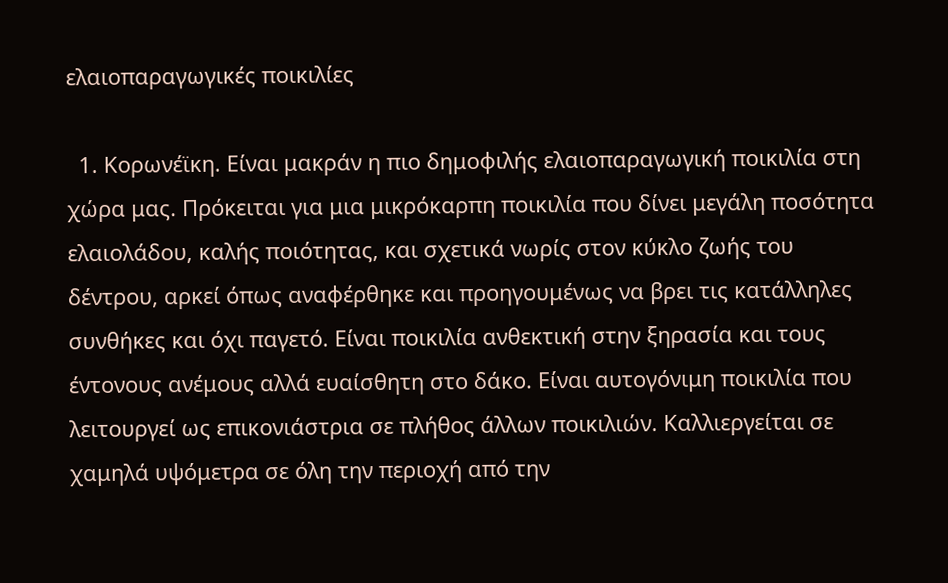ελαιοπαραγωγικές ποικιλίες

  1. Κορωνέϊκη. Είναι μακράν η πιο δημοφιλής ελαιοπαραγωγική ποικιλία στη χώρα μας. Πρόκειται για μια μικρόκαρπη ποικιλία που δίνει μεγάλη ποσότητα ελαιολάδου, καλής ποιότητας, και σχετικά νωρίς στον κύκλο ζωής του δέντρου, αρκεί όπως αναφέρθηκε και προηγουμένως να βρει τις κατάλληλες συνθήκες και όχι παγετό. Είναι ποικιλία ανθεκτική στην ξηρασία και τους έντονους ανέμους αλλά ευαίσθητη στο δάκο. Είναι αυτογόνιμη ποικιλία που λειτουργεί ως επικονιάστρια σε πλήθος άλλων ποικιλιών. Καλλιεργείται σε χαμηλά υψόμετρα σε όλη την περιοχή από την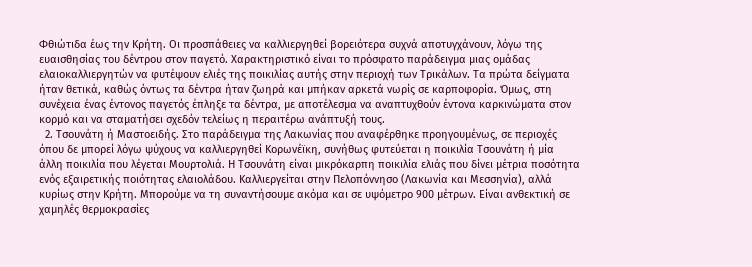Φθιώτιδα έως την Κρήτη. Οι προσπάθειες να καλλιεργηθεί βορειότερα συχνά αποτυγχάνουν, λόγω της ευαισθησίας του δέντρου στον παγετό. Χαρακτηριστικό είναι το πρόσφατο παράδειγμα μιας ομάδας ελαιοκαλλιεργητών να φυτέψουν ελιές της ποικιλίας αυτής στην περιοχή των Τρικάλων. Τα πρώτα δείγματα ήταν θετικά, καθώς όντως τα δέντρα ήταν ζωηρά και μπήκαν αρκετά νωρίς σε καρποφορία. Όμως, στη συνέχεια ένας έντονος παγετός έπληξε τα δέντρα, με αποτέλεσμα να αναπτυχθούν έντονα καρκινώματα στον κορμό και να σταματήσει σχεδόν τελείως η περαιτέρω ανάπτυξή τους.
  2. Τσουνάτη ή Μαστοειδής. Στο παράδειγμα της Λακωνίας που αναφέρθηκε προηγουμένως, σε περιοχές όπου δε μπορεί λόγω ψύχους να καλλιεργηθεί Κορωνέϊκη, συνήθως φυτεύεται η ποικιλία Τσουνάτη ή μία άλλη ποικιλία που λέγεται Μουρτολιά. Η Τσουνάτη είναι μικρόκαρπη ποικιλία ελιάς που δίνει μέτρια ποσότητα ενός εξαιρετικής ποιότητας ελαιολάδου. Καλλιεργείται στην Πελοπόννησο (Λακωνία και Μεσσηνία), αλλά κυρίως στην Κρήτη. Μπορούμε να τη συναντήσουμε ακόμα και σε υψόμετρο 900 μέτρων. Είναι ανθεκτική σε χαμηλές θερμοκρασίες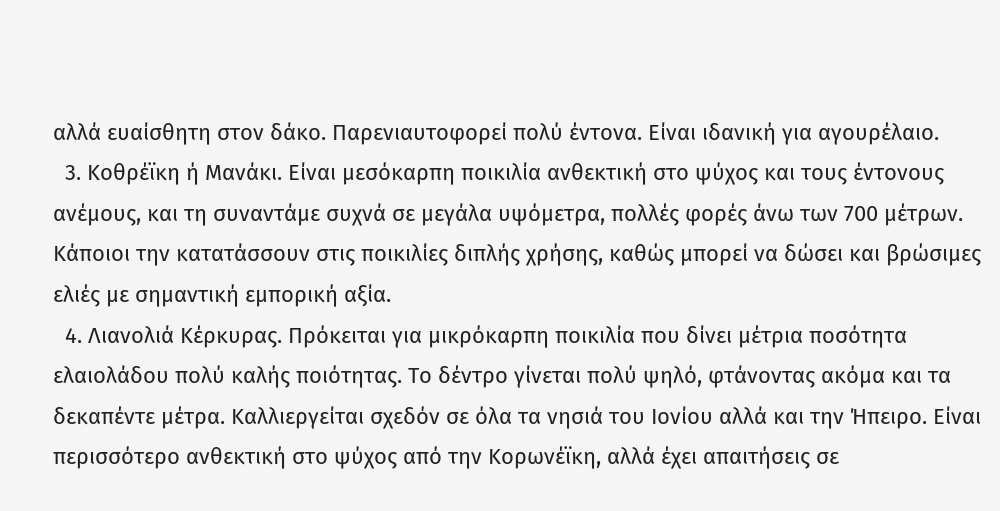αλλά ευαίσθητη στον δάκο. Παρενιαυτοφορεί πολύ έντονα. Είναι ιδανική για αγουρέλαιο.
  3. Κοθρέϊκη ή Μανάκι. Είναι μεσόκαρπη ποικιλία ανθεκτική στο ψύχος και τους έντονους ανέμους, και τη συναντάμε συχνά σε μεγάλα υψόμετρα, πολλές φορές άνω των 700 μέτρων. Κάποιοι την κατατάσσουν στις ποικιλίες διπλής χρήσης, καθώς μπορεί να δώσει και βρώσιμες ελιές με σημαντική εμπορική αξία.
  4. Λιανολιά Κέρκυρας. Πρόκειται για μικρόκαρπη ποικιλία που δίνει μέτρια ποσότητα ελαιολάδου πολύ καλής ποιότητας. Το δέντρο γίνεται πολύ ψηλό, φτάνοντας ακόμα και τα δεκαπέντε μέτρα. Καλλιεργείται σχεδόν σε όλα τα νησιά του Ιονίου αλλά και την Ήπειρο. Είναι περισσότερο ανθεκτική στο ψύχος από την Κορωνέϊκη, αλλά έχει απαιτήσεις σε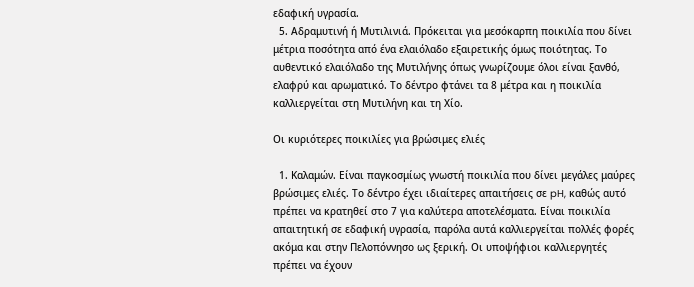εδαφική υγρασία.
  5. Αδραμυτινή ή Μυτιλινιά. Πρόκειται για μεσόκαρπη ποικιλία που δίνει μέτρια ποσότητα από ένα ελαιόλαδο εξαιρετικής όμως ποιότητας. Το αυθεντικό ελαιόλαδο της Μυτιλήνης όπως γνωρίζουμε όλοι είναι ξανθό, ελαφρύ και αρωματικό. Το δέντρο φτάνει τα 8 μέτρα και η ποικιλία καλλιεργείται στη Μυτιλήνη και τη Χίο.

Οι κυριότερες ποικιλίες για βρώσιμες ελιές

  1. Καλαμών. Είναι παγκοσμίως γνωστή ποικιλία που δίνει μεγάλες μαύρες βρώσιμες ελιές. Το δέντρο έχει ιδιαίτερες απαιτήσεις σε pH, καθώς αυτό πρέπει να κρατηθεί στο 7 για καλύτερα αποτελέσματα. Είναι ποικιλία απαιτητική σε εδαφική υγρασία, παρόλα αυτά καλλιεργείται πολλές φορές ακόμα και στην Πελοπόννησο ως ξερική. Οι υποψήφιοι καλλιεργητές πρέπει να έχουν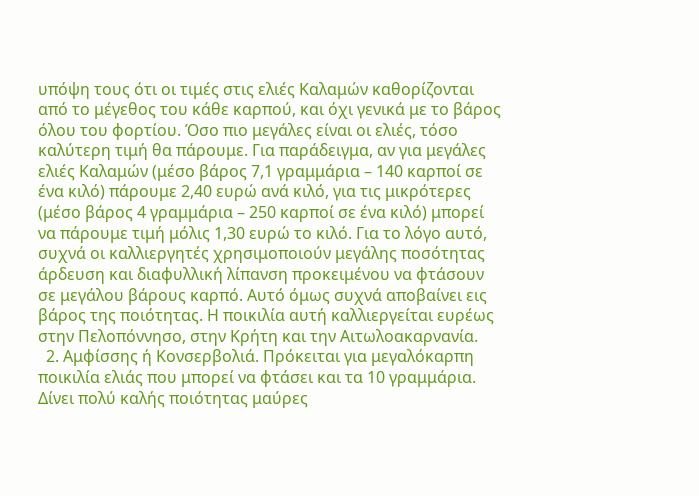υπόψη τους ότι οι τιμές στις ελιές Καλαμών καθορίζονται από το μέγεθος του κάθε καρπού, και όχι γενικά με το βάρος όλου του φορτίου. Όσο πιο μεγάλες είναι οι ελιές, τόσο καλύτερη τιμή θα πάρουμε. Για παράδειγμα, αν για μεγάλες ελιές Καλαμών (μέσο βάρος 7,1 γραμμάρια – 140 καρποί σε ένα κιλό) πάρουμε 2,40 ευρώ ανά κιλό, για τις μικρότερες (μέσο βάρος 4 γραμμάρια – 250 καρποί σε ένα κιλό) μπορεί να πάρουμε τιμή μόλις 1,30 ευρώ το κιλό. Για το λόγο αυτό, συχνά οι καλλιεργητές χρησιμοποιούν μεγάλης ποσότητας άρδευση και διαφυλλική λίπανση προκειμένου να φτάσουν σε μεγάλου βάρους καρπό. Αυτό όμως συχνά αποβαίνει εις βάρος της ποιότητας. Η ποικιλία αυτή καλλιεργείται ευρέως στην Πελοπόννησο, στην Κρήτη και την Αιτωλοακαρνανία.
  2. Αμφίσσης ή Κονσερβολιά. Πρόκειται για μεγαλόκαρπη ποικιλία ελιάς που μπορεί να φτάσει και τα 10 γραμμάρια. Δίνει πολύ καλής ποιότητας μαύρες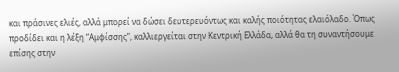και πράσινες ελιές, αλλά μπορεί να δώσει δευτερευόντως και καλής ποιότητας ελαιόλαδο. Όπως προδίδει και η λέξη “Αμφίσσης”, καλλιεργείται στην Κεντρική Ελλάδα, αλλά θα τη συναντήσουμε επίσης στην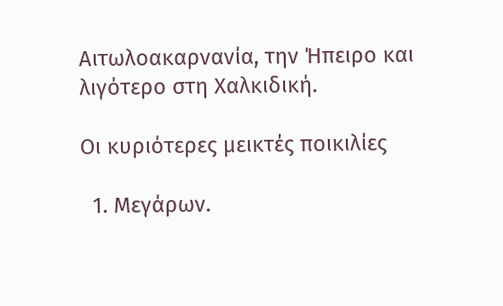Αιτωλοακαρνανία, την Ήπειρο και λιγότερο στη Χαλκιδική.

Οι κυριότερες μεικτές ποικιλίες

  1. Μεγάρων.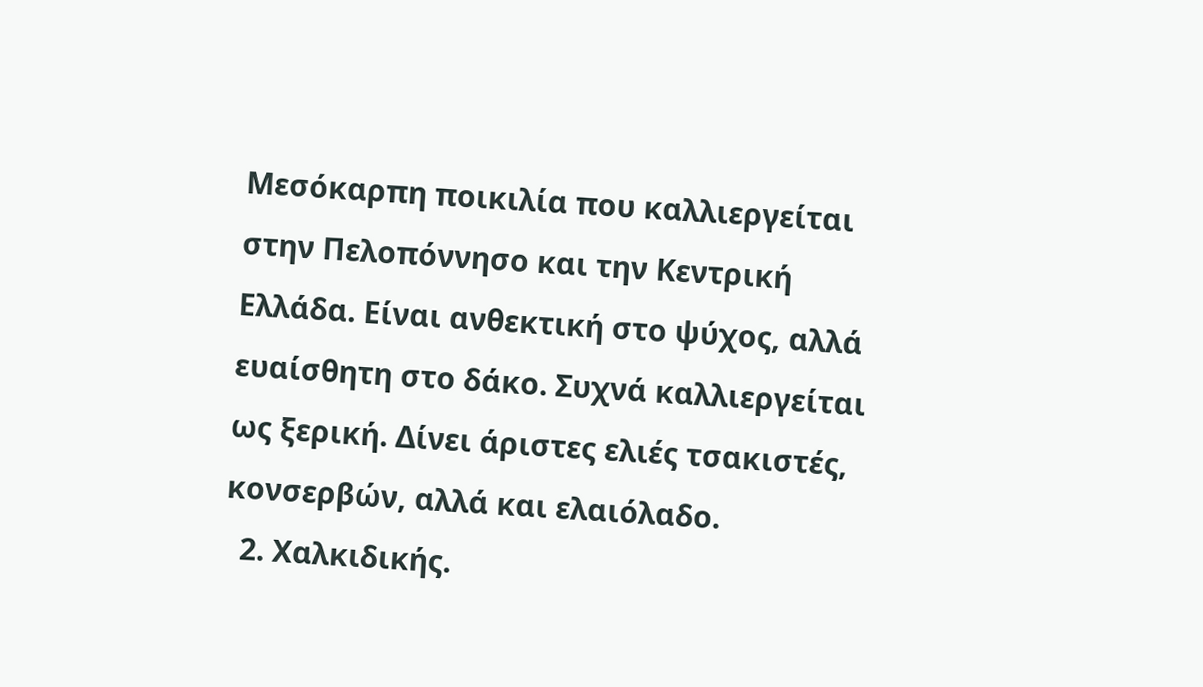Μεσόκαρπη ποικιλία που καλλιεργείται στην Πελοπόννησο και την Κεντρική Ελλάδα. Είναι ανθεκτική στο ψύχος, αλλά ευαίσθητη στο δάκο. Συχνά καλλιεργείται ως ξερική. Δίνει άριστες ελιές τσακιστές, κονσερβών, αλλά και ελαιόλαδο.
  2. Χαλκιδικής.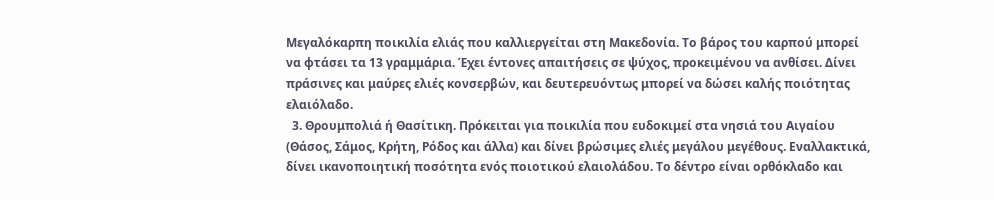Μεγαλόκαρπη ποικιλία ελιάς που καλλιεργείται στη Μακεδονία. Το βάρος του καρπού μπορεί να φτάσει τα 13 γραμμάρια. Έχει έντονες απαιτήσεις σε ψύχος, προκειμένου να ανθίσει. Δίνει πράσινες και μαύρες ελιές κονσερβών, και δευτερευόντως μπορεί να δώσει καλής ποιότητας ελαιόλαδο.
  3. Θρουμπολιά ή Θασίτικη. Πρόκειται για ποικιλία που ευδοκιμεί στα νησιά του Αιγαίου (Θάσος, Σάμος, Κρήτη, Ρόδος και άλλα) και δίνει βρώσιμες ελιές μεγάλου μεγέθους. Εναλλακτικά, δίνει ικανοποιητική ποσότητα ενός ποιοτικού ελαιολάδου. Το δέντρο είναι ορθόκλαδο και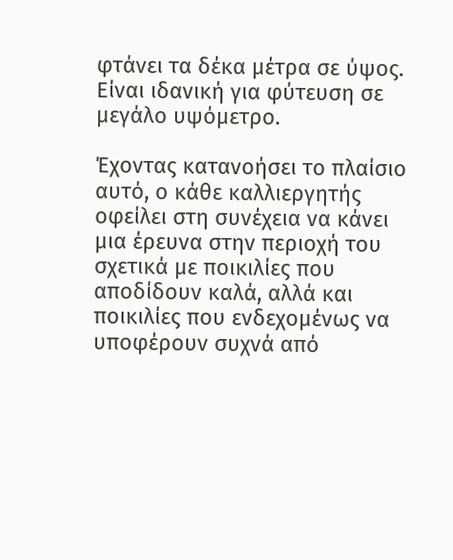φτάνει τα δέκα μέτρα σε ύψος. Είναι ιδανική για φύτευση σε μεγάλο υψόμετρο.

Έχοντας κατανοήσει το πλαίσιο αυτό, ο κάθε καλλιεργητής οφείλει στη συνέχεια να κάνει μια έρευνα στην περιοχή του σχετικά με ποικιλίες που αποδίδουν καλά, αλλά και ποικιλίες που ενδεχομένως να υποφέρουν συχνά από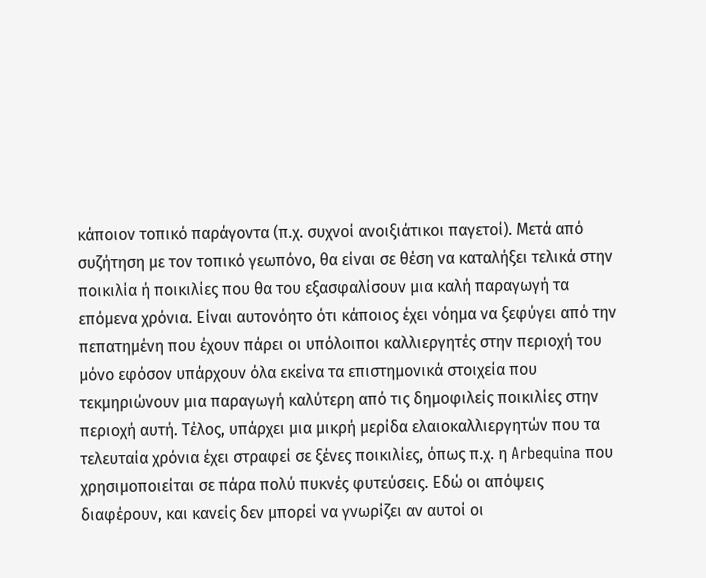κάποιον τοπικό παράγοντα (π.χ. συχνοί ανοιξιάτικοι παγετοί). Μετά από συζήτηση με τον τοπικό γεωπόνο, θα είναι σε θέση να καταλήξει τελικά στην ποικιλία ή ποικιλίες που θα του εξασφαλίσουν μια καλή παραγωγή τα επόμενα χρόνια. Είναι αυτονόητο ότι κάποιος έχει νόημα να ξεφύγει από την πεπατημένη που έχουν πάρει οι υπόλοιποι καλλιεργητές στην περιοχή του μόνο εφόσον υπάρχουν όλα εκείνα τα επιστημονικά στοιχεία που τεκμηριώνουν μια παραγωγή καλύτερη από τις δημοφιλείς ποικιλίες στην περιοχή αυτή. Τέλος, υπάρχει μια μικρή μερίδα ελαιοκαλλιεργητών που τα τελευταία χρόνια έχει στραφεί σε ξένες ποικιλίες, όπως π.χ. η Arbequina που χρησιμοποιείται σε πάρα πολύ πυκνές φυτεύσεις. Εδώ οι απόψεις διαφέρουν, και κανείς δεν μπορεί να γνωρίζει αν αυτοί οι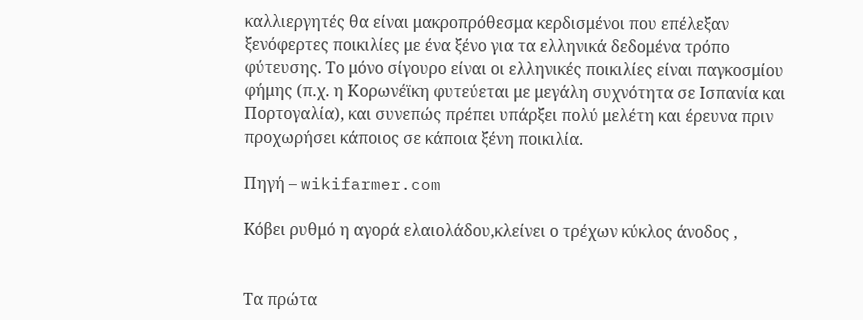καλλιεργητές θα είναι μακροπρόθεσμα κερδισμένοι που επέλεξαν ξενόφερτες ποικιλίες με ένα ξένο για τα ελληνικά δεδομένα τρόπο φύτευσης. Το μόνο σίγουρο είναι οι ελληνικές ποικιλίες είναι παγκοσμίου φήμης (π.χ. η Κορωνέϊκη φυτεύεται με μεγάλη συχνότητα σε Ισπανία και Πορτογαλία), και συνεπώς πρέπει υπάρξει πολύ μελέτη και έρευνα πριν προχωρήσει κάποιος σε κάποια ξένη ποικιλία.

Πηγή – wikifarmer.com

Kόβει ρυθμό η αγορά ελαιολάδου,κλείνει ο τρέχων κύκλος άνοδος ,


Τα πρώτα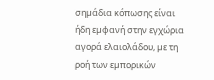σηµάδια κόπωσης είναι ήδη εµφανή στην εγχώρια αγορά ελαιολάδου, µε τη ροή των εµπορικών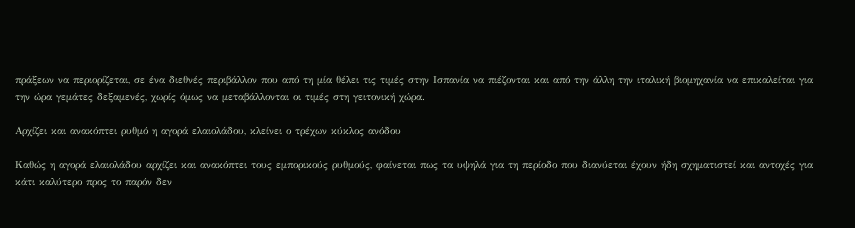πράξεων να περιορίζεται, σε ένα διεθνές περιβάλλον που από τη µία θέλει τις τιµές στην Ισπανία να πιέζονται και από την άλλη την ιταλική βιοµηχανία να επικαλείται για την ώρα γεµάτες δεξαµενές, χωρίς όµως να µεταβάλλονται οι τιµές στη γειτονική χώρα.

Αρχίζει και ανακόπτει ρυθμό η αγορά ελαιολάδου, κλείνει ο τρέχων κύκλος ανόδου

Καθώς η αγορά ελαιολάδου αρχίζει και ανακόπτει τους εµπορικούς ρυθµούς, φαίνεται πως τα υψηλά για τη περίοδο που διανύεται έχουν ήδη σχηµατιστεί και αντοχές για κάτι καλύτερο προς το παρόν δεν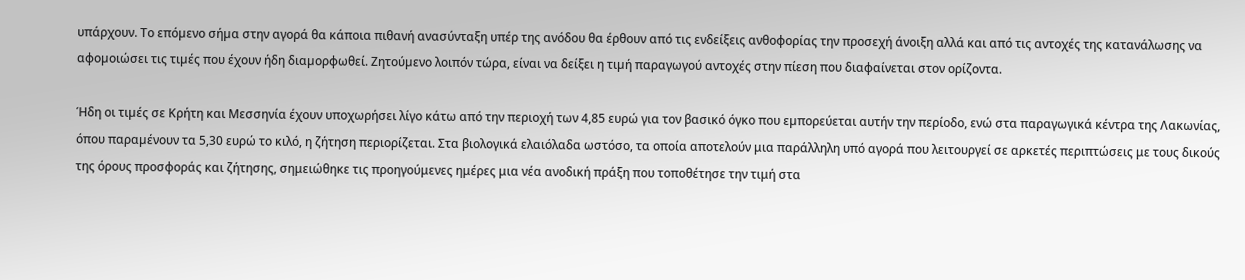υπάρχουν. Το επόµενο σήµα στην αγορά θα κάποια πιθανή ανασύνταξη υπέρ της ανόδου θα έρθουν από τις ενδείξεις ανθοφορίας την προσεχή άνοιξη αλλά και από τις αντοχές της κατανάλωσης να αφοµοιώσει τις τιµές που έχουν ήδη διαµορφωθεί. Ζητούµενο λοιπόν τώρα, είναι να δείξει η τιµή παραγωγού αντοχές στην πίεση που διαφαίνεται στον ορίζοντα.

Ήδη οι τιµές σε Κρήτη και Μεσσηνία έχουν υποχωρήσει λίγο κάτω από την περιοχή των 4,85 ευρώ για τον βασικό όγκο που εµπορεύεται αυτήν την περίοδο, ενώ στα παραγωγικά κέντρα της Λακωνίας, όπου παραµένουν τα 5,30 ευρώ το κιλό, η ζήτηση περιορίζεται. Στα βιολογικά ελαιόλαδα ωστόσο, τα οποία αποτελούν μια παράλληλη υπό αγορά που λειτουργεί σε αρκετές περιπτώσεις με τους δικούς της όρους προσφοράς και ζήτησης, σημειώθηκε τις προηγούμενες ημέρες μια νέα ανοδική πράξη που τοποθέτησε την τιμή στα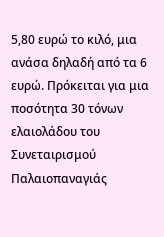5,80 ευρώ το κιλό, μια ανάσα δηλαδή από τα 6 ευρώ. Πρόκειται για μια ποσότητα 30 τόνων ελαιολάδου του Συνεταιρισμού Παλαιοπαναγιάς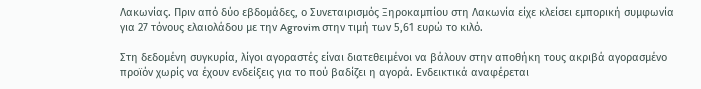Λακωνίας. Πριν από δύο εβδομάδες, ο Συνεταιρισμός Ξηροκαμπίου στη Λακωνία είχε κλείσει εμπορική συμφωνία για 27 τόνους ελαιολάδου με την Agrovim στην τιμή των 5,61 ευρώ το κιλό.

Στη δεδοµένη συγκυρία, λίγοι αγοραστές είναι διατεθειµένοι να βάλουν στην αποθήκη τους ακριβά αγορασµένο προϊόν χωρίς να έχουν ενδείξεις για το πού βαδίζει η αγορά. Ενδεικτικά αναφέρεται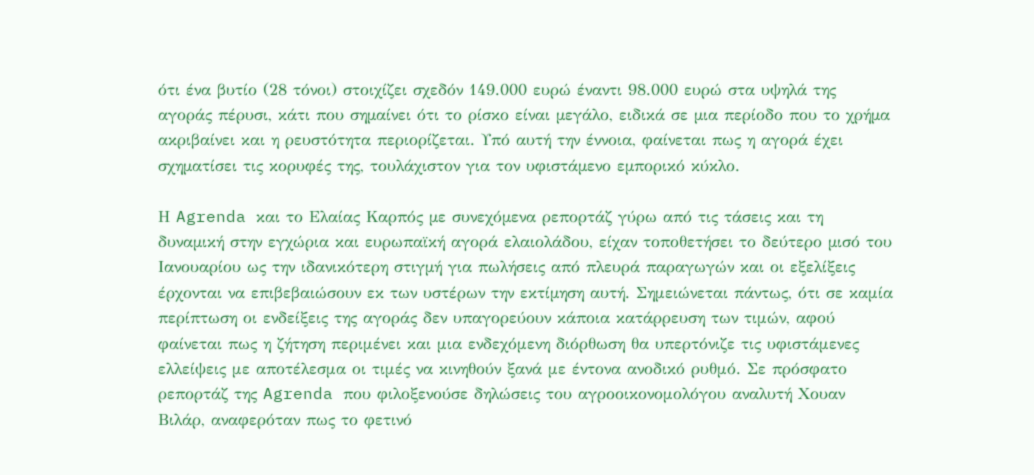ότι ένα βυτίο (28 τόνοι) στοιχίζει σχεδόν 149.000 ευρώ έναντι 98.000 ευρώ στα υψηλά της αγοράς πέρυσι, κάτι που σηµαίνει ότι το ρίσκο είναι µεγάλο, ειδικά σε µια περίοδο που το χρήµα ακριβαίνει και η ρευστότητα περιορίζεται. Υπό αυτή την έννοια, φαίνεται πως η αγορά έχει σχηµατίσει τις κορυφές της, τουλάχιστον για τον υφιστάµενο εµπορικό κύκλο.

Η Agrenda και το Ελαίας Καρπός µε συνεχόµενα ρεπορτάζ γύρω από τις τάσεις και τη δυναµική στην εγχώρια και ευρωπαϊκή αγορά ελαιολάδου, είχαν τοποθετήσει το δεύτερο µισό του Ιανουαρίου ως την ιδανικότερη στιγµή για πωλήσεις από πλευρά παραγωγών και οι εξελίξεις έρχονται να επιβεβαιώσουν εκ των υστέρων την εκτίµηση αυτή. Σημειώνεται πάντως, ότι σε καμία περίπτωση οι ενδείξεις της αγοράς δεν υπαγορεύουν κάποια κατάρρευση των τιμών, αφού φαίνεται πως η ζήτηση περιμένει και μια ενδεχόμενη διόρθωση θα υπερτόνιζε τις υφιστάμενες ελλείψεις με αποτέλεσμα οι τιμές να κινηθούν ξανά με έντονα ανοδικό ρυθμό. Σε πρόσφατο ρεπορτάζ της Agrenda που φιλοξενούσε δηλώσεις του αγροοικονομολόγου αναλυτή Χουαν Βιλάρ, αναφερόταν πως το φετινό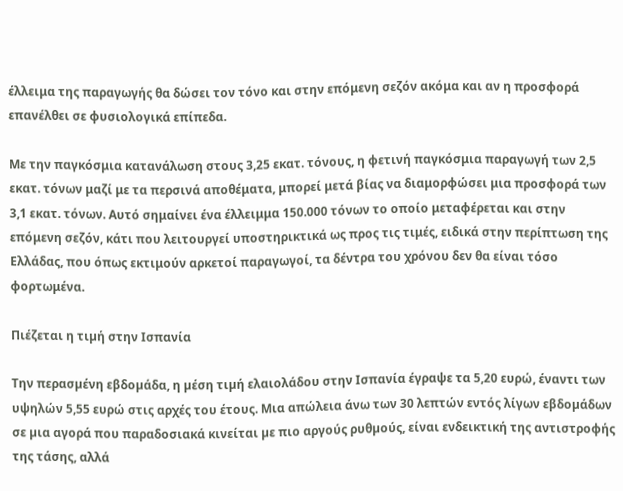έλλειμα της παραγωγής θα δώσει τον τόνο και στην επόμενη σεζόν ακόμα και αν η προσφορά επανέλθει σε φυσιολογικά επίπεδα.

Με την παγκόσμια κατανάλωση στους 3,25 εκατ. τόνους, η φετινή παγκόσμια παραγωγή των 2,5 εκατ. τόνων μαζί με τα περσινά αποθέματα, μπορεί μετά βίας να διαμορφώσει μια προσφορά των 3,1 εκατ. τόνων. Αυτό σημαίνει ένα έλλειμμα 150.000 τόνων το οποίο μεταφέρεται και στην επόμενη σεζόν, κάτι που λειτουργεί υποστηρικτικά ως προς τις τιμές, ειδικά στην περίπτωση της Ελλάδας, που όπως εκτιμούν αρκετοί παραγωγοί, τα δέντρα του χρόνου δεν θα είναι τόσο φορτωμένα.

Πιέζεται η τιµή στην Ισπανία

Την περασµένη εβδοµάδα, η µέση τιµή ελαιολάδου στην Ισπανία έγραψε τα 5,20 ευρώ, έναντι των υψηλών 5,55 ευρώ στις αρχές του έτους. Μια απώλεια άνω των 30 λεπτών εντός λίγων εβδοµάδων σε µια αγορά που παραδοσιακά κινείται µε πιο αργούς ρυθµούς, είναι ενδεικτική της αντιστροφής της τάσης, αλλά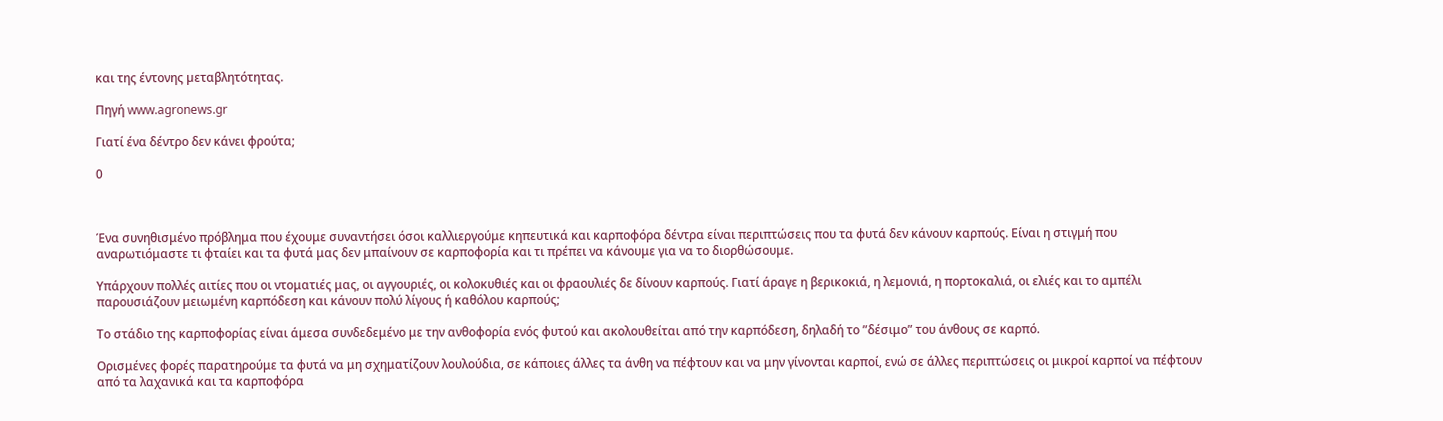και της έντονης µεταβλητότητας.

Πηγή www.agronews.gr

Γιατί ένα δέντρο δεν κάνει φρούτα;

0



Ένα συνηθισμένο πρόβλημα που έχουμε συναντήσει όσοι καλλιεργούμε κηπευτικά και καρποφόρα δέντρα είναι περιπτώσεις που τα φυτά δεν κάνουν καρπούς. Είναι η στιγμή που αναρωτιόμαστε τι φταίει και τα φυτά μας δεν μπαίνουν σε καρποφορία και τι πρέπει να κάνουμε για να το διορθώσουμε.

Υπάρχουν πολλές αιτίες που οι ντοματιές μας, οι αγγουριές, οι κολοκυθιές και οι φραουλιές δε δίνουν καρπούς. Γιατί άραγε η βερικοκιά, η λεμονιά, η πορτοκαλιά, οι ελιές και το αμπέλι παρουσιάζουν μειωμένη καρπόδεση και κάνουν πολύ λίγους ή καθόλου καρπούς;

Το στάδιο της καρποφορίας είναι άμεσα συνδεδεμένο με την ανθοφορία ενός φυτού και ακολουθείται από την καρπόδεση, δηλαδή το ”δέσιμο” του άνθους σε καρπό.

Ορισμένες φορές παρατηρούμε τα φυτά να μη σχηματίζουν λουλούδια, σε κάποιες άλλες τα άνθη να πέφτουν και να μην γίνονται καρποί, ενώ σε άλλες περιπτώσεις οι μικροί καρποί να πέφτουν από τα λαχανικά και τα καρποφόρα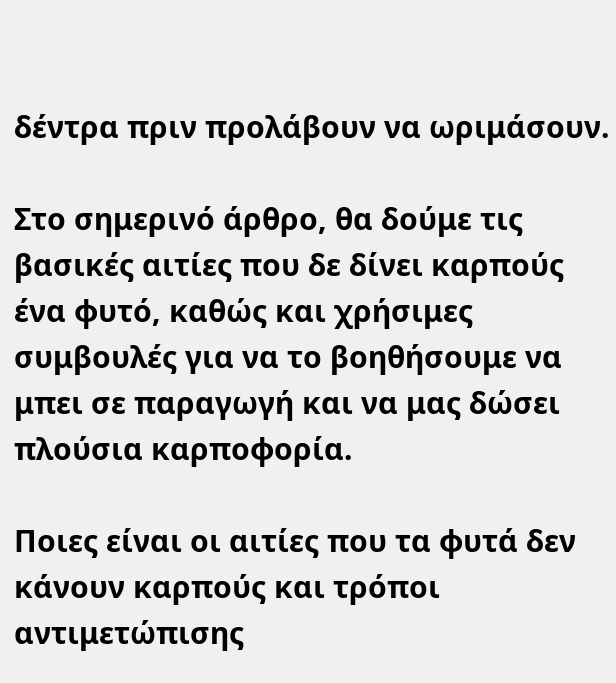δέντρα πριν προλάβουν να ωριμάσουν.

Στο σημερινό άρθρο, θα δούμε τις βασικές αιτίες που δε δίνει καρπούς ένα φυτό, καθώς και χρήσιμες συμβουλές για να το βοηθήσουμε να μπει σε παραγωγή και να μας δώσει πλούσια καρποφορία.

Ποιες είναι οι αιτίες που τα φυτά δεν κάνουν καρπούς και τρόποι αντιμετώπισης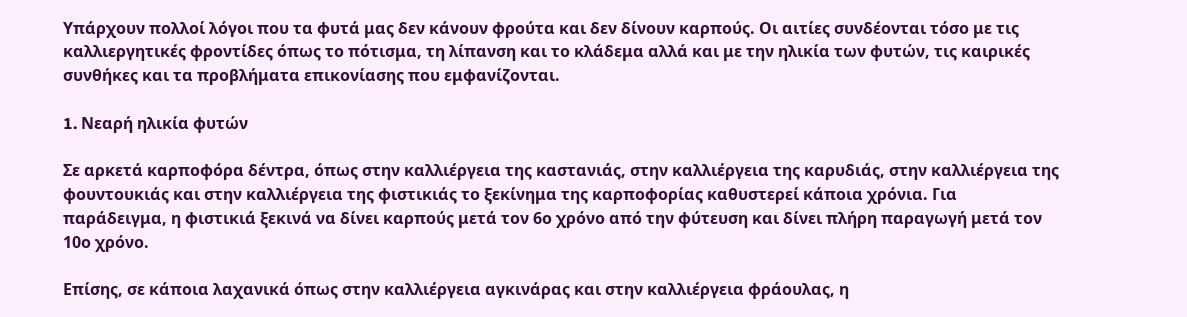Υπάρχουν πολλοί λόγοι που τα φυτά μας δεν κάνουν φρούτα και δεν δίνουν καρπούς. Οι αιτίες συνδέονται τόσο με τις καλλιεργητικές φροντίδες όπως το πότισμα, τη λίπανση και το κλάδεμα αλλά και με την ηλικία των φυτών, τις καιρικές συνθήκες και τα προβλήματα επικονίασης που εμφανίζονται.

1. Nεαρή ηλικία φυτών

Σε αρκετά καρποφόρα δέντρα, όπως στην καλλιέργεια της καστανιάς, στην καλλιέργεια της καρυδιάς, στην καλλιέργεια της φουντουκιάς και στην καλλιέργεια της φιστικιάς το ξεκίνημα της καρποφορίας καθυστερεί κάποια χρόνια. Για παράδειγμα, η φιστικιά ξεκινά να δίνει καρπούς μετά τον 6ο χρόνο από την φύτευση και δίνει πλήρη παραγωγή μετά τον 10ο χρόνο.

Επίσης, σε κάποια λαχανικά όπως στην καλλιέργεια αγκινάρας και στην καλλιέργεια φράουλας, η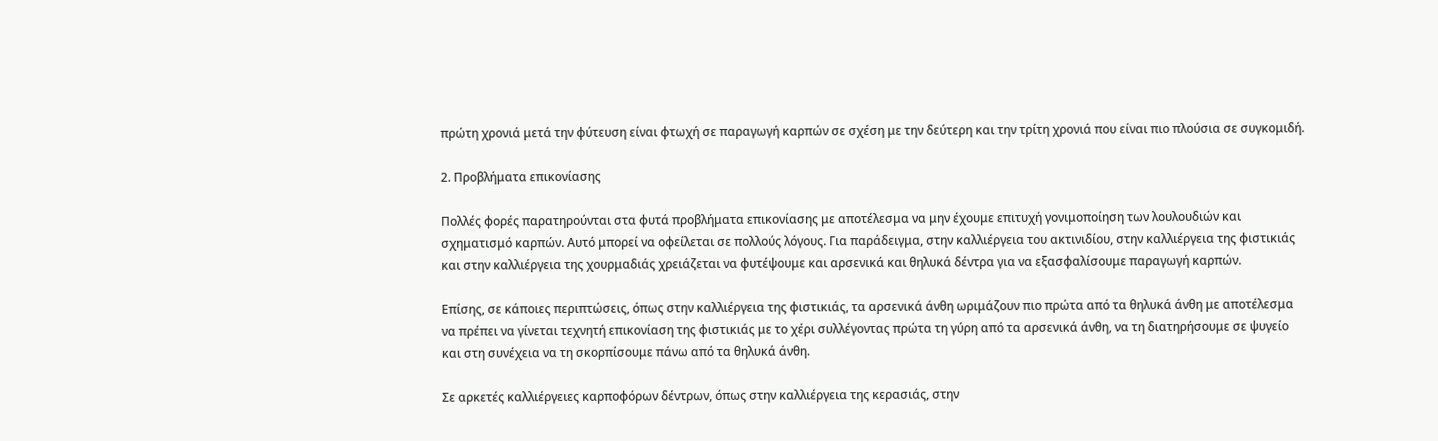πρώτη χρονιά μετά την φύτευση είναι φτωχή σε παραγωγή καρπών σε σχέση με την δεύτερη και την τρίτη χρονιά που είναι πιο πλούσια σε συγκομιδή.

2. Προβλήματα επικονίασης

Πολλές φορές παρατηρούνται στα φυτά προβλήματα επικονίασης με αποτέλεσμα να μην έχουμε επιτυχή γονιμοποίηση των λουλουδιών και σχηματισμό καρπών. Αυτό μπορεί να οφείλεται σε πολλούς λόγους. Για παράδειγμα, στην καλλιέργεια του ακτινιδίου, στην καλλιέργεια της φιστικιάς και στην καλλιέργεια της χουρμαδιάς χρειάζεται να φυτέψουμε και αρσενικά και θηλυκά δέντρα για να εξασφαλίσουμε παραγωγή καρπών.

Επίσης, σε κάποιες περιπτώσεις, όπως στην καλλιέργεια της φιστικιάς, τα αρσενικά άνθη ωριμάζουν πιο πρώτα από τα θηλυκά άνθη με αποτέλεσμα να πρέπει να γίνεται τεχνητή επικονίαση της φιστικιάς με το χέρι συλλέγοντας πρώτα τη γύρη από τα αρσενικά άνθη, να τη διατηρήσουμε σε ψυγείο και στη συνέχεια να τη σκορπίσουμε πάνω από τα θηλυκά άνθη.

Σε αρκετές καλλιέργειες καρποφόρων δέντρων, όπως στην καλλιέργεια της κερασιάς, στην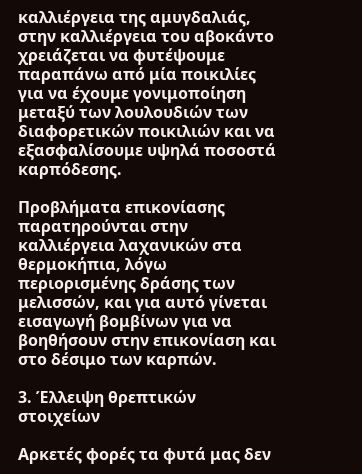καλλιέργεια της αμυγδαλιάς, στην καλλιέργεια του αβοκάντο χρειάζεται να φυτέψουμε παραπάνω από μία ποικιλίες για να έχουμε γονιμοποίηση μεταξύ των λουλουδιών των διαφορετικών ποικιλιών και να εξασφαλίσουμε υψηλά ποσοστά καρπόδεσης.

Προβλήματα επικονίασης παρατηρούνται στην καλλιέργεια λαχανικών στα θερμοκήπια, λόγω περιορισμένης δράσης των μελισσών, και για αυτό γίνεται εισαγωγή βομβίνων για να βοηθήσουν στην επικονίαση και στο δέσιμο των καρπών.

3. Έλλειψη θρεπτικών στοιχείων

Αρκετές φορές τα φυτά μας δεν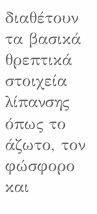διαθέτουν τα βασικά θρεπτικά στοιχεία λίπανσης όπως το άζωτο, τον φώσφορο και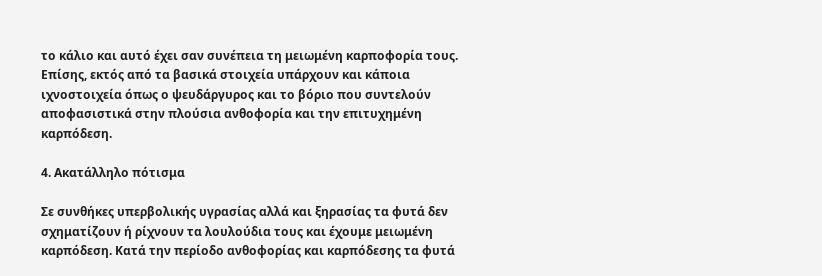το κάλιο και αυτό έχει σαν συνέπεια τη μειωμένη καρποφορία τους. Επίσης, εκτός από τα βασικά στοιχεία υπάρχουν και κάποια ιχνοστοιχεία όπως ο ψευδάργυρος και το βόριο που συντελούν αποφασιστικά στην πλούσια ανθοφορία και την επιτυχημένη καρπόδεση.

4. Ακατάλληλο πότισμα

Σε συνθήκες υπερβολικής υγρασίας αλλά και ξηρασίας τα φυτά δεν σχηματίζουν ή ρίχνουν τα λουλούδια τους και έχουμε μειωμένη καρπόδεση. Κατά την περίοδο ανθοφορίας και καρπόδεσης τα φυτά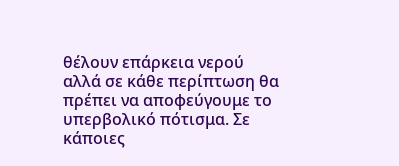θέλουν επάρκεια νερού αλλά σε κάθε περίπτωση θα πρέπει να αποφεύγουμε το υπερβολικό πότισμα. Σε κάποιες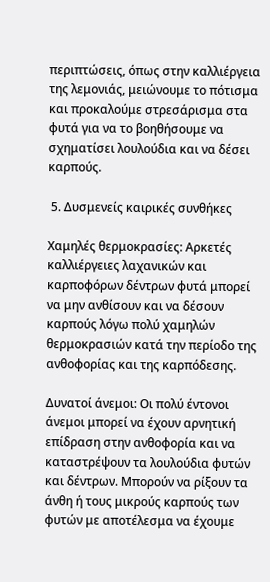περιπτώσεις, όπως στην καλλιέργεια της λεμονιάς, μειώνουμε το πότισμα και προκαλούμε στρεσάρισμα στα φυτά για να το βοηθήσουμε να σχηματίσει λουλούδια και να δέσει καρπούς.

 5. Δυσμενείς καιρικές συνθήκες

Χαμηλές θερμοκρασίες: Αρκετές καλλιέργειες λαχανικών και καρποφόρων δέντρων φυτά μπορεί να μην ανθίσουν και να δέσουν καρπούς λόγω πολύ χαμηλών θερμοκρασιών κατά την περίοδο της ανθοφορίας και της καρπόδεσης.

Δυνατοί άνεμοι: Οι πολύ έντονοι άνεμοι μπορεί να έχουν αρνητική επίδραση στην ανθοφορία και να καταστρέψουν τα λουλούδια φυτών και δέντρων. Μπορούν να ρίξουν τα άνθη ή τους μικρούς καρπούς των φυτών με αποτέλεσμα να έχουμε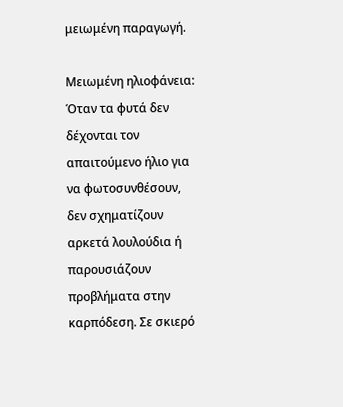μειωμένη παραγωγή.

Μειωμένη ηλιοφάνεια: Όταν τα φυτά δεν δέχονται τον απαιτούμενο ήλιο για να φωτοσυνθέσουν, δεν σχηματίζουν αρκετά λουλούδια ή παρουσιάζουν προβλήματα στην καρπόδεση. Σε σκιερό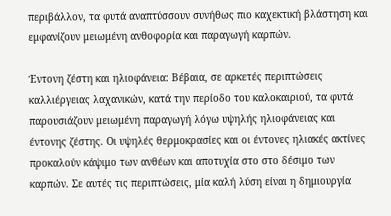περιβάλλον, τα φυτά αναπτύσσουν συνήθως πιο καχεκτική βλάστηση και εμφανίζουν μειωμένη ανθοφορία και παραγωγή καρπών.

Έντονη ζέστη και ηλιοφάνεια: Βέβαια, σε αρκετές περιπτώσεις καλλιέργειας λαχανικών, κατά την περίοδο του καλοκαιριού, τα φυτά παρουσιάζουν μειωμένη παραγωγή λόγω υψηλής ηλιοφάνειας και έντονης ζέστης. Οι υψηλές θερμοκρασίες και οι έντονες ηλιακές ακτίνες προκαλούν κάψιμο των ανθέων και αποτυχία στο στο δέσιμο των καρπών. Σε αυτές τις περιπτώσεις, μία καλή λύση είναι η δημιουργία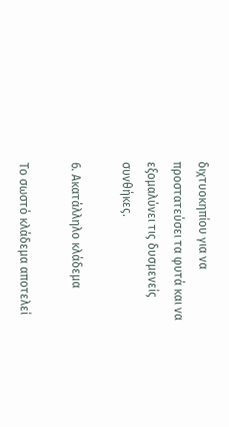διχτυοκηπίου για να προστατεύσει τα φυτά και να εξομαλύνει τις δυσμενείς συνθήκες.

6. Ακατάλληλο κλάδεμα

Το σωστό κλάδεμα αποτελεί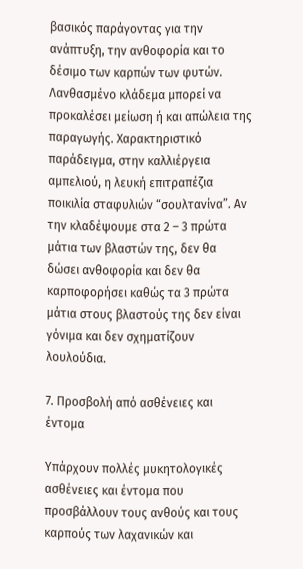βασικός παράγοντας για την ανάπτυξη, την ανθοφορία και το δέσιμο των καρπών των φυτών. Λανθασμένο κλάδεμα μπορεί να προκαλέσει μείωση ή και απώλεια της παραγωγής. Χαρακτηριστικό παράδειγμα, στην καλλιέργεια αμπελιού, η λευκή επιτραπέζια ποικιλία σταφυλιών “σουλτανίνα”. Αν την κλαδέψουμε στα 2 – 3 πρώτα μάτια των βλαστών της, δεν θα δώσει ανθοφορία και δεν θα καρποφορήσει καθώς τα 3 πρώτα μάτια στους βλαστούς της δεν είναι γόνιμα και δεν σχηματίζουν λουλούδια.

7. Προσβολή από ασθένειες και έντομα

Υπάρχουν πολλές μυκητολογικές ασθένειες και έντομα που προσβάλλουν τους ανθούς και τους καρπούς των λαχανικών και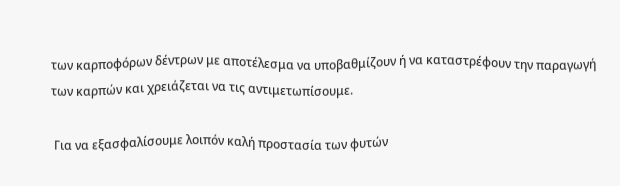των καρποφόρων δέντρων με αποτέλεσμα να υποβαθμίζουν ή να καταστρέφουν την παραγωγή των καρπών και χρειάζεται να τις αντιμετωπίσουμε.

 Για να εξασφαλίσουμε λοιπόν καλή προστασία των φυτών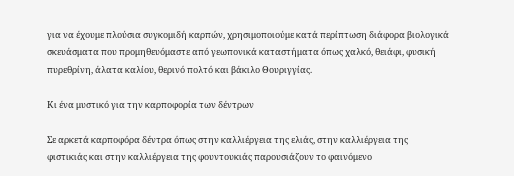για να έχουμε πλούσια συγκομιδή καρπών, χρησιμοποιούμε κατά περίπτωση διάφορα βιολογικά σκευάσματα που προμηθευόμαστε από γεωπονικά καταστήματα όπως χαλκό, θειάφι, φυσική πυρεθρίνη, άλατα καλίου, θερινό πολτό και βάκιλο Θουριγγίας.

Κι ένα μυστικό για την καρποφορία των δέντρων

Σε αρκετά καρποφόρα δέντρα όπως στην καλλιέργεια της ελιάς, στην καλλιέργεια της φιστικιάς και στην καλλιέργεια της φουντουκιάς παρουσιάζουν το φαινόμενο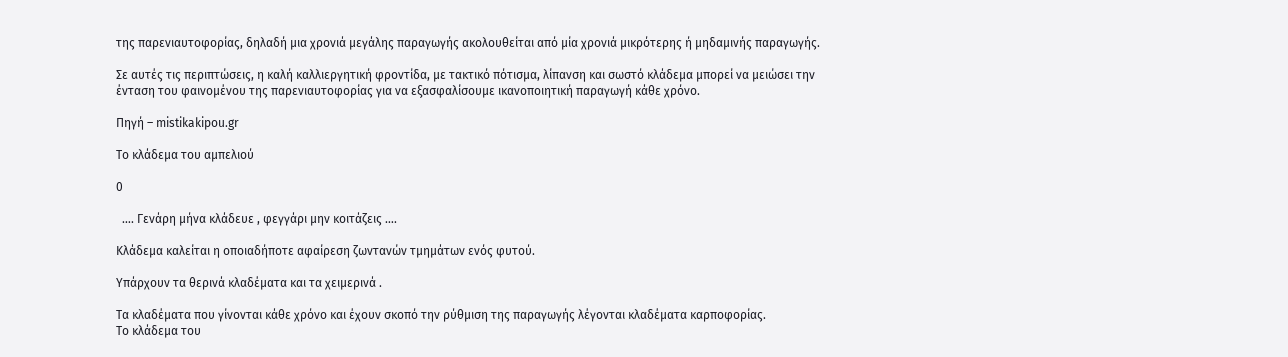της παρενιαυτοφορίας, δηλαδή μια χρονιά μεγάλης παραγωγής ακολουθείται από μία χρονιά μικρότερης ή μηδαμινής παραγωγής.

Σε αυτές τις περιπτώσεις, η καλή καλλιεργητική φροντίδα, με τακτικό πότισμα, λίπανση και σωστό κλάδεμα μπορεί να μειώσει την ένταση του φαινομένου της παρενιαυτοφορίας για να εξασφαλίσουμε ικανοποιητική παραγωγή κάθε χρόνο.

Πηγή – mistikakipou.gr

Το κλάδεμα του αμπελιού

0

  …. Γενάρη μήνα κλάδευε , φεγγάρι μην κοιτάζεις ….

Κλάδεμα καλείται η οποιαδήποτε αφαίρεση ζωντανών τμημάτων ενός φυτού.

Υπάρχουν τα θερινά κλαδέματα και τα χειμερινά .

Τα κλαδέματα που γίνονται κάθε χρόνο και έχουν σκοπό την ρύθμιση της παραγωγής λέγονται κλαδέματα καρποφορίας.
Το κλάδεμα του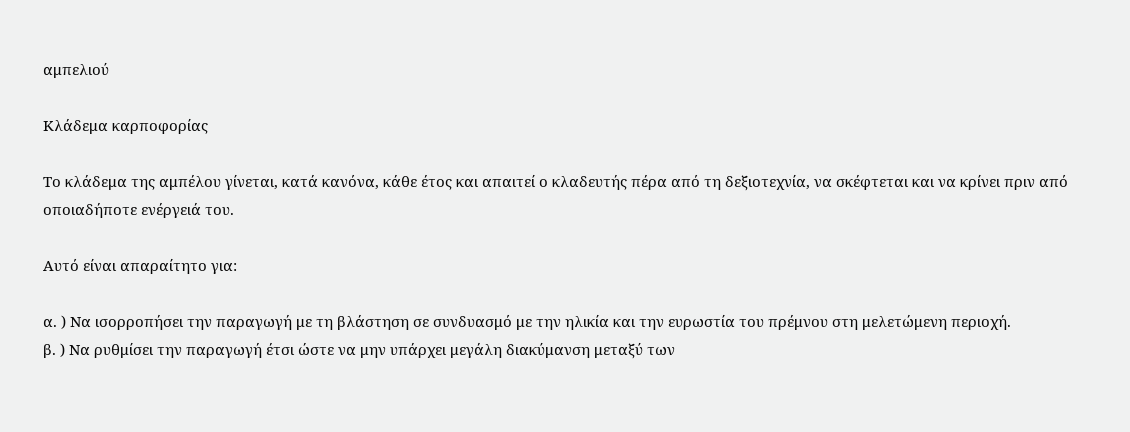αμπελιού

Κλάδεμα καρποφορίας

Το κλάδεμα της αμπέλου γίνεται, κατά κανόνα, κάθε έτος και απαιτεί ο κλαδευτής πέρα από τη δεξιοτεχνία, να σκέφτεται και να κρίνει πριν από οποιαδήποτε ενέργειά του.

Αυτό είναι απαραίτητο για:

α. ) Να ισορροπήσει την παραγωγή με τη βλάστηση σε συνδυασμό με την ηλικία και την ευρωστία του πρέμνου στη μελετώμενη περιοχή.
β. ) Να ρυθμίσει την παραγωγή έτσι ώστε να μην υπάρχει μεγάλη διακύμανση μεταξύ των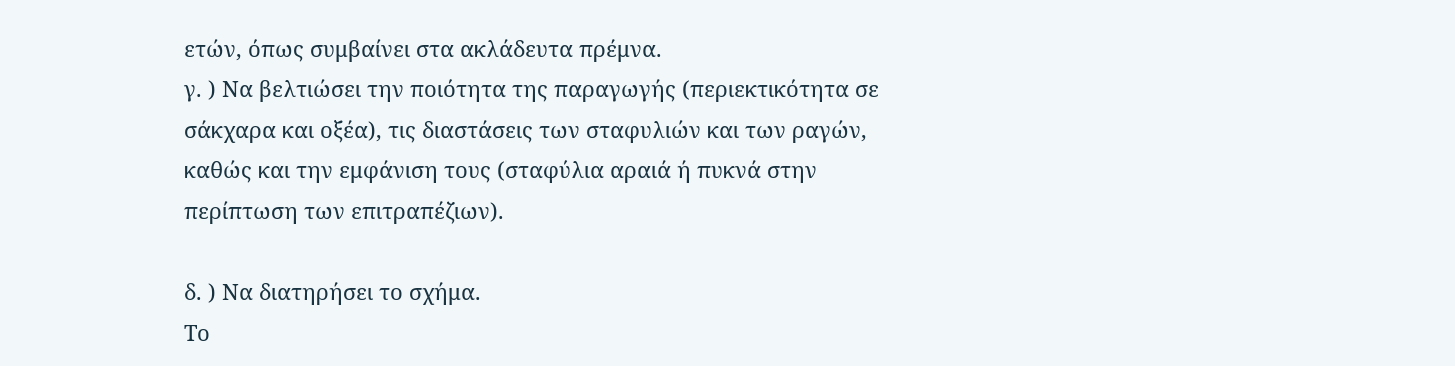ετών, όπως συμβαίνει στα ακλάδευτα πρέμνα.
γ. ) Να βελτιώσει την ποιότητα της παραγωγής (περιεκτικότητα σε σάκχαρα και οξέα), τις διαστάσεις των σταφυλιών και των ραγών, καθώς και την εμφάνιση τους (σταφύλια αραιά ή πυκνά στην περίπτωση των επιτραπέζιων).

δ. ) Να διατηρήσει το σχήμα.
Το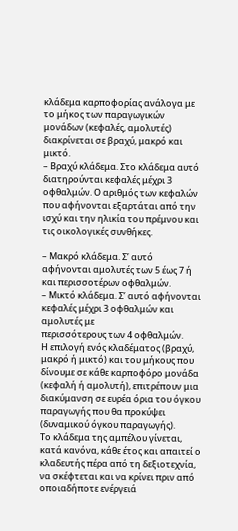κλάδεμα καρποφορίας ανάλογα με το μήκος των παραγωγικών μονάδων (κεφαλές, αμολυτές) διακρίνεται σε βραχύ, μακρό και μικτό.
– Βραχύ κλάδεμα. Στο κλάδεμα αυτό διατηρούνται κεφαλές μέχρι 3 οφθαλμών. Ο αριθμός των κεφαλών που αφήνονται εξαρτάται από την ισχύ και την ηλικία του πρέμνου και τις οικολογικές συνθήκες.

– Μακρό κλάδεμα. Σ’ αυτό αφήνονται αμολυτές των 5 έως 7 ή και περισσοτέρων οφθαλμών.
– Μικτό κλάδεμα. Σ’ αυτό αφήνονται κεφαλές μέχρι 3 οφθαλμών και αμολυτές με
περισσότερους των 4 οφθαλμών.
Η επιλογή ενός κλαδέματος (βραχύ, μακρό ή μικτό) και του μήκους που δίνουμε σε κάθε καρποφόρο μονάδα (κεφαλή ή αμολυτή), επιτρέπουν μια διακύμανση σε ευρέα όρια του όγκου παραγωγής που θα προκύψει (δυναμικού όγκου παραγωγής).
Το κλάδεμα της αμπέλου γίνεται, κατά κανόνα, κάθε έτος και απαιτεί ο κλαδευτής πέρα από τη δεξιοτεχνία, να σκέφτεται και να κρίνει πριν από οποιαδήποτε ενέργειά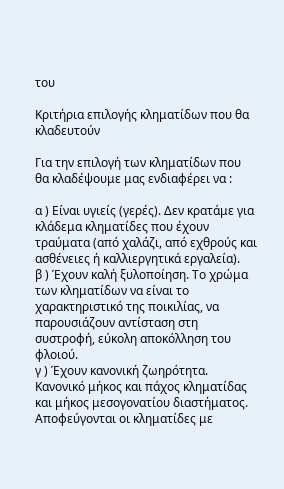του

Κριτήρια επιλογής κληματίδων που θα κλαδευτούν

Για την επιλογή των κληματίδων που θα κλαδέψουμε μας ενδιαφέρει να :

α ) Είναι υγιείς (γερές). Δεν κρατάμε για κλάδεμα κληματίδες που έχουν τραύματα (από χαλάζι, από εχθρούς και ασθένειες ή καλλιεργητικά εργαλεία).
β ) Έχουν καλή ξυλοποίηση. Το χρώμα των κληματίδων να είναι το χαρακτηριστικό της ποικιλίας, να παρουσιάζουν αντίσταση στη συστροφή, εύκολη αποκόλληση του φλοιού.
γ ) Έχουν κανονική ζωηρότητα. Κανονικό μήκος και πάχος κληματίδας και μήκος μεσογονατίου διαστήματος. Αποφεύγονται οι κληματίδες με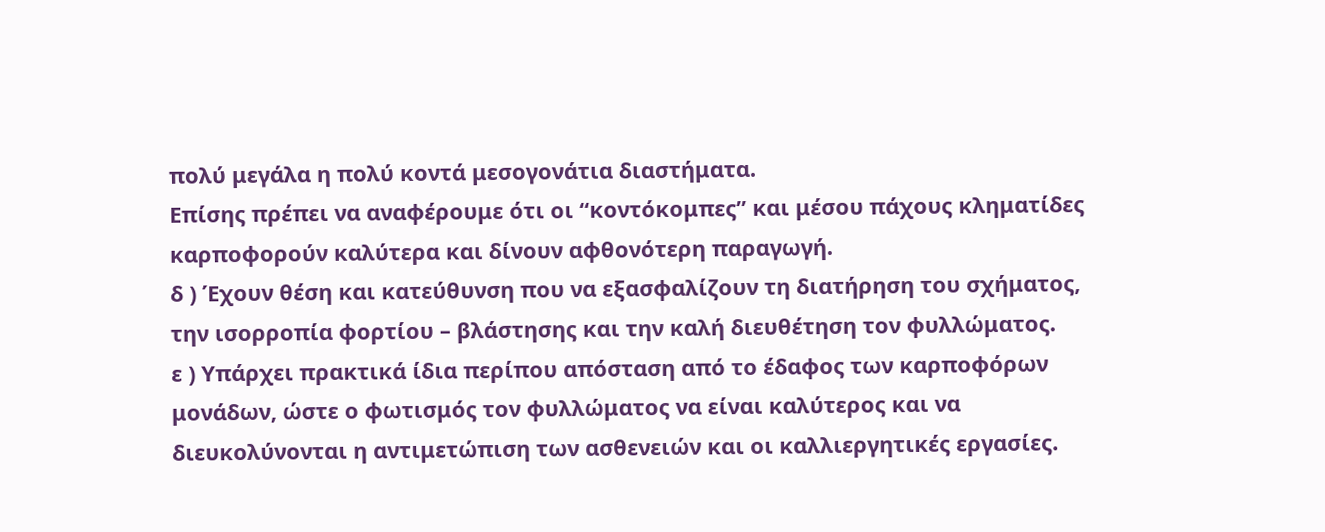πολύ μεγάλα η πολύ κοντά μεσογονάτια διαστήματα.
Επίσης πρέπει να αναφέρουμε ότι οι “κοντόκομπες” και μέσου πάχους κληματίδες καρποφορούν καλύτερα και δίνουν αφθονότερη παραγωγή.
δ ) Έχουν θέση και κατεύθυνση που να εξασφαλίζουν τη διατήρηση του σχήματος, την ισορροπία φορτίου – βλάστησης και την καλή διευθέτηση τον φυλλώματος.
ε ) Υπάρχει πρακτικά ίδια περίπου απόσταση από το έδαφος των καρποφόρων μονάδων, ώστε ο φωτισμός τον φυλλώματος να είναι καλύτερος και να διευκολύνονται η αντιμετώπιση των ασθενειών και οι καλλιεργητικές εργασίες.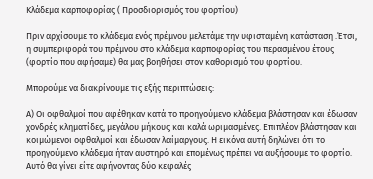Κλάδεμα καρποφορίας ( Προσδιορισμός του φορτίου)

Πριν αρχίσουμε το κλάδεμα ενός πρέμνου μελετάμε την υφισταμένη κατάσταση .Έτσι, η συμπεριφορά του πρέμνου στο κλάδεμα καρποφορίας του περασμένου έτους (φορτίο που αφήσαμε) θα μας βοηθήσει στον καθορισμό του φορτίου.

Μπορούμε να διακρίνουμε τις εξής περιπτώσεις:

Α) Οι οφθαλμοί που αφέθηκαν κατά το προηγούμενο κλάδεμα βλάστησαν και έδωσαν χονδρές κληματίδες, μεγάλου μήκους και καλά ωριμασμένες. Επιπλέον βλάστησαν και κοιμώμενοι οφθαλμοί και έδωσαν λαίμαργους. Η εικόνα αυτή δηλώνει ότι το προηγούμενο κλάδεμα ήταν αυστηρό και επομένως πρέπει να αυξήσουμε το φορτίο. Αυτό θα γίνει είτε αφήνοντας δύο κεφαλές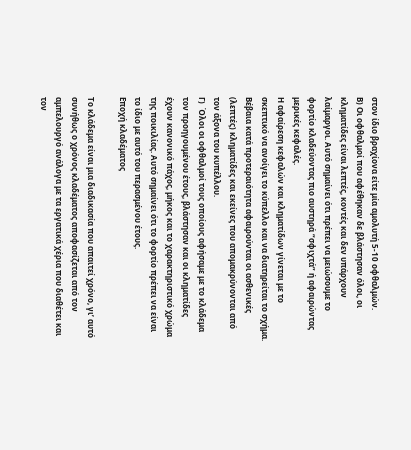στον ίδιο βραχίονα είτε μία αμολυτή 5-10 οφθαλμών.
Β) Οι οφθαλμοί που αφέθηκαν δε βλάστησαν όλοι, οι κληματίδες είναι λεπτές, κοντές και δεν υπάρχουν λαίμαργοι. Αυτό σημαίνει ότι πρέπει να μειώσουμε το φορτίο κλαδεύοντας πιο αυστηρά “σφιχτά” ή αφαιρώντας μερικές κεφαλές.
Η αφαίρεση κεφαλών και κληματίδων γίνεται με το σκεπτικό να ανοίγει το κύπελλο και να διατηρείται το σχήμα. Βέβαια κατά προτεραιότητα αφαιρούνται οι ασθενικές (λεπτές) κληματίδες και εκείνες που απομακρύνονται από τον άξονα του κυπέλλου.
Γ)  Όλοι οι οφθαλμοί τους οποίους αφήσαμε με το κλάδεμα τον προηγουμένου έτους, βλάστησαν και οι κληματίδες έχουν κανονικό πάχος, μήκος και το χαρακτηριστικό χρώμα της ποικιλίας. Αυτό σημαίνει ότι το φορτίο πρέπει να είναι το ίδιο με αυτό του περασμένου έτους.
Εποχή κλαδέματος

Το κλάδεμα είναι μια διαδικασία που απαιτεί χρόνο, γι’ αυτό συνήθως ο χρόνος κλαδέματος αποφασίζεται από τον αμπελουργό ανάλογα με τα εργατικά χέρια που διαθέτει και τον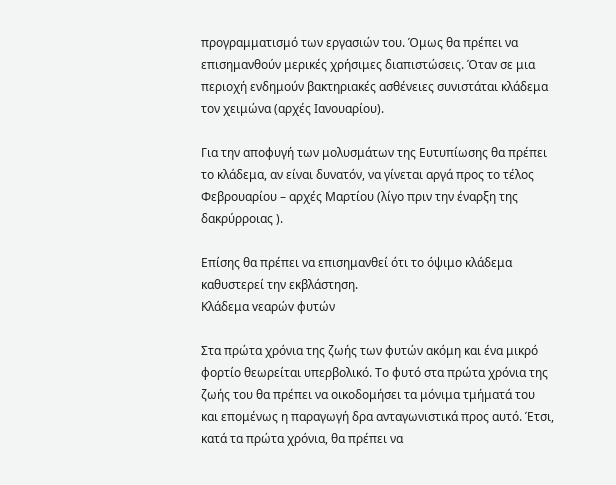προγραμματισμό των εργασιών του. Όμως θα πρέπει να επισημανθούν μερικές χρήσιμες διαπιστώσεις. Όταν σε μια περιοχή ενδημούν βακτηριακές ασθένειες συνιστάται κλάδεμα τον χειμώνα (αρχές Ιανουαρίου).

Για την αποφυγή των μολυσμάτων της Ευτυπίωσης θα πρέπει το κλάδεμα, αν είναι δυνατόν, να γίνεται αργά προς το τέλος Φεβρουαρίου – αρχές Μαρτίου (λίγο πριν την έναρξη της δακρύρροιας ).

Επίσης θα πρέπει να επισημανθεί ότι το όψιμο κλάδεμα καθυστερεί την εκβλάστηση.
Κλάδεμα vεαρώv φυτών

Στα πρώτα χρόνια της ζωής των φυτών ακόμη και ένα μικρό φορτίο θεωρείται υπερβολικό. Το φυτό στα πρώτα χρόνια της ζωής του θα πρέπει να οικοδομήσει τα μόνιμα τμήματά του και επομένως η παραγωγή δρα ανταγωνιστικά προς αυτό. Έτσι, κατά τα πρώτα χρόνια, θα πρέπει να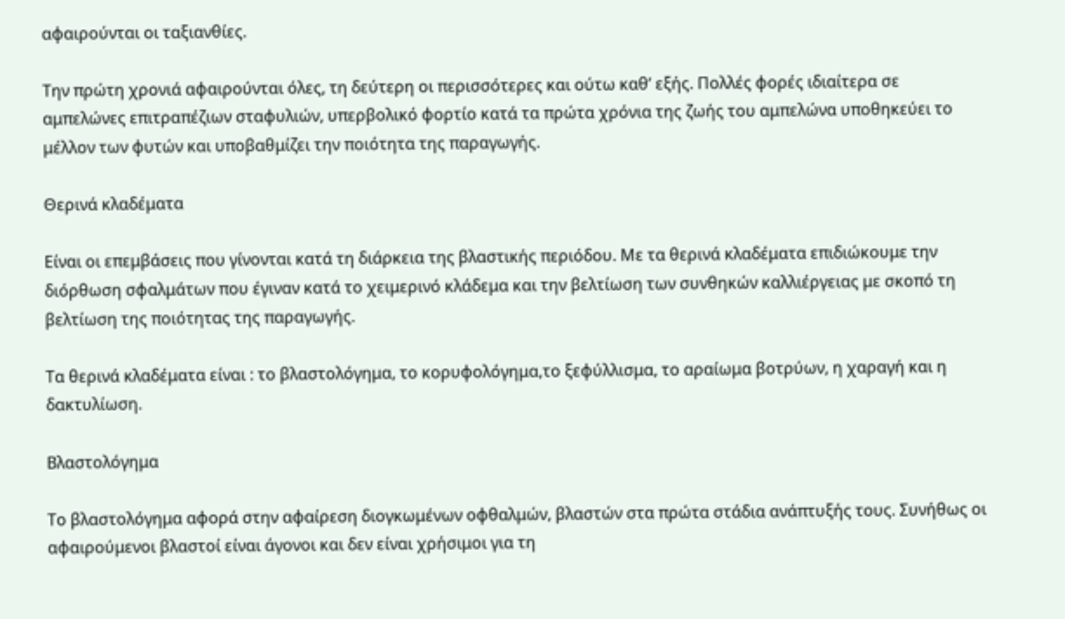αφαιρούνται οι ταξιανθίες.

Την πρώτη χρονιά αφαιρούνται όλες, τη δεύτερη οι περισσότερες και ούτω καθ’ εξής. Πολλές φορές ιδιαίτερα σε αμπελώνες επιτραπέζιων σταφυλιών, υπερβολικό φορτίο κατά τα πρώτα χρόνια της ζωής του αμπελώνα υποθηκεύει το μέλλον των φυτών και υποβαθμίζει την ποιότητα της παραγωγής.

Θερινά κλαδέματα

Είναι οι επεμβάσεις που γίνονται κατά τη διάρκεια της βλαστικής περιόδου. Με τα θερινά κλαδέματα επιδιώκουμε την διόρθωση σφαλμάτων που έγιναν κατά το χειμερινό κλάδεμα και την βελτίωση των συνθηκών καλλιέργειας με σκοπό τη βελτίωση της ποιότητας της παραγωγής.

Τα θερινά κλαδέματα είναι : το βλαστολόγημα, το κορυφολόγημα,το ξεφύλλισμα, το αραίωμα βοτρύων, η χαραγή και η δακτυλίωση.

Βλαστολόγημα

Το βλαστολόγημα αφορά στην αφαίρεση διογκωμένων οφθαλμών, βλαστών στα πρώτα στάδια ανάπτυξής τους. Συνήθως οι αφαιρούμενοι βλαστοί είναι άγονοι και δεν είναι χρήσιμοι για τη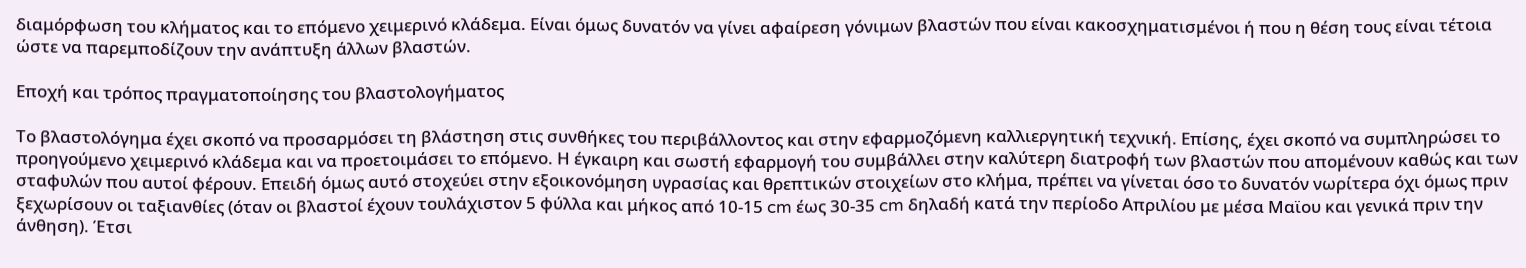διαμόρφωση του κλήματος και το επόμενο χειμερινό κλάδεμα. Είναι όμως δυνατόν να γίνει αφαίρεση γόνιμων βλαστών που είναι κακοσχηματισμένοι ή που η θέση τους είναι τέτοια ώστε να παρεμποδίζουν την ανάπτυξη άλλων βλαστών.

Εποχή και τρόπος πραγματοποίησης του βλαστολογήματος

Το βλαστολόγημα έχει σκοπό να προσαρμόσει τη βλάστηση στις συνθήκες του περιβάλλοντος και στην εφαρμοζόμενη καλλιεργητική τεχνική. Επίσης, έχει σκοπό να συμπληρώσει το προηγούμενο χειμερινό κλάδεμα και να προετοιμάσει το επόμενο. Η έγκαιρη και σωστή εφαρμογή του συμβάλλει στην καλύτερη διατροφή των βλαστών που απομένουν καθώς και των σταφυλών που αυτοί φέρουν. Επειδή όμως αυτό στοχεύει στην εξοικονόμηση υγρασίας και θρεπτικών στοιχείων στο κλήμα, πρέπει να γίνεται όσο το δυνατόν νωρίτερα όχι όμως πριν ξεχωρίσουν οι ταξιανθίες (όταν οι βλαστοί έχουν τουλάχιστον 5 φύλλα και μήκος από 10-15 cm έως 30-35 cm δηλαδή κατά την περίοδο Απριλίου με μέσα Μαϊου και γενικά πριν την άνθηση). Έτσι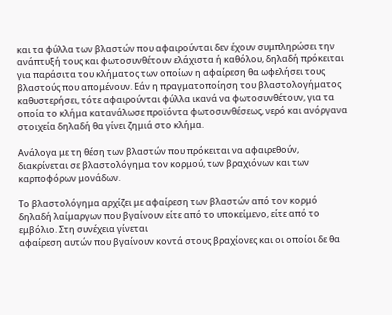και τα φύλλα των βλαστών που αφαιρούνται δεν έχουν συμπληρώσει την ανάπτυξή τους και φωτοσυνθέτουν ελάχιστα ή καθόλου, δηλαδή πρόκειται για παράσιτα του κλήματος των οποίων η αφαίρεση θα ωφελήσει τους βλαστούς που απομένουν. Εάν η πραγματοποίηση του βλαστολογήματος καθυστερήσει, τότε αφαιρούνται φύλλα ικανά να φωτοσυνθέτουν, για τα οποία το κλήμα κατανάλωσε προϊόντα φωτοσυνθέσεως, νερό και ανόργανα στοιχεία δηλαδή θα γίνει ζημιά στο κλήμα.

Ανάλογα με τη θέση των βλαστών που πρόκειται να αφαιρεθούν, διακρίνεται σε βλαστολόγημα τον κορμού, των βραχιόνων και των καρποφόρων μονάδων.

Το βλαστολόγημα αρχίζει με αφαίρεση των βλαστών από τον κορμό δηλαδή λαίμαργων που βγαίνουν είτε από το υποκείμενο, είτε από το εμβόλιο. Στη συνέχεια γίνεται
αφαίρεση αυτών που βγαίνουν κοντά στους βραχίονες και οι οποίοι δε θα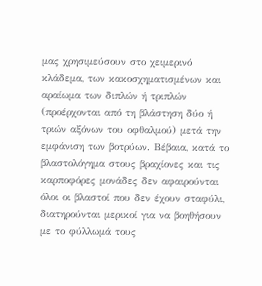μας χρησιμεύσουν στο χειμερινό κλάδεμα, των κακοσχηματισμένων και αραίωμα των διπλών ή τριπλών (προέρχονται από τη βλάστηση δύο ή τριών αξόνων του οφθαλμού) μετά την εμφάνιση των βοτρύων. Βέβαια, κατά το βλαστολόγημα στους βραχίονες και τις καρποφόρες μονάδες δεν αφαιρούνται όλοι οι βλαστοί που δεν έχουν σταφύλι, διατηρούνται μερικοί για να βοηθήσουν με το φύλλωμά τους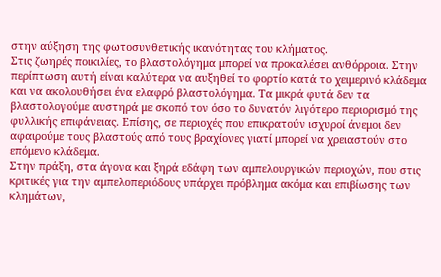στην αύξηση της φωτοσυνθετικής ικανότητας του κλήματος.
Στις ζωηρές ποικιλίες, το βλαστολόγημα μπορεί να προκαλέσει ανθόρροια. Στην περίπτωση αυτή είναι καλύτερα να αυξηθεί το φορτίο κατά το χειμερινό κλάδεμα και να ακολουθήσει ένα ελαφρό βλαστολόγημα. Τα μικρά φυτά δεν τα βλαστολογούμε αυστηρά με σκοπό τον όσο το δυνατόν λιγότερο περιορισμό της φυλλικής επιφάνειας. Επίσης, σε περιοχές που επικρατούν ισχυροί άνεμοι δεν αφαιρούμε τους βλαστούς από τους βραχίονες γιατί μπορεί να χρειαστούν στο επόμενο κλάδεμα.
Στην πράξη, στα άγονα και ξηρά εδάφη των αμπελουργικών περιοχών, που στις κριτικές για την αμπελοπεριόδους υπάρχει πρόβλημα ακόμα και επιβίωσης των κλημάτων,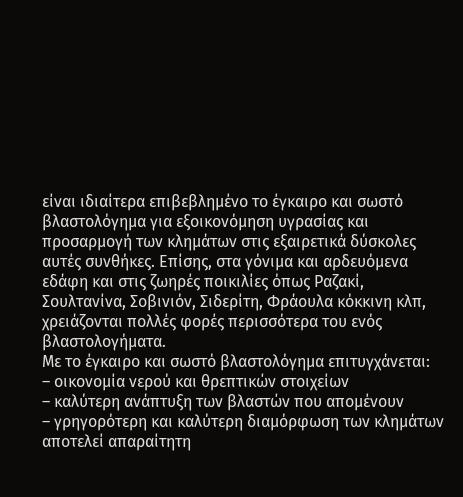είναι ιδιαίτερα επιβεβλημένο το έγκαιρο και σωστό βλαστολόγημα για εξοικονόμηση υγρασίας και προσαρμογή των κλημάτων στις εξαιρετικά δύσκολες αυτές συνθήκες. Επίσης, στα γόνιμα και αρδευόμενα εδάφη και στις ζωηρές ποικιλίες όπως Ραζακί, Σουλτανίνα, Σοβινιόν, Σιδερίτη, Φράουλα κόκκινη κλπ, χρειάζονται πολλές φορές περισσότερα του ενός βλαστολογήματα.
Με το έγκαιρο και σωστό βλαστολόγημα επιτυγχάνεται:
– οικονομία νερού και θρεπτικών στοιχείων
– καλύτερη ανάπτυξη των βλαστών που απομένουν
– γρηγορότερη και καλύτερη διαμόρφωση των κλημάτων αποτελεί απαραίτητη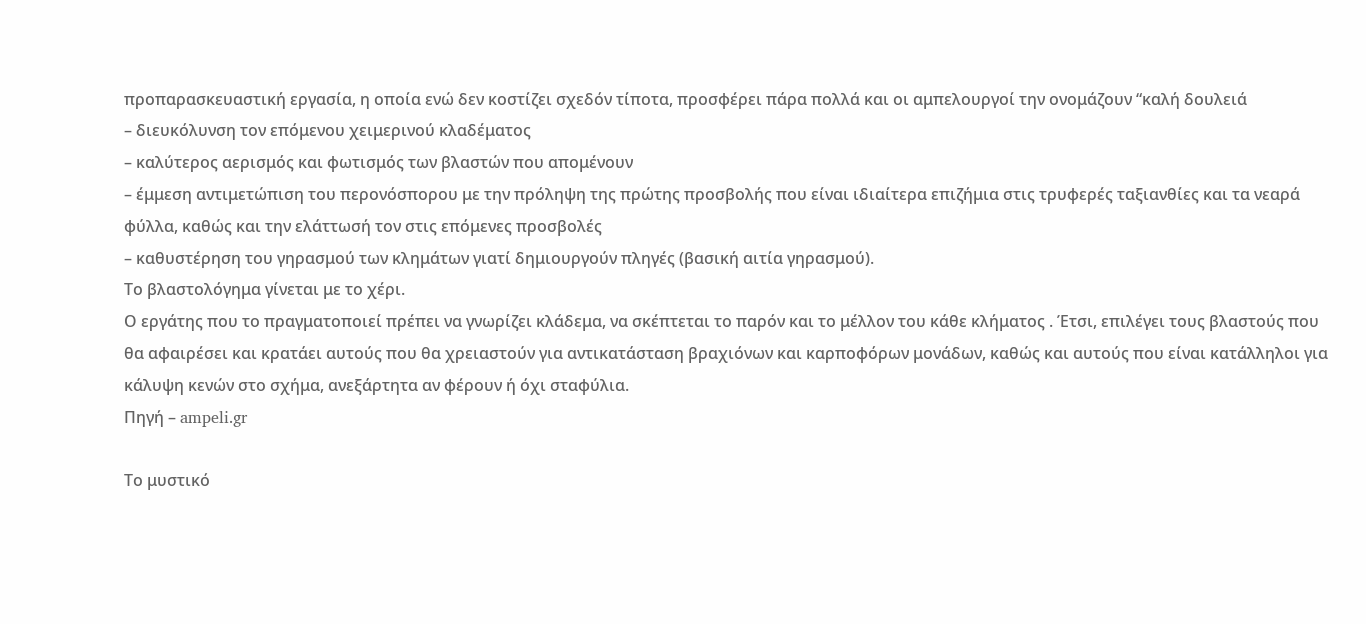προπαρασκευαστική εργασία, η οποία ενώ δεν κοστίζει σχεδόν τίποτα, προσφέρει πάρα πολλά και οι αμπελουργοί την ονομάζουν “καλή δουλειά
– διευκόλυνση τον επόμενου χειμερινού κλαδέματος
– καλύτερος αερισμός και φωτισμός των βλαστών που απομένουν
– έμμεση αντιμετώπιση του περονόσπορου με την πρόληψη της πρώτης προσβολής που είναι ιδιαίτερα επιζήμια στις τρυφερές ταξιανθίες και τα νεαρά φύλλα, καθώς και την ελάττωσή τον στις επόμενες προσβολές
– καθυστέρηση του γηρασμού των κλημάτων γιατί δημιουργούν πληγές (βασική αιτία γηρασμού).
Το βλαστολόγημα γίνεται με το χέρι.
Ο εργάτης που το πραγματοποιεί πρέπει να γνωρίζει κλάδεμα, να σκέπτεται το παρόν και το μέλλον του κάθε κλήματος . Έτσι, επιλέγει τους βλαστούς που θα αφαιρέσει και κρατάει αυτούς που θα χρειαστούν για αντικατάσταση βραχιόνων και καρποφόρων μονάδων, καθώς και αυτούς που είναι κατάλληλοι για κάλυψη κενών στο σχήμα, ανεξάρτητα αν φέρουν ή όχι σταφύλια.
Πηγή – ampeli.gr

Το μυστικό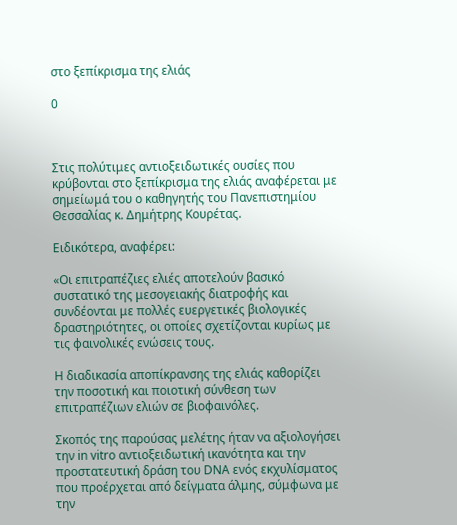στο ξεπίκρισμα της ελιάς

0



Στις πολύτιμες αντιοξειδωτικές ουσίες που κρύβονται στο ξεπίκρισμα της ελιάς αναφέρεται με σημείωμά του ο καθηγητής του Πανεπιστημίου Θεσσαλίας κ. Δημήτρης Κουρέτας.

Ειδικότερα, αναφέρει:

«Οι επιτραπέζιες ελιές αποτελούν βασικό συστατικό της μεσογειακής διατροφής και συνδέονται με πολλές ευεργετικές βιολογικές δραστηριότητες, οι οποίες σχετίζονται κυρίως με τις φαινολικές ενώσεις τους.

Η διαδικασία αποπίκρανσης της ελιάς καθορίζει την ποσοτική και ποιοτική σύνθεση των επιτραπέζιων ελιών σε βιοφαινόλες.

Σκοπός της παρούσας μελέτης ήταν να αξιολογήσει την in vitro αντιοξειδωτική ικανότητα και την προστατευτική δράση του DNA ενός εκχυλίσματος που προέρχεται από δείγματα άλμης, σύμφωνα με την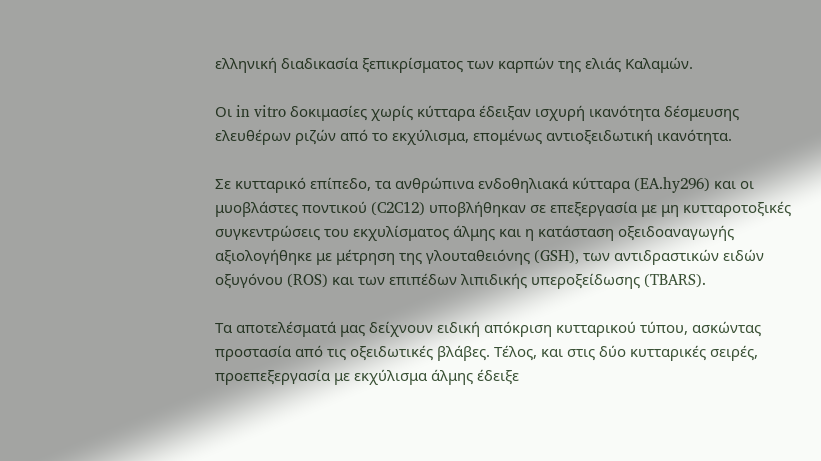ελληνική διαδικασία ξεπικρίσματος των καρπών της ελιάς Καλαμών.

Οι in vitro δοκιμασίες χωρίς κύτταρα έδειξαν ισχυρή ικανότητα δέσμευσης ελευθέρων ριζών από το εκχύλισμα, επομένως αντιοξειδωτική ικανότητα.

Σε κυτταρικό επίπεδο, τα ανθρώπινα ενδοθηλιακά κύτταρα (EA.hy296) και οι μυοβλάστες ποντικού (C2C12) υποβλήθηκαν σε επεξεργασία με μη κυτταροτοξικές συγκεντρώσεις του εκχυλίσματος άλμης και η κατάσταση οξειδοαναγωγής αξιολογήθηκε με μέτρηση της γλουταθειόνης (GSH), των αντιδραστικών ειδών οξυγόνου (ROS) και των επιπέδων λιπιδικής υπεροξείδωσης (TBARS).

Τα αποτελέσματά μας δείχνουν ειδική απόκριση κυτταρικού τύπου, ασκώντας προστασία από τις οξειδωτικές βλάβες. Τέλος, και στις δύο κυτταρικές σειρές, προεπεξεργασία με εκχύλισμα άλμης έδειξε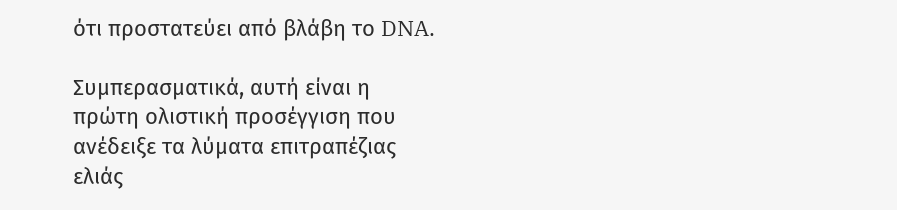ότι προστατεύει από βλάβη το DNA.

Συμπερασματικά, αυτή είναι η πρώτη ολιστική προσέγγιση που ανέδειξε τα λύματα επιτραπέζιας ελιάς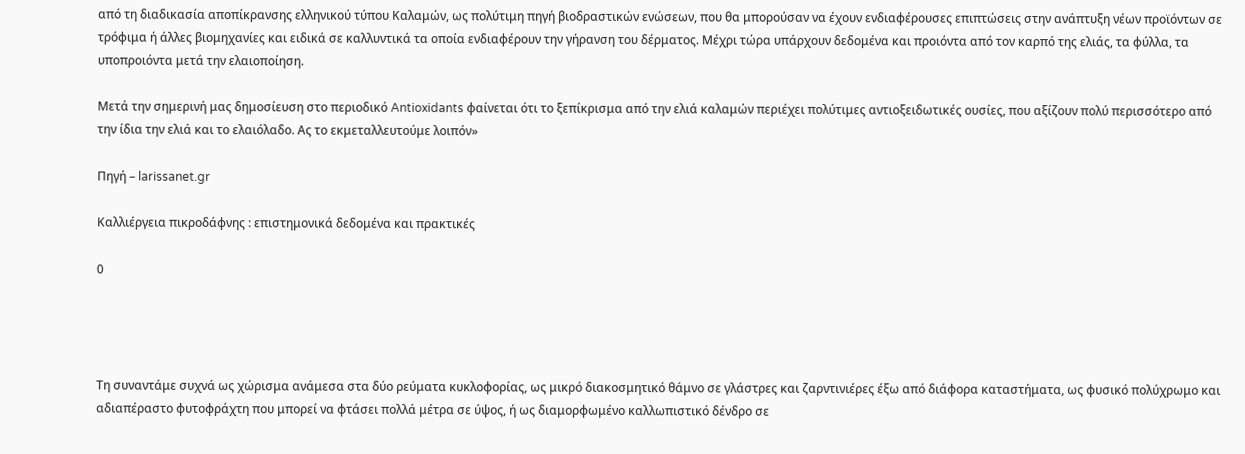από τη διαδικασία αποπίκρανσης ελληνικού τύπου Καλαμών, ως πολύτιμη πηγή βιοδραστικών ενώσεων, που θα μπορούσαν να έχουν ενδιαφέρουσες επιπτώσεις στην ανάπτυξη νέων προϊόντων σε τρόφιμα ή άλλες βιομηχανίες και ειδικά σε καλλυντικά τα οποία ενδιαφέρουν την γήρανση του δέρματος. Μέχρι τώρα υπάρχουν δεδομένα και προιόντα από τον καρπό της ελιάς, τα φύλλα, τα υποπροιόντα μετά την ελαιοποίηση.

Μετά την σημερινή μας δημοσίευση στο περιοδικό Antioxidants φαίνεται ότι το ξεπίκρισμα από την ελιά καλαμών περιέχει πολύτιμες αντιοξειδωτικές ουσίες, που αξίζουν πολύ περισσότερο από την ίδια την ελιά και το ελαιόλαδο. Ας το εκμεταλλευτούμε λοιπόν»

Πηγή – larissanet.gr

Καλλιέργεια πικροδάφνης : επιστημονικά δεδομένα και πρακτικές

0




Τη συναντάμε συχνά ως χώρισμα ανάμεσα στα δύο ρεύματα κυκλοφορίας, ως μικρό διακοσμητικό θάμνο σε γλάστρες και ζαρντινιέρες έξω από διάφορα καταστήματα, ως φυσικό πολύχρωμο και αδιαπέραστο φυτοφράχτη που μπορεί να φτάσει πολλά μέτρα σε ύψος, ή ως διαμορφωμένο καλλωπιστικό δένδρο σε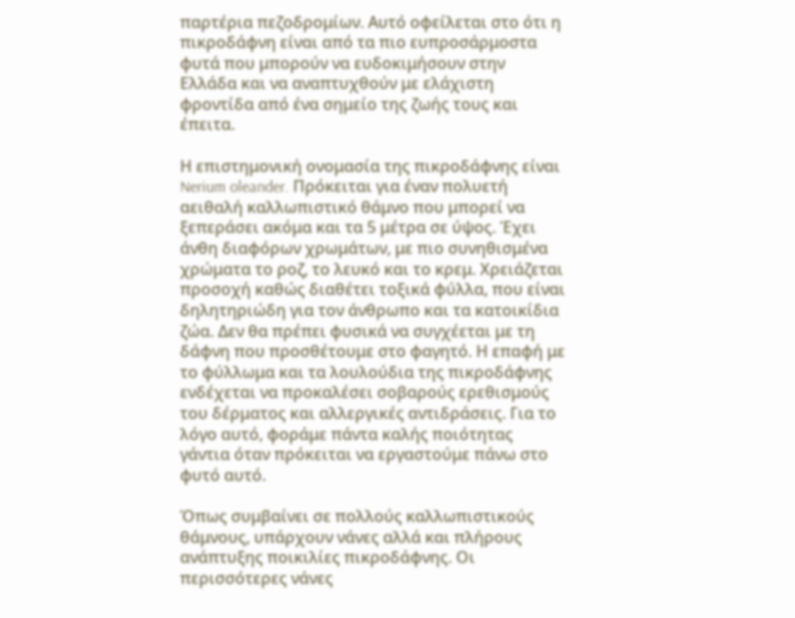παρτέρια πεζοδρομίων. Αυτό οφείλεται στο ότι η πικροδάφνη είναι από τα πιο ευπροσάρμοστα φυτά που μπορούν να ευδοκιμήσουν στην Ελλάδα και να αναπτυχθούν με ελάχιστη φροντίδα από ένα σημείο της ζωής τους και έπειτα.

Η επιστημονική ονομασία της πικροδάφνης είναι Nerium oleander. Πρόκειται για έναν πολυετή αειθαλή καλλωπιστικό θάμνο που μπορεί να ξεπεράσει ακόμα και τα 5 μέτρα σε ύψος. Έχει άνθη διαφόρων χρωμάτων, με πιο συνηθισμένα χρώματα το ροζ, το λευκό και το κρεμ. Χρειάζεται προσοχή καθώς διαθέτει τοξικά φύλλα, που είναι δηλητηριώδη για τον άνθρωπο και τα κατοικίδια ζώα. Δεν θα πρέπει φυσικά να συγχέεται με τη δάφνη που προσθέτουμε στο φαγητό. Η επαφή με το φύλλωμα και τα λουλούδια της πικροδάφνης ενδέχεται να προκαλέσει σοβαρούς ερεθισμούς του δέρματος και αλλεργικές αντιδράσεις. Για το λόγο αυτό, φοράμε πάντα καλής ποιότητας γάντια όταν πρόκειται να εργαστούμε πάνω στο φυτό αυτό.

Όπως συμβαίνει σε πολλούς καλλωπιστικούς θάμνους, υπάρχουν νάνες αλλά και πλήρους ανάπτυξης ποικιλίες πικροδάφνης. Οι περισσότερες νάνες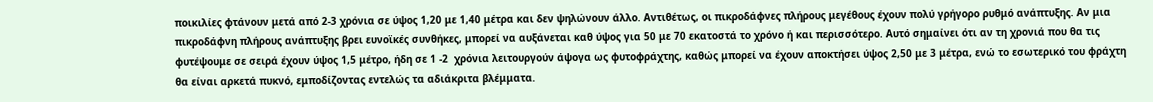ποικιλίες φτάνουν μετά από 2-3 χρόνια σε ύψος 1,20 με 1,40 μέτρα και δεν ψηλώνουν άλλο. Αντιθέτως, οι πικροδάφνες πλήρους μεγέθους έχουν πολύ γρήγορο ρυθμό ανάπτυξης. Αν μια πικροδάφνη πλήρους ανάπτυξης βρει ευνοϊκές συνθήκες, μπορεί να αυξάνεται καθ ύψος για 50 με 70 εκατοστά το χρόνο ή και περισσότερο. Αυτό σημαίνει ότι αν τη χρονιά που θα τις φυτέψουμε σε σειρά έχουν ύψος 1,5 μέτρο, ήδη σε 1 -2  χρόνια λειτουργούν άψογα ως φυτοφράχτης, καθώς μπορεί να έχουν αποκτήσει ύψος 2,50 με 3 μέτρα, ενώ το εσωτερικό του φράχτη θα είναι αρκετά πυκνό, εμποδίζοντας εντελώς τα αδιάκριτα βλέμματα.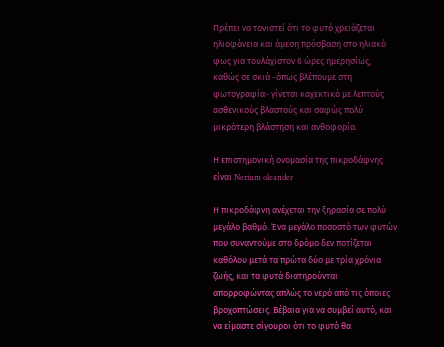Πρέπει να τονιστεί ότι το φυτό χρειάζεται ηλιοφάνεια και άμεση πρόσβαση στο ηλιακό φως για τουλάχιστον 6 ώρες ημερησίως, καθώς σε σκιά -όπως βλέπουμε στη φωτογραφία- γίνεται καχεκτικό με λεπτούς ασθενικούς βλαστούς και σαφώς πολύ μικρότερη βλάστηση και ανθοφορία.

Η επιστημονική ονομασία της πικροδάφνης είναι Nerium oleander

Η πικροδάφνη ανέχεται την ξηρασία σε πολύ μεγάλο βαθμό. Ένα μεγάλο ποσοστό των φυτών που συναντούμε στο δρόμο δεν ποτίζεται καθόλου μετά τα πρώτα δύο με τρία χρόνια ζωής, και τα φυτά διατηρούνται απορροφώντας απλώς το νερό από τις όποιες βροχοπτώσεις. Βέβαια για να συμβεί αυτό, και να είμαστε σίγουροι ότι το φυτό θα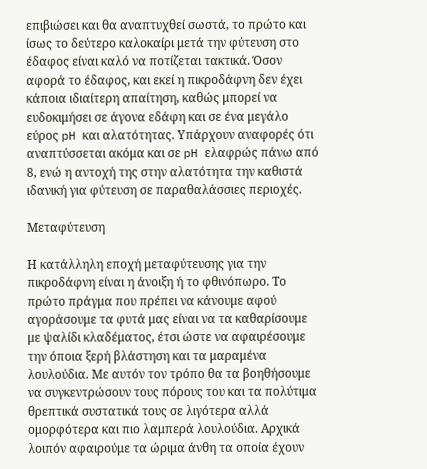επιβιώσει και θα αναπτυχθεί σωστά, το πρώτο και ίσως το δεύτερο καλοκαίρι μετά την φύτευση στο έδαφος είναι καλό να ποτίζεται τακτικά. Όσον αφορά το έδαφος, και εκεί η πικροδάφνη δεν έχει κάποια ιδιαίτερη απαίτηση, καθώς μπορεί να ευδοκιμήσει σε άγονα εδάφη και σε ένα μεγάλο εύρος pH και αλατότητας. Υπάρχουν αναφορές ότι αναπτύσσεται ακόμα και σε pH ελαφρώς πάνω από 8, ενώ η αντοχή της στην αλατότητα την καθιστά ιδανική για φύτευση σε παραθαλάσσιες περιοχές.

Μεταφύτευση

Η κατάλληλη εποχή μεταφύτευσης για την πικροδάφνη είναι η άνοιξη ή το φθινόπωρο. Το πρώτο πράγμα που πρέπει να κάνουμε αφού αγοράσουμε τα φυτά μας είναι να τα καθαρίσουμε με ψαλίδι κλαδέματος, έτσι ώστε να αφαιρέσουμε την όποια ξερή βλάστηση και τα μαραμένα λουλούδια. Με αυτόν τον τρόπο θα τα βοηθήσουμε να συγκεντρώσουν τους πόρους του και τα πολύτιμα θρεπτικά συστατικά τους σε λιγότερα αλλά ομορφότερα και πιο λαμπερά λουλούδια. Αρχικά λοιπόν αφαιρούμε τα ώριμα άνθη τα οποία έχουν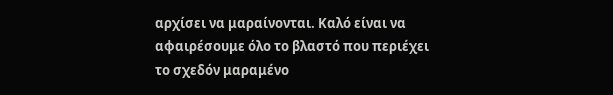αρχίσει να μαραίνονται. Καλό είναι να αφαιρέσουμε όλο το βλαστό που περιέχει το σχεδόν μαραμένο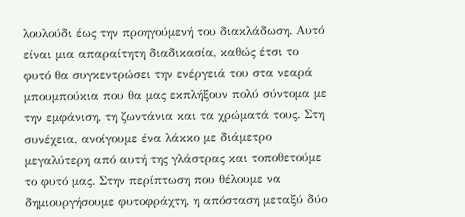λουλούδι έως την προηγούμενή του διακλάδωση. Αυτό είναι μια απαραίτητη διαδικασία, καθώς έτσι το φυτό θα συγκεντρώσει την ενέργειά του στα νεαρά μπουμπούκια που θα μας εκπλήξουν πολύ σύντομα με την εμφάνιση, τη ζωντάνια και τα χρώματά τους. Στη συνέχεια, ανοίγουμε ένα λάκκο με διάμετρο μεγαλύτερη από αυτή της γλάστρας και τοποθετούμε το φυτό μας. Στην περίπτωση που θέλουμε να δημιουργήσουμε φυτοφράχτη, η απόσταση μεταξύ δύο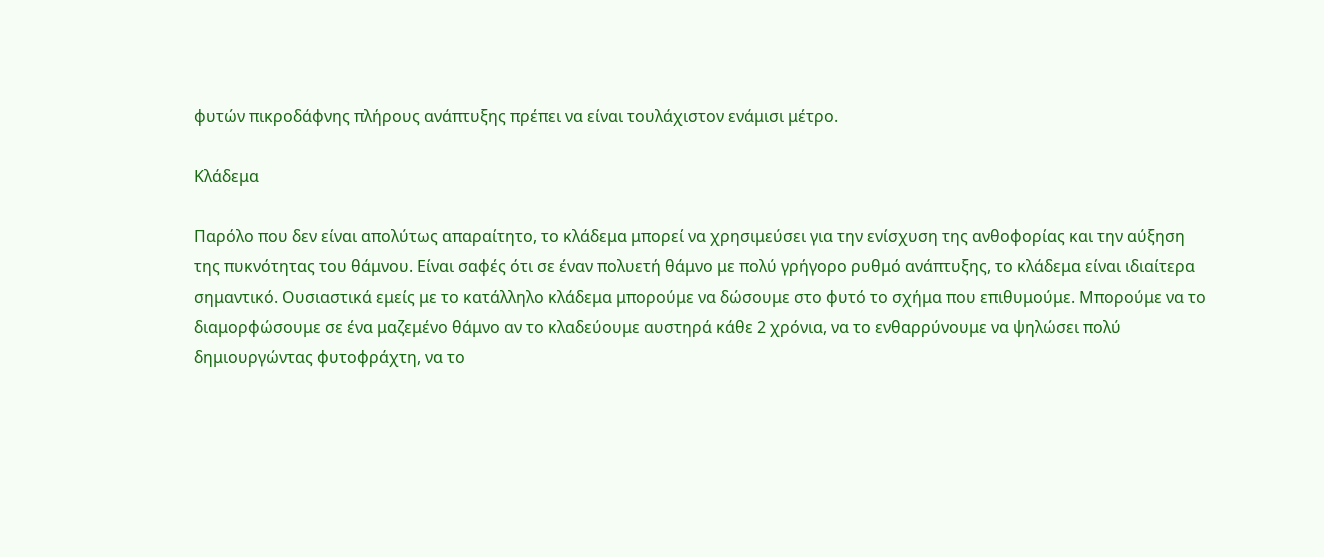φυτών πικροδάφνης πλήρους ανάπτυξης πρέπει να είναι τουλάχιστον ενάμισι μέτρο.

Κλάδεμα

Παρόλο που δεν είναι απολύτως απαραίτητο, το κλάδεμα μπορεί να χρησιμεύσει για την ενίσχυση της ανθοφορίας και την αύξηση της πυκνότητας του θάμνου. Είναι σαφές ότι σε έναν πολυετή θάμνο με πολύ γρήγορο ρυθμό ανάπτυξης, το κλάδεμα είναι ιδιαίτερα σημαντικό. Ουσιαστικά εμείς με το κατάλληλο κλάδεμα μπορούμε να δώσουμε στο φυτό το σχήμα που επιθυμούμε. Μπορούμε να το διαμορφώσουμε σε ένα μαζεμένο θάμνο αν το κλαδεύουμε αυστηρά κάθε 2 χρόνια, να το ενθαρρύνουμε να ψηλώσει πολύ δημιουργώντας φυτοφράχτη, να το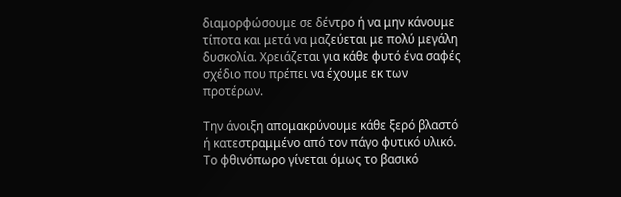διαμορφώσουμε σε δέντρο ή να μην κάνουμε τίποτα και μετά να μαζεύεται με πολύ μεγάλη δυσκολία. Χρειάζεται για κάθε φυτό ένα σαφές σχέδιο που πρέπει να έχουμε εκ των προτέρων.

Την άνοιξη απομακρύνουμε κάθε ξερό βλαστό ή κατεστραμμένο από τον πάγο φυτικό υλικό. Το φθινόπωρο γίνεται όμως το βασικό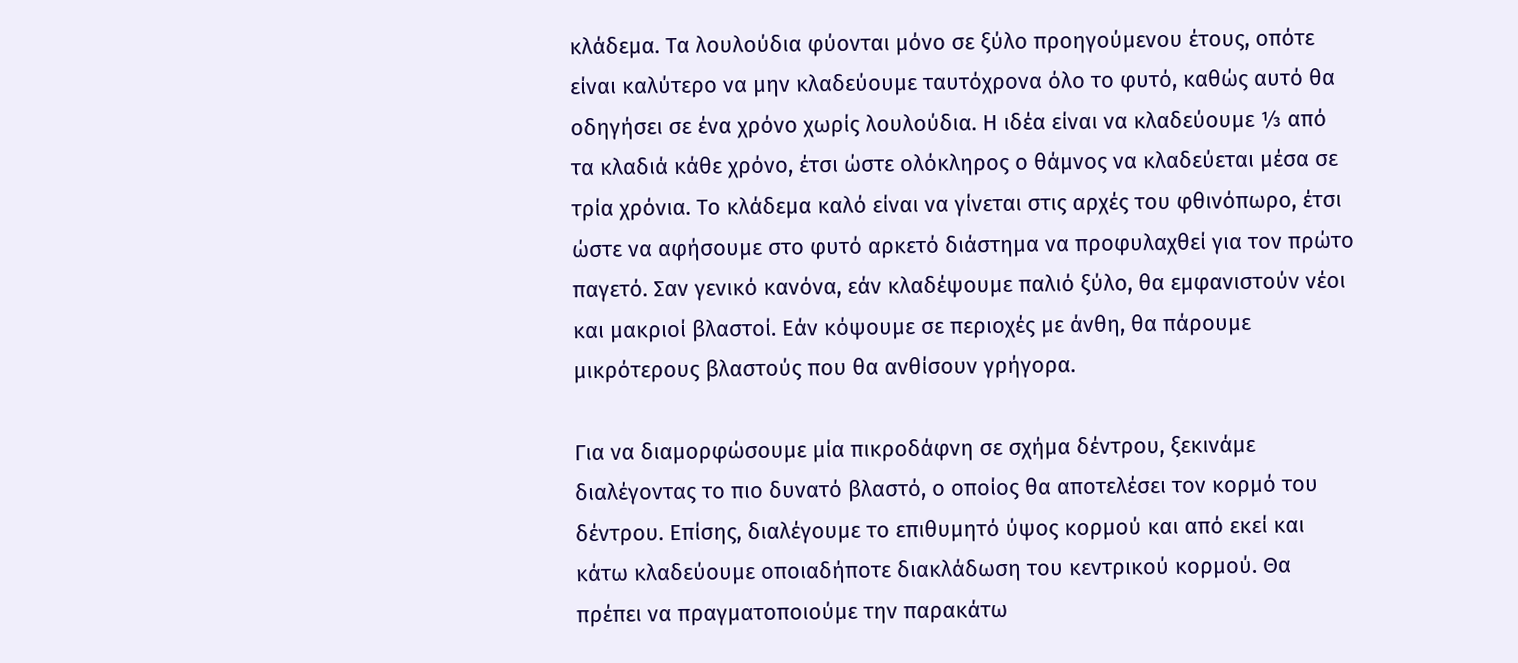κλάδεμα. Τα λουλούδια φύονται μόνο σε ξύλο προηγούμενου έτους, οπότε είναι καλύτερο να μην κλαδεύουμε ταυτόχρονα όλο το φυτό, καθώς αυτό θα οδηγήσει σε ένα χρόνο χωρίς λουλούδια. Η ιδέα είναι να κλαδεύουμε ⅓ από τα κλαδιά κάθε χρόνο, έτσι ώστε ολόκληρος ο θάμνος να κλαδεύεται μέσα σε τρία χρόνια. Το κλάδεμα καλό είναι να γίνεται στις αρχές του φθινόπωρο, έτσι ώστε να αφήσουμε στο φυτό αρκετό διάστημα να προφυλαχθεί για τον πρώτο παγετό. Σαν γενικό κανόνα, εάν κλαδέψουμε παλιό ξύλο, θα εμφανιστούν νέοι και μακριοί βλαστοί. Εάν κόψουμε σε περιοχές με άνθη, θα πάρουμε μικρότερους βλαστούς που θα ανθίσουν γρήγορα.

Για να διαμορφώσουμε μία πικροδάφνη σε σχήμα δέντρου, ξεκινάμε διαλέγοντας το πιο δυνατό βλαστό, ο οποίος θα αποτελέσει τον κορμό του δέντρου. Επίσης, διαλέγουμε το επιθυμητό ύψος κορμού και από εκεί και κάτω κλαδεύουμε οποιαδήποτε διακλάδωση του κεντρικού κορμού. Θα πρέπει να πραγματοποιούμε την παρακάτω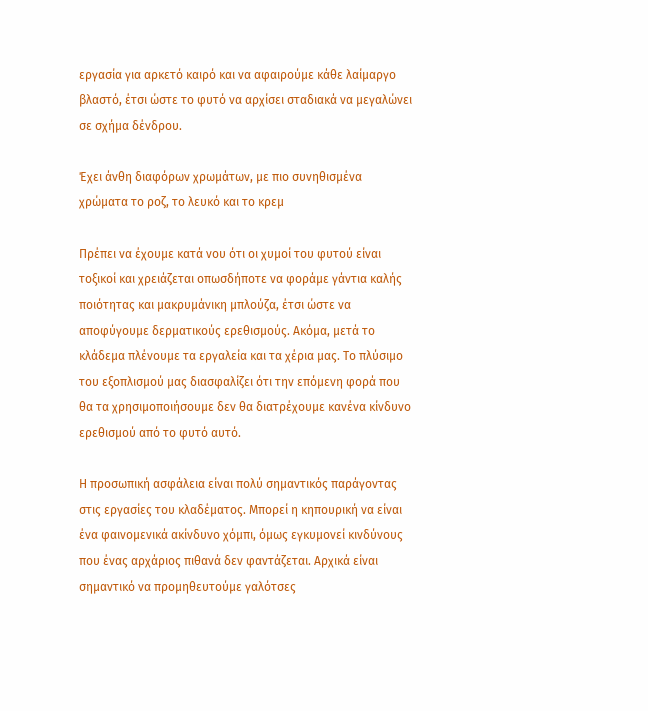εργασία για αρκετό καιρό και να αφαιρούμε κάθε λαίμαργο βλαστό, έτσι ώστε το φυτό να αρχίσει σταδιακά να μεγαλώνει σε σχήμα δένδρου.

Έχει άνθη διαφόρων χρωμάτων, με πιο συνηθισμένα χρώματα το ροζ, το λευκό και το κρεμ

Πρέπει να έχουμε κατά νου ότι οι χυμοί του φυτού είναι τοξικοί και χρειάζεται οπωσδήποτε να φοράμε γάντια καλής ποιότητας και μακρυμάνικη μπλούζα, έτσι ώστε να αποφύγουμε δερματικούς ερεθισμούς. Ακόμα, μετά το κλάδεμα πλένουμε τα εργαλεία και τα χέρια μας. Το πλύσιμο του εξοπλισμού μας διασφαλίζει ότι την επόμενη φορά που θα τα χρησιμοποιήσουμε δεν θα διατρέχουμε κανένα κίνδυνο ερεθισμού από το φυτό αυτό.

Η προσωπική ασφάλεια είναι πολύ σημαντικός παράγοντας στις εργασίες του κλαδέματος. Μπορεί η κηπουρική να είναι ένα φαινομενικά ακίνδυνο χόμπι, όμως εγκυμονεί κινδύνους που ένας αρχάριος πιθανά δεν φαντάζεται. Αρχικά είναι σημαντικό να προμηθευτούμε γαλότσες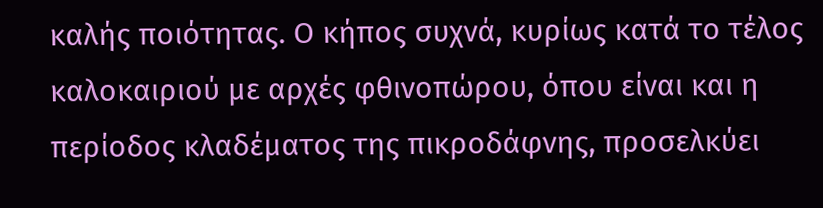καλής ποιότητας. Ο κήπος συχνά, κυρίως κατά το τέλος καλοκαιριού με αρχές φθινοπώρου, όπου είναι και η περίοδος κλαδέματος της πικροδάφνης, προσελκύει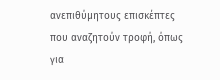ανεπιθύμητους επισκέπτες που αναζητούν τροφή, όπως για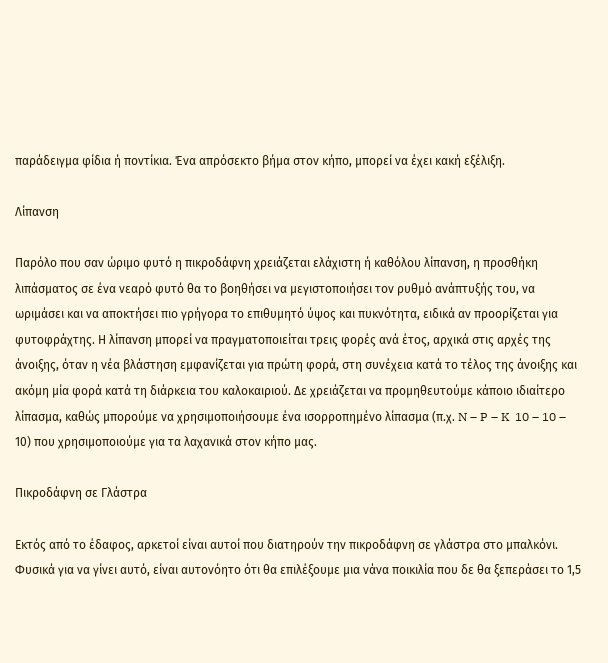παράδειγμα φίδια ή ποντίκια. Ένα απρόσεκτο βήμα στον κήπο, μπορεί να έχει κακή εξέλιξη.

Λίπανση

Παρόλο που σαν ώριμο φυτό η πικροδάφνη χρειάζεται ελάχιστη ή καθόλου λίπανση, η προσθήκη λιπάσματος σε ένα νεαρό φυτό θα το βοηθήσει να μεγιστοποιήσει τον ρυθμό ανάπτυξής του, να ωριμάσει και να αποκτήσει πιο γρήγορα το επιθυμητό ύψος και πυκνότητα, ειδικά αν προορίζεται για φυτοφράχτης. Η λίπανση μπορεί να πραγματοποιείται τρεις φορές ανά έτος, αρχικά στις αρχές της άνοιξης, όταν η νέα βλάστηση εμφανίζεται για πρώτη φορά, στη συνέχεια κατά το τέλος της άνοιξης και ακόμη μία φορά κατά τη διάρκεια του καλοκαιριού. Δε χρειάζεται να προμηθευτούμε κάποιο ιδιαίτερο λίπασμα, καθώς μπορούμε να χρησιμοποιήσουμε ένα ισορροπημένο λίπασμα (π.χ. N – P – K  10 – 10 – 10) που χρησιμοποιούμε για τα λαχανικά στον κήπο μας.

Πικροδάφνη σε Γλάστρα

Εκτός από το έδαφος, αρκετοί είναι αυτοί που διατηρούν την πικροδάφνη σε γλάστρα στο μπαλκόνι. Φυσικά για να γίνει αυτό, είναι αυτονόητο ότι θα επιλέξουμε μια νάνα ποικιλία που δε θα ξεπεράσει το 1,5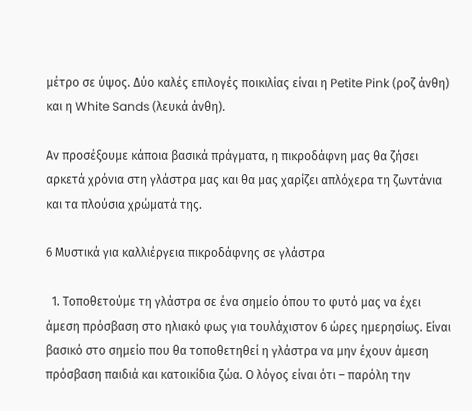μέτρο σε ύψος. Δύο καλές επιλογές ποικιλίας είναι η Petite Pink (ροζ άνθη) και η White Sands (λευκά άνθη).

Αν προσέξουμε κάποια βασικά πράγματα, η πικροδάφνη μας θα ζήσει αρκετά χρόνια στη γλάστρα μας και θα μας χαρίζει απλόχερα τη ζωντάνια και τα πλούσια χρώματά της.

6 Μυστικά για καλλιέργεια πικροδάφνης σε γλάστρα

  1. Τοποθετούμε τη γλάστρα σε ένα σημείο όπου το φυτό μας να έχει άμεση πρόσβαση στο ηλιακό φως για τουλάχιστον 6 ώρες ημερησίως. Είναι βασικό στο σημείο που θα τοποθετηθεί η γλάστρα να μην έχουν άμεση πρόσβαση παιδιά και κατοικίδια ζώα. Ο λόγος είναι ότι – παρόλη την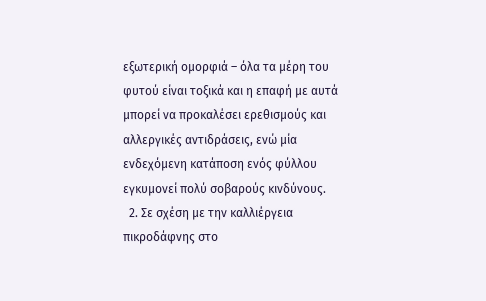εξωτερική ομορφιά – όλα τα μέρη του φυτού είναι τοξικά και η επαφή με αυτά μπορεί να προκαλέσει ερεθισμούς και αλλεργικές αντιδράσεις, ενώ μία ενδεχόμενη κατάποση ενός φύλλου εγκυμονεί πολύ σοβαρούς κινδύνους.
  2. Σε σχέση με την καλλιέργεια πικροδάφνης στο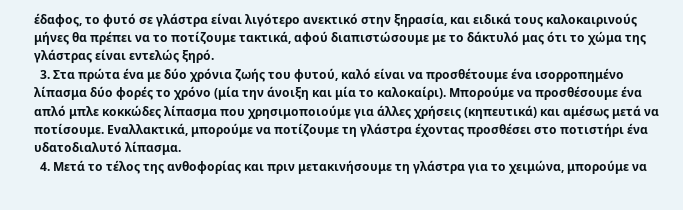έδαφος, το φυτό σε γλάστρα είναι λιγότερο ανεκτικό στην ξηρασία, και ειδικά τους καλοκαιρινούς μήνες θα πρέπει να το ποτίζουμε τακτικά, αφού διαπιστώσουμε με το δάκτυλό μας ότι το χώμα της γλάστρας είναι εντελώς ξηρό.
  3. Στα πρώτα ένα με δύο χρόνια ζωής του φυτού, καλό είναι να προσθέτουμε ένα ισορροπημένο λίπασμα δύο φορές το χρόνο (μία την άνοιξη και μία το καλοκαίρι). Μπορούμε να προσθέσουμε ένα απλό μπλε κοκκώδες λίπασμα που χρησιμοποιούμε για άλλες χρήσεις (κηπευτικά) και αμέσως μετά να ποτίσουμε. Εναλλακτικά, μπορούμε να ποτίζουμε τη γλάστρα έχοντας προσθέσει στο ποτιστήρι ένα υδατοδιαλυτό λίπασμα.
  4. Μετά το τέλος της ανθοφορίας και πριν μετακινήσουμε τη γλάστρα για το χειμώνα, μπορούμε να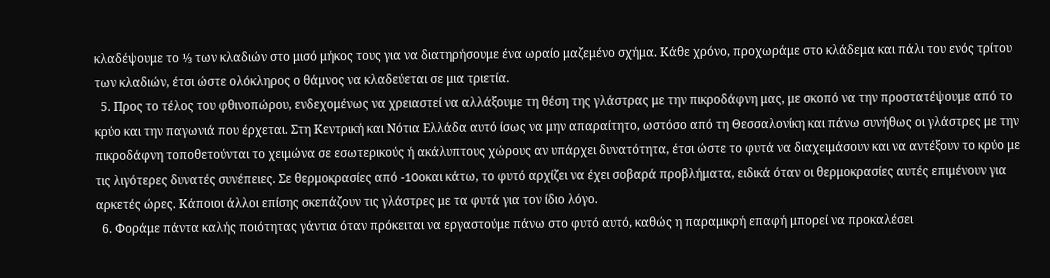κλαδέψουμε το ⅓ των κλαδιών στο μισό μήκος τους για να διατηρήσουμε ένα ωραίο μαζεμένο σχήμα. Κάθε χρόνο, προχωράμε στο κλάδεμα και πάλι του ενός τρίτου των κλαδιών, έτσι ώστε ολόκληρος ο θάμνος να κλαδεύεται σε μια τριετία.
  5. Προς το τέλος του φθινοπώρου, ενδεχομένως να χρειαστεί να αλλάξουμε τη θέση της γλάστρας με την πικροδάφνη μας, με σκοπό να την προστατέψουμε από το κρύο και την παγωνιά που έρχεται. Στη Κεντρική και Νότια Ελλάδα αυτό ίσως να μην απαραίτητο, ωστόσο από τη Θεσσαλονίκη και πάνω συνήθως οι γλάστρες με την πικροδάφνη τοποθετούνται το χειμώνα σε εσωτερικούς ή ακάλυπτους χώρους αν υπάρχει δυνατότητα, έτσι ώστε το φυτά να διαχειμάσουν και να αντέξουν το κρύο με τις λιγότερες δυνατές συνέπειες. Σε θερμοκρασίες από -10oκαι κάτω, το φυτό αρχίζει να έχει σοβαρά προβλήματα, ειδικά όταν οι θερμοκρασίες αυτές επιμένουν για αρκετές ώρες. Κάποιοι άλλοι επίσης σκεπάζουν τις γλάστρες με τα φυτά για τον ίδιο λόγο.
  6. Φοράμε πάντα καλής ποιότητας γάντια όταν πρόκειται να εργαστούμε πάνω στο φυτό αυτό, καθώς η παραμικρή επαφή μπορεί να προκαλέσει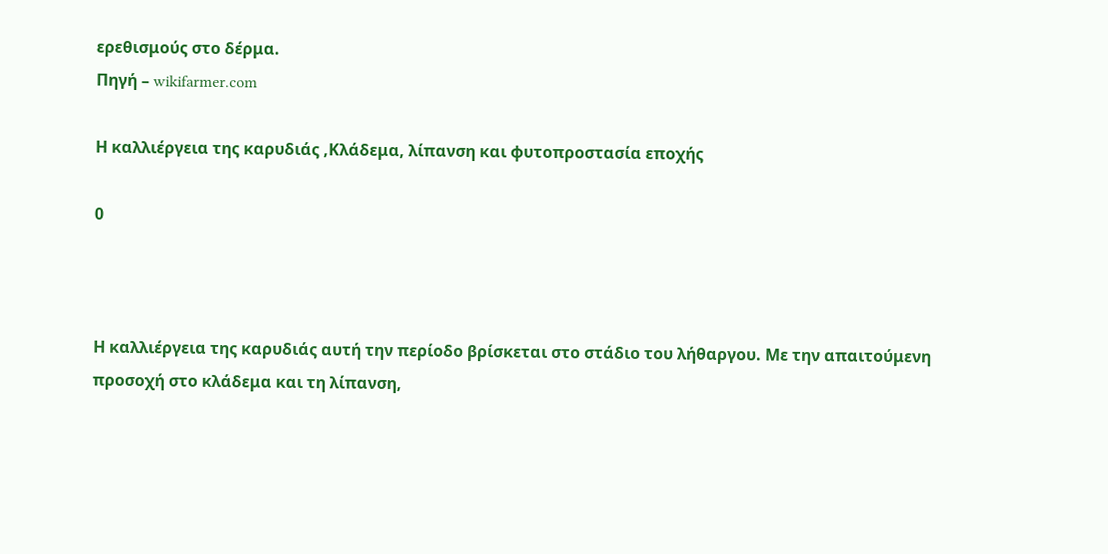ερεθισμούς στο δέρμα.
Πηγή – wikifarmer.com

Η καλλιέργεια της καρυδιάς ,Κλάδεμα, λίπανση και φυτοπροστασία εποχής

0



Η καλλιέργεια της καρυδιάς αυτή την περίοδο βρίσκεται στο στάδιο του λήθαργου. Με την απαιτούμενη προσοχή στο κλάδεμα και τη λίπανση,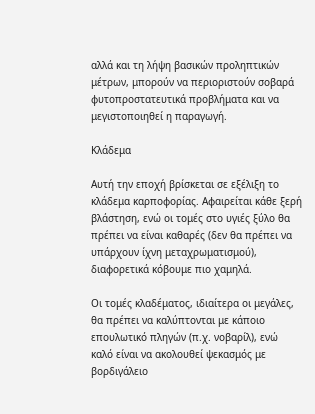αλλά και τη λήψη βασικών προληπτικών μέτρων, μπορούν να περιοριστούν σοβαρά φυτοπροστατευτικά προβλήματα και να μεγιστοποιηθεί η παραγωγή.

Κλάδεμα

Αυτή την εποχή βρίσκεται σε εξέλιξη το κλάδεμα καρποφορίας. Αφαιρείται κάθε ξερή βλάστηση, ενώ οι τομές στο υγιές ξύλο θα πρέπει να είναι καθαρές (δεν θα πρέπει να υπάρχουν ίχνη μεταχρωματισμού), διαφορετικά κόβουμε πιο χαμηλά.

Οι τομές κλαδέματος, ιδιαίτερα οι μεγάλες, θα πρέπει να καλύπτονται με κάποιο επουλωτικό πληγών (π.χ. νοβαρίλ), ενώ καλό είναι να ακολουθεί ψεκασμός με βορδιγάλειο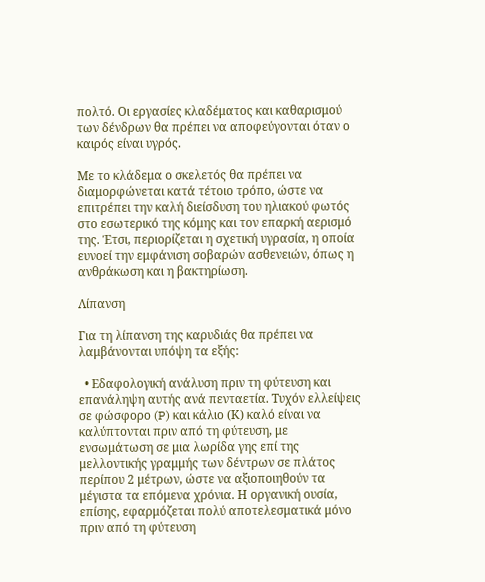πολτό. Οι εργασίες κλαδέματος και καθαρισμού των δένδρων θα πρέπει να αποφεύγονται όταν ο καιρός είναι υγρός.

Με το κλάδεμα ο σκελετός θα πρέπει να διαμορφώνεται κατά τέτοιο τρόπο, ώστε να επιτρέπει την καλή διείσδυση του ηλιακού φωτός στο εσωτερικό της κόμης και τον επαρκή αερισμό της. Έτσι, περιορίζεται η σχετική υγρασία, η οποία ευνοεί την εμφάνιση σοβαρών ασθενειών, όπως η ανθράκωση και η βακτηρίωση.

Λίπανση

Για τη λίπανση της καρυδιάς θα πρέπει να λαμβάνονται υπόψη τα εξής:

  • Εδαφολογική ανάλυση πριν τη φύτευση και επανάληψη αυτής ανά πενταετία. Τυχόν ελλείψεις σε φώσφορο (P) και κάλιο (Κ) καλό είναι να καλύπτονται πριν από τη φύτευση, με ενσωμάτωση σε μια λωρίδα γης επί της μελλοντικής γραμμής των δέντρων σε πλάτος περίπου 2 μέτρων, ώστε να αξιοποιηθούν τα μέγιστα τα επόμενα χρόνια. Η οργανική ουσία, επίσης, εφαρμόζεται πολύ αποτελεσματικά μόνο πριν από τη φύτευση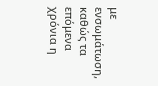με ενσωμάτωση, καθώς τα επόμενα χρόνια η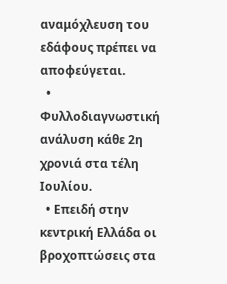αναμόχλευση του εδάφους πρέπει να αποφεύγεται.
  • Φυλλοδιαγνωστική ανάλυση κάθε 2η χρονιά στα τέλη Ιουλίου.
  • Επειδή στην κεντρική Ελλάδα οι βροχοπτώσεις στα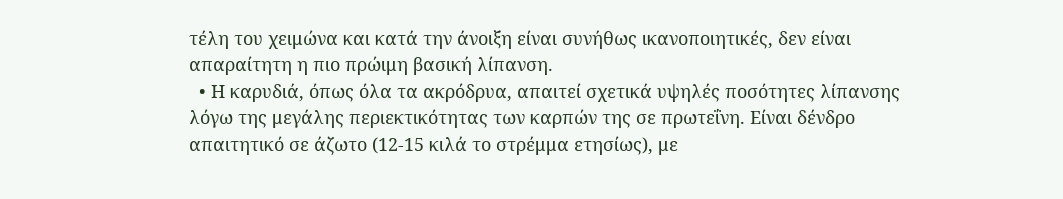τέλη του χειμώνα και κατά την άνοιξη είναι συνήθως ικανοποιητικές, δεν είναι απαραίτητη η πιο πρώιμη βασική λίπανση.
  • Η καρυδιά, όπως όλα τα ακρόδρυα, απαιτεί σχετικά υψηλές ποσότητες λίπανσης λόγω της μεγάλης περιεκτικότητας των καρπών της σε πρωτεΐνη. Είναι δένδρο απαιτητικό σε άζωτο (12-15 κιλά το στρέμμα ετησίως), με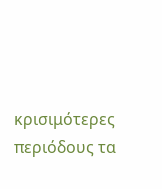κρισιμότερες περιόδους τα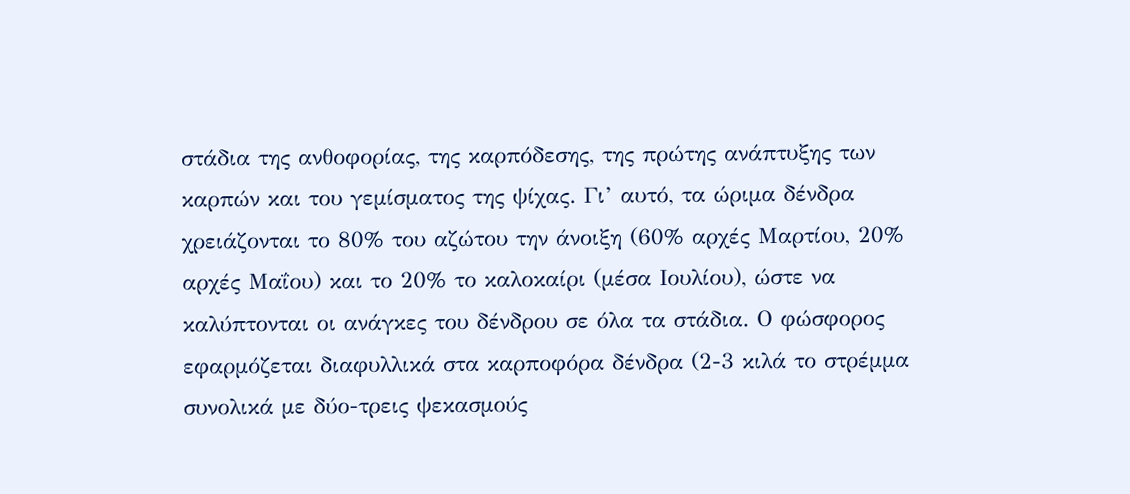στάδια της ανθοφορίας, της καρπόδεσης, της πρώτης ανάπτυξης των καρπών και του γεμίσματος της ψίχας. Γι’ αυτό, τα ώριμα δένδρα χρειάζονται το 80% του αζώτου την άνοιξη (60% αρχές Μαρτίου, 20% αρχές Μαΐου) και το 20% το καλοκαίρι (μέσα Ιουλίου), ώστε να καλύπτονται οι ανάγκες του δένδρου σε όλα τα στάδια. Ο φώσφορος εφαρμόζεται διαφυλλικά στα καρποφόρα δένδρα (2-3 κιλά το στρέμμα συνολικά με δύο-τρεις ψεκασμούς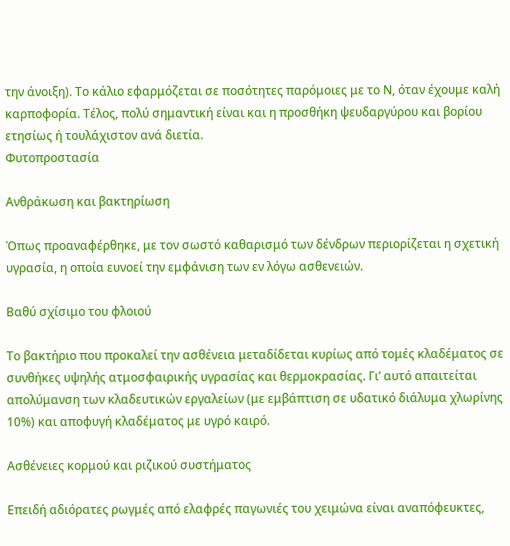την άνοιξη). Το κάλιο εφαρμόζεται σε ποσότητες παρόμοιες με το Ν, όταν έχουμε καλή καρποφορία. Τέλος, πολύ σημαντική είναι και η προσθήκη ψευδαργύρου και βορίου ετησίως ή τουλάχιστον ανά διετία.
Φυτοπροστασία

Ανθράκωση και βακτηρίωση

Όπως προαναφέρθηκε, με τον σωστό καθαρισμό των δένδρων περιορίζεται η σχετική υγρασία, η οποία ευνοεί την εμφάνιση των εν λόγω ασθενειών.

Βαθύ σχίσιμο του φλοιού

Το βακτήριο που προκαλεί την ασθένεια μεταδίδεται κυρίως από τομές κλαδέματος σε συνθήκες υψηλής ατμοσφαιρικής υγρασίας και θερμοκρασίας. Γι’ αυτό απαιτείται απολύμανση των κλαδευτικών εργαλείων (με εμβάπτιση σε υδατικό διάλυμα χλωρίνης 10%) και αποφυγή κλαδέματος με υγρό καιρό.

Ασθένειες κορμού και ριζικού συστήματος

Επειδή αδιόρατες ρωγμές από ελαφρές παγωνιές του χειμώνα είναι αναπόφευκτες,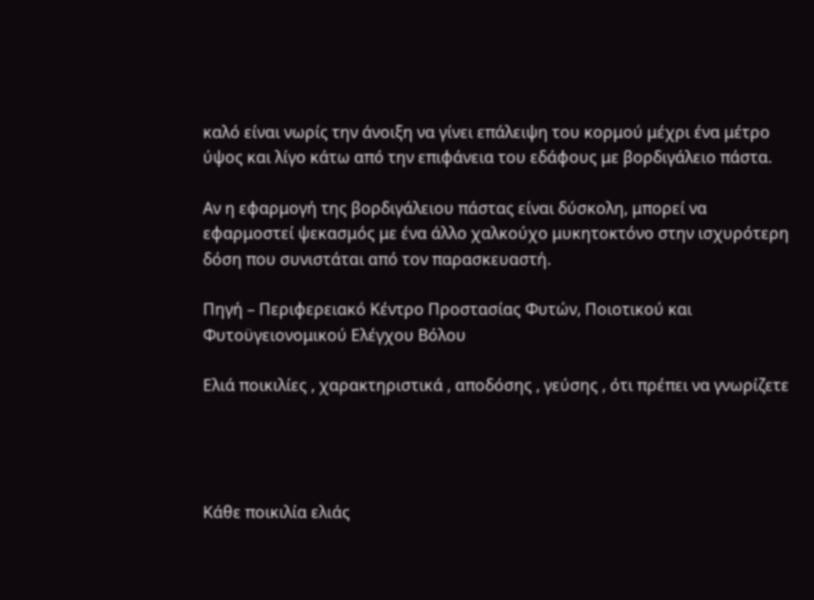καλό είναι νωρίς την άνοιξη να γίνει επάλειψη του κορμού μέχρι ένα μέτρο ύψος και λίγο κάτω από την επιφάνεια του εδάφους με βορδιγάλειο πάστα.

Αν η εφαρμογή της βορδιγάλειου πάστας είναι δύσκολη, μπορεί να εφαρμοστεί ψεκασμός με ένα άλλο χαλκούχο μυκητοκτόνο στην ισχυρότερη δόση που συνιστάται από τον παρασκευαστή.

Πηγή – Περιφερειακό Κέντρο Προστασίας Φυτών, Ποιοτικού και Φυτοϋγειονομικού Ελέγχου Βόλου

Ελιά ποικιλίες , χαρακτηριστικά , αποδόσης , γεύσης , ότι πρέπει να γνωρίζετε




Κάθε ποικιλία ελιάς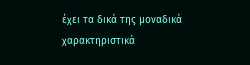έχει τα δικά της μοναδικά χαρακτηριστικά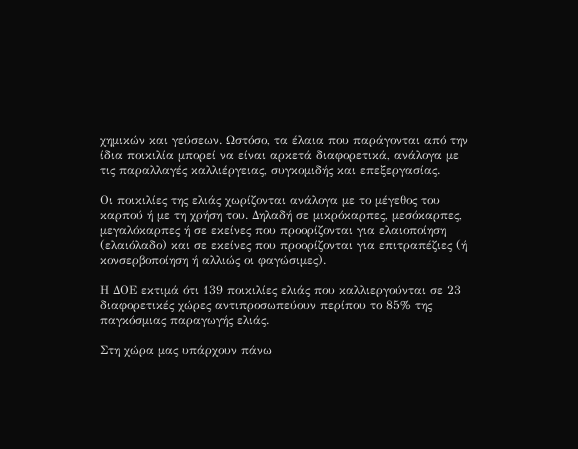χημικών και γεύσεων. Ωστόσο, τα έλαια που παράγονται από την ίδια ποικιλία μπορεί να είναι αρκετά διαφορετικά, ανάλογα με τις παραλλαγές καλλιέργειας, συγκομιδής και επεξεργασίας.

Οι ποικιλίες της ελιάς χωρίζονται ανάλογα με το μέγεθος του καρπού ή με τη χρήση του. Δηλαδή σε μικρόκαρπες, μεσόκαρπες, μεγαλόκαρπες ή σε εκείνες που προορίζονται για ελαιοποίηση (ελαιόλαδο) και σε εκείνες που προορίζονται για επιτραπέζιες (ή κονσερβοποίηση ή αλλιώς οι φαγώσιμες).

Η ΔΟΕ εκτιμά ότι 139 ποικιλίες ελιάς που καλλιεργούνται σε 23 διαφορετικές χώρες αντιπροσωπεύουν περίπου το 85% της παγκόσμιας παραγωγής ελιάς.

Στη χώρα μας υπάρχουν πάνω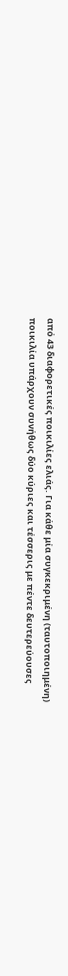από 43 διαφορετικές ποικιλίες ελιάς. Για κάθε μία συγκεκριμένη (ταυτοποιημένη) ποικιλία υπάρχουν συνήθως δύο κύριες και τέσσερις με πέντε δευτερεύουσες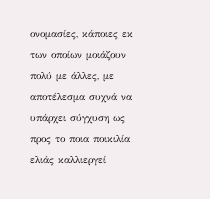ονομασίες, κάποιες εκ των οποίων μοιάζουν πολύ με άλλες, με αποτέλεσμα συχνά να υπάρχει σύγχυση ως προς το ποια ποικιλία ελιάς καλλιεργεί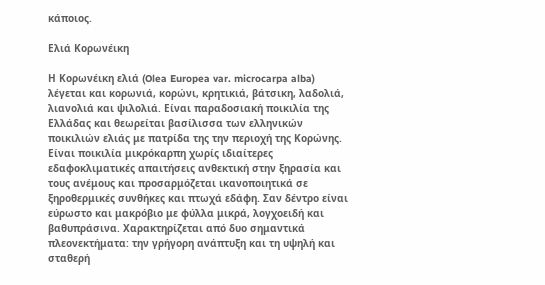κάποιος.

Ελιά Κορωνέικη

Η Κορωνέικη ελιά (Olea Europea var. microcarpa alba) λέγεται και κορωνιά, κορώνι, κρητικιά, βάτσικη, λαδολιά, λιανολιά και ψιλολιά. Είναι παραδοσιακή ποικιλία της Ελλάδας και θεωρείται βασίλισσα των ελληνικών ποικιλιών ελιάς με πατρίδα της την περιοχή της Κορώνης. Είναι ποικιλία μικρόκαρπη χωρίς ιδιαίτερες εδαφοκλιματικές απαιτήσεις ανθεκτική στην ξηρασία και τους ανέμους και προσαρμόζεται ικανοποιητικά σε ξηροθερμικές συνθήκες και πτωχά εδάφη. Σαν δέντρο είναι εύρωστο και μακρόβιο με φύλλα μικρά, λογχοειδή και βαθυπράσινα. Χαρακτηρίζεται από δυο σημαντικά πλεονεκτήματα: την γρήγορη ανάπτυξη και τη υψηλή και σταθερή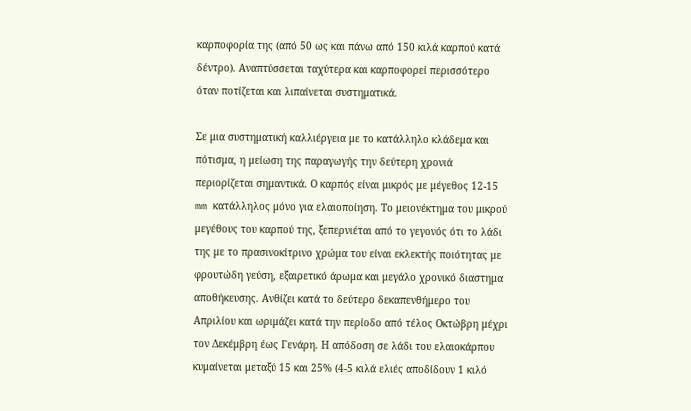καρποφορία της (από 50 ως και πάνω από 150 κιλά καρπού κατά δέντρο). Αναπτύσσεται ταχύτερα και καρποφορεί περισσότερο όταν ποτίζεται και λιπαίνεται συστηματικά.

Σε μια συστηματική καλλιέργεια με το κατάλληλο κλάδεμα και πότισμα, η μείωση της παραγωγής την δεύτερη χρονιά περιορίζεται σημαντικά. Ο καρπός είναι μικρός με μέγεθος 12-15 mm κατάλληλος μόνο για ελαιοποίηση. Το μειονέκτημα του μικρού μεγέθους του καρπού της, ξεπερνιέται από το γεγονός ότι το λάδι της με το πρασινοκίτρινο χρώμα του είναι εκλεκτής ποιότητας με φρουτώδη γεύση, εξαιρετικό άρωμα και μεγάλο χρονικό διαστημα αποθήκευσης. Ανθίζει κατά το δεύτερο δεκαπενθήμερο του Απριλίου και ωριμάζει κατά την περίοδο από τέλος Οκτώβρη μέχρι τον Δεκέμβρη έως Γενάρη. Η απόδοση σε λάδι του ελαιοκάρπου κυμαίνεται μεταξύ 15 και 25% (4-5 κιλά ελιές αποδίδουν 1 κιλό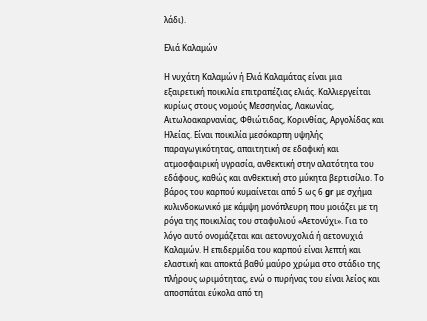λάδι).

Ελιά Καλαμών

Η νυχάτη Καλαμών ή Ελιά Καλαμάτας είναι μια εξαιρετική ποικιλία επιτραπέζιας ελιάς. Καλλιεργείται κυρίως στους νομούς Μεσσηνίας, Λακωνίας, Αιτωλοακαρνανίας, Φθιώτιδας, Κορινθίας, Αργολίδας και Ηλείας. Είναι ποικιλία μεσόκαρπη υψηλής παραγωγικότητας, απαιτητική σε εδαφική και ατμοσφαιρική υγρασία, ανθεκτική στην αλατότητα του εδάφους, καθώς και ανθεκτική στο μύκητα βερτισίλιο. Το βάρος του καρπού κυμαίνεται από 5 ως 6 gr με σχήμα κυλινδοκωνικό με κάμψη μονόπλευρη που μοιάζει με τη ρόγα της ποικιλίας του σταφυλιού «Αετονύχι». Για το λόγο αυτό ονομάζεται και αετονυχολιά ή αετονυχιά Καλαμών. Η επιδερμίδα του καρπού είναι λεπτή και ελαστική και αποκτά βαθύ μαύρο χρώμα στο στάδιο της πλήρους ωριμότητας, ενώ ο πυρήνας του είναι λείος και αποσπάται εύκολα από τη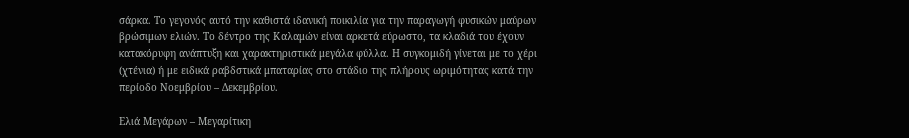σάρκα. Το γεγονός αυτό την καθιστά ιδανική ποικιλία για την παραγωγή φυσικών μαύρων βρώσιμων ελιών. Το δέντρο της Καλαμών είναι αρκετά εύρωστο, τα κλαδιά του έχουν κατακόρυφη ανάπτυξη και χαρακτηριστικά μεγάλα φύλλα. Η συγκομιδή γίνεται με το χέρι (χτένια) ή με ειδικά ραβδστικά μπαταρίας στο στάδιο της πλήρους ωριμότητας κατά την περίοδο Νοεμβρίου – Δεκεμβρίου.

Ελιά Μεγάρων – Μεγαρίτικη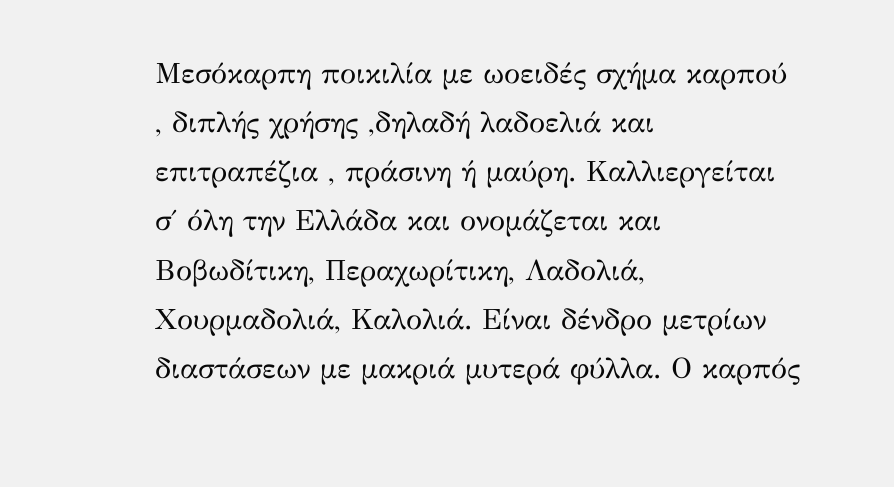Μεσόκαρπη ποικιλία με ωοειδές σχήμα καρπού , διπλής χρήσης ,δηλαδή λαδοελιά και επιτραπέζια , πράσινη ή μαύρη. Καλλιεργείται σ΄ όλη την Ελλάδα και ονομάζεται και Βοβωδίτικη, Περαχωρίτικη, Λαδολιά, Χουρμαδολιά, Καλολιά. Είναι δένδρο μετρίων διαστάσεων με μακριά μυτερά φύλλα. Ο καρπός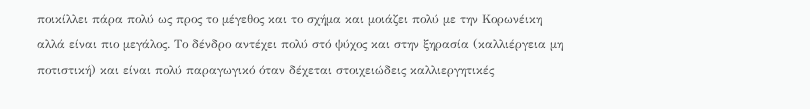ποικίλλει πάρα πολύ ως προς το μέγεθος και το σχήμα και μοιάζει πολύ με την Κορωνέικη αλλά είναι πιο μεγάλος. Το δένδρο αντέχει πολύ στό ψύχος και στην ξηρασία (καλλιέργεια μη ποτιστική) και είναι πολύ παραγωγικό όταν δέχεται στοιχειώδεις καλλιεργητικές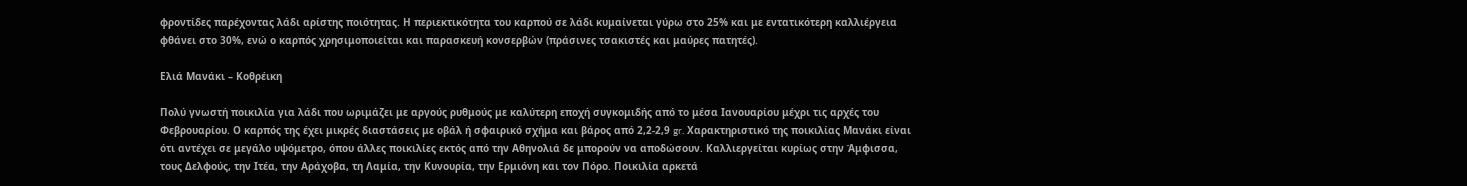φροντίδες παρέχοντας λάδι αρίστης ποιότητας. Η περιεκτικότητα του καρπού σε λάδι κυμαίνεται γύρω στο 25% και με εντατικότερη καλλιέργεια φθάνει στο 30%, ενώ ο καρπός χρησιμοποιείται και παρασκευή κονσερβών (πράσινες τσακιστές και μαύρες πατητές).

Ελιά Μανάκι – Κοθρέικη

Πολύ γνωστή ποικιλία για λάδι που ωριμάζει με αργούς ρυθμούς με καλύτερη εποχή συγκομιδής από το μέσα Ιανουαρίου μέχρι τις αρχές του Φεβρουαρίου. Ο καρπός της έχει μικρές διαστάσεις με οβάλ ή σφαιρικό σχήμα και βάρος από 2,2-2,9 gr. Χαρακτηριστικό της ποικιλίας Μανάκι είναι ότι αντέχει σε μεγάλο υψόμετρο, όπου άλλες ποικιλίες εκτός από την Αθηνολιά δε μπορούν να αποδώσουν. Καλλιεργείται κυρίως στην Άμφισσα, τους Δελφούς, την Ιτέα, την Αράχοβα, τη Λαμία, την Κυνουρία, την Ερμιόνη και τον Πόρο. Ποικιλία αρκετά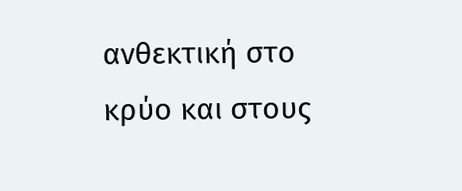ανθεκτική στο κρύο και στους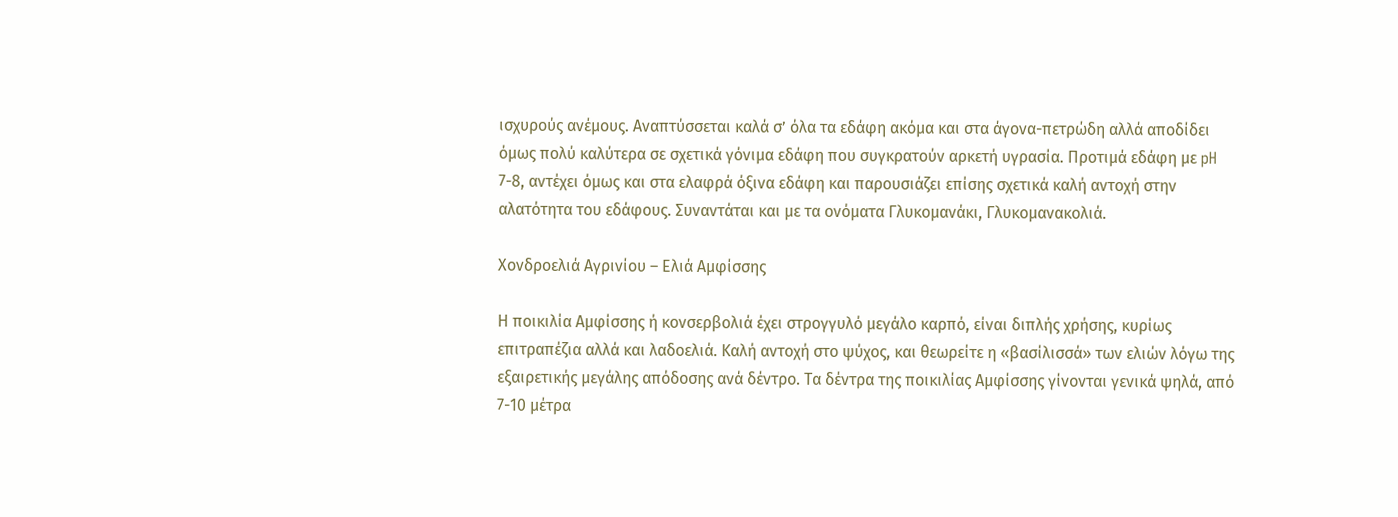ισχυρούς ανέμους. Αναπτύσσεται καλά σ’ όλα τα εδάφη ακόμα και στα άγονα-πετρώδη αλλά αποδίδει όμως πολύ καλύτερα σε σχετικά γόνιμα εδάφη που συγκρατούν αρκετή υγρασία. Προτιμά εδάφη με pH 7-8, αντέχει όμως και στα ελαφρά όξινα εδάφη και παρουσιάζει επίσης σχετικά καλή αντοχή στην αλατότητα του εδάφους. Συναντάται και με τα ονόματα Γλυκομανάκι, Γλυκομανακολιά.

Χονδροελιά Αγρινίου – Ελιά Αμφίσσης

Η ποικιλία Αμφίσσης ή κονσερβολιά έχει στρογγυλό μεγάλο καρπό, είναι διπλής χρήσης, κυρίως επιτραπέζια αλλά και λαδοελιά. Καλή αντοχή στο ψύχος, και θεωρείτε η «βασίλισσά» των ελιών λόγω της εξαιρετικής μεγάλης απόδοσης ανά δέντρο. Τα δέντρα της ποικιλίας Αμφίσσης γίνονται γενικά ψηλά, από 7-10 μέτρα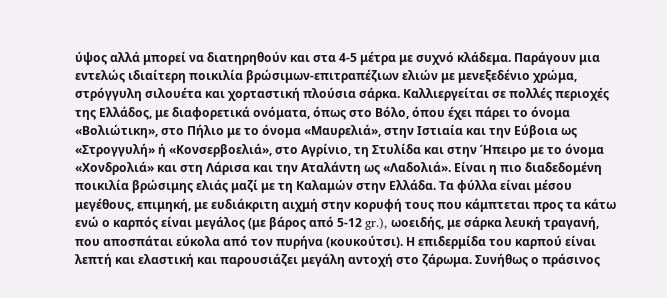ύψος αλλά μπορεί να διατηρηθούν και στα 4-5 μέτρα με συχνό κλάδεμα. Παράγουν μια εντελώς ιδιαίτερη ποικιλία βρώσιμων-επιτραπέζιων ελιών με μενεξεδένιο χρώμα, στρόγγυλη σιλουέτα και χορταστική πλούσια σάρκα. Καλλιεργείται σε πολλές περιοχές της Ελλάδος, με διαφορετικά ονόματα, όπως στο Βόλο, όπου έχει πάρει το όνομα «Βολιώτικη», στο Πήλιο με το όνομα «Μαυρελιά», στην Ιστιαία και την Εύβοια ως «Στρογγυλή» ή «Κονσερβοελιά», στο Αγρίνιο, τη Στυλίδα και στην Ήπειρο με το όνομα «Χονδρολιά» και στη Λάρισα και την Αταλάντη ως «Λαδολιά». Είναι η πιο διαδεδομένη ποικιλία βρώσιμης ελιάς μαζί με τη Καλαμών στην Ελλάδα. Τα φύλλα είναι μέσου μεγέθους, επιμηκή, με ευδιάκριτη αιχμή στην κορυφή τους που κάμπτεται προς τα κάτω ενώ ο καρπός είναι μεγάλος (με βάρος από 5-12 gr.), ωοειδής, με σάρκα λευκή τραγανή, που αποσπάται εύκολα από τον πυρήνα (κουκούτσι). Η επιδερμίδα του καρπού είναι λεπτή και ελαστική και παρουσιάζει μεγάλη αντοχή στο ζάρωμα. Συνήθως ο πράσινος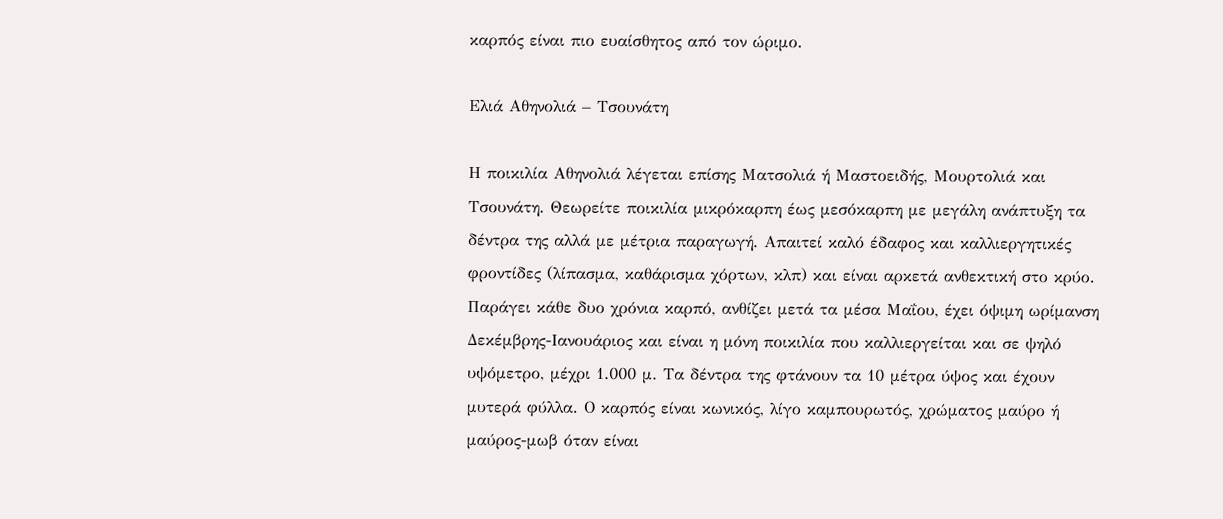καρπός είναι πιο ευαίσθητος από τον ώριμο.

Ελιά Αθηνολιά – Τσουνάτη

Η ποικιλία Αθηνολιά λέγεται επίσης Ματσολιά ή Μαστοειδής, Μουρτολιά και Τσουνάτη. Θεωρείτε ποικιλία μικρόκαρπη έως μεσόκαρπη με μεγάλη ανάπτυξη τα δέντρα της αλλά με μέτρια παραγωγή. Απαιτεί καλό έδαφος και καλλιεργητικές φροντίδες (λίπασμα, καθάρισμα χόρτων, κλπ) και είναι αρκετά ανθεκτική στο κρύο. Παράγει κάθε δυο χρόνια καρπό, ανθίζει μετά τα μέσα Μαΐου, έχει όψιμη ωρίμανση Δεκέμβρης-Ιανουάριος και είναι η μόνη ποικιλία που καλλιεργείται και σε ψηλό υψόμετρο, μέχρι 1.000 μ. Τα δέντρα της φτάνουν τα 10 μέτρα ύψος και έχουν μυτερά φύλλα. Ο καρπός είναι κωνικός, λίγο καμπουρωτός, χρώματος μαύρο ή μαύρος-μωβ όταν είναι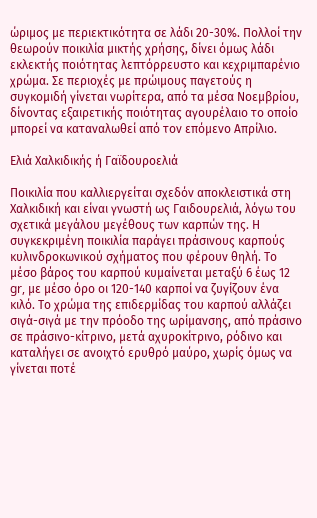ώριμος με περιεκτικότητα σε λάδι 20-30%. Πολλοί την θεωρούν ποικιλία μικτής χρήσης, δίνει όμως λάδι εκλεκτής ποιότητας λεπτόρρευστο και κεχριμπαρένιο χρώμα. Σε περιοχές με πρώιμους παγετούς η συγκομιδή γίνεται νωρίτερα, από τα μέσα Νοεμβρίου, δίνοντας εξαιρετικής ποιότητας αγουρέλαιο το οποίο μπορεί να καταναλωθεί από τον επόμενο Απρίλιο.

Ελιά Χαλκιδικής ή Γαϊδουροελιά

Ποικιλία που καλλιεργείται σχεδόν αποκλειστικά στη Χαλκιδική και είναι γνωστή ως Γαιδουρελιά, λόγω του σχετικά μεγάλου μεγέθους των καρπών της. Η συγκεκριμένη ποικιλία παράγει πράσινους καρπούς κυλινδροκωνικού σχήματος που φέρουν θηλή. Το μέσο βάρος του καρπού κυμαίνεται μεταξύ 6 έως 12 gr, με μέσο όρο οι 120-140 καρποί να ζυγίζουν ένα κιλό. Το χρώμα της επιδερμίδας του καρπού αλλάζει σιγά-σιγά με την πρόοδο της ωρίμανσης, από πράσινο σε πράσινο-κίτρινο, μετά αχυροκίτρινο, ρόδινο και καταλήγει σε ανοιχτό ερυθρό μαύρο, χωρίς όμως να γίνεται ποτέ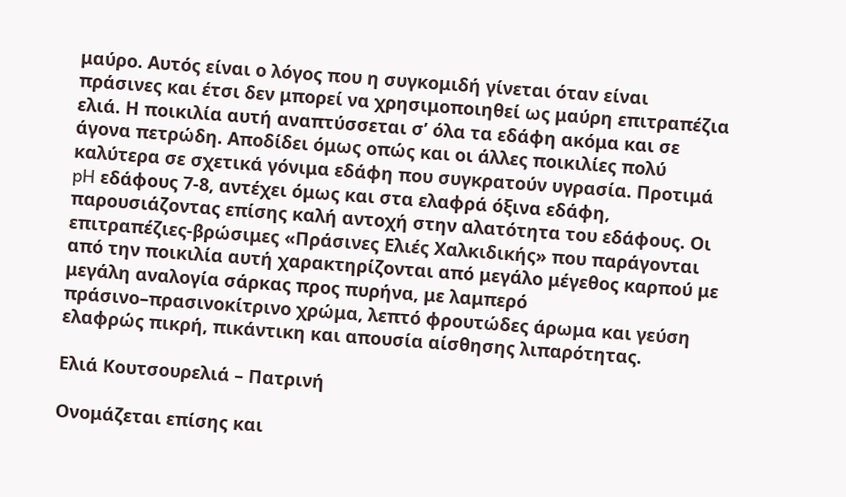μαύρο. Αυτός είναι ο λόγος που η συγκομιδή γίνεται όταν είναι πράσινες και έτσι δεν μπορεί να χρησιμοποιηθεί ως μαύρη επιτραπέζια ελιά. Η ποικιλία αυτή αναπτύσσεται σ’ όλα τα εδάφη ακόμα και σε άγονα πετρώδη. Αποδίδει όμως οπώς και οι άλλες ποικιλίες πολύ καλύτερα σε σχετικά γόνιμα εδάφη που συγκρατούν υγρασία. Προτιμά pH εδάφους 7-8, αντέχει όμως και στα ελαφρά όξινα εδάφη, παρουσιάζοντας επίσης καλή αντοχή στην αλατότητα του εδάφους. Οι επιτραπέζιες-βρώσιμες «Πράσινες Ελιές Χαλκιδικής» που παράγονται από την ποικιλία αυτή χαρακτηρίζονται από μεγάλο μέγεθος καρπού με μεγάλη αναλογία σάρκας προς πυρήνα, με λαμπερό πράσινο–πρασινοκίτρινο χρώμα, λεπτό φρουτώδες άρωμα και γεύση ελαφρώς πικρή, πικάντικη και απουσία αίσθησης λιπαρότητας.

Ελιά Κουτσουρελιά – Πατρινή

Ονομάζεται επίσης και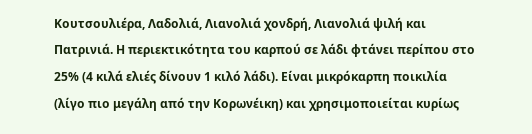Κουτσουλιέρα, Λαδολιά, Λιανολιά χονδρή, Λιανολιά ψιλή και Πατρινιά. Η περιεκτικότητα του καρπού σε λάδι φτάνει περίπου στο 25% (4 κιλά ελιές δίνουν 1 κιλό λάδι). Είναι μικρόκαρπη ποικιλία (λίγο πιο μεγάλη από την Κορωνέικη) και χρησιμοποιείται κυρίως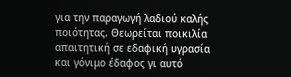για την παραγωγή λαδιού καλής ποιότητας. Θεωρείται ποικιλία απαιτητική σε εδαφική υγρασία και γόνιμο έδαφος γι αυτό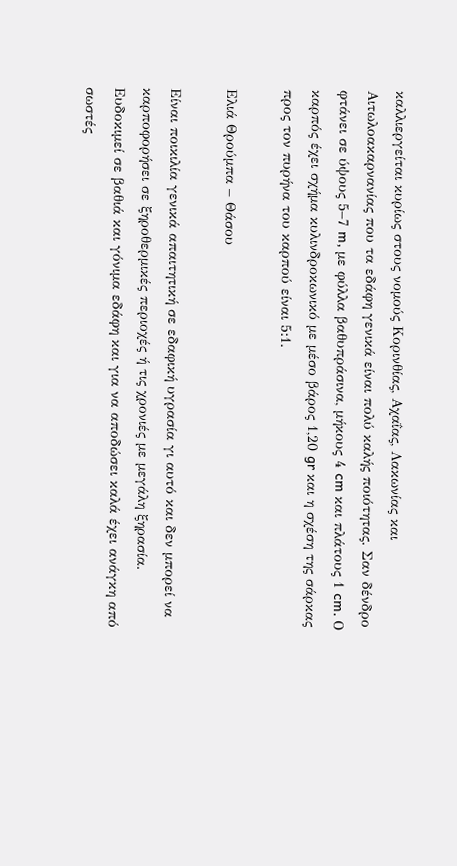καλλιεργείται κυρίως στους νομούς Κορινθίας, Αχαΐας, Λακωνίας και Αιτωλοακαρνανίας που τα εδάφη γενικά είναι πολύ καλής ποιότητας. Σαν δένδρο φτάνει σε ύψους 5–7 m, με φύλλα βαθυπράσινα, μήκους 4 cm και πλάτους 1 cm. Ο καρπός έχει σχήμα κυλινδροκωνικό με μέσο βάρος 1,20 gr και η σχέση της σάρκας προς τον πυρήνα του καρπού είναι 5:1.

Ελιά Θρούμπα – Θάσου

Είναι ποικιλία γενικά απαιτητική σε εδαφική υγρασία γι αυτό και δεν μπορεί να καρποφορήσει σε ξηροθερμικές περιοχές ή τις χρονιές με μεγάλη ξηρασία. Ευδοκιμεί σε βαθιά και γόνιμα εδάφη και για να αποδώσει καλά έχει ανάγκη από σωστές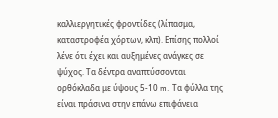καλλιεργητικές φροντίδες (λίπασμα, καταστροφέα χόρτων, κλπ). Επίσης πολλοί λένε ότι έχει και αυξημένες ανάγκες σε ψύχος. Τα δέντρα αναπτύσσονται ορθόκλαδα με ύψους 5-10 m. Τα φύλλα της είναι πράσινα στην επάνω επιφάνεια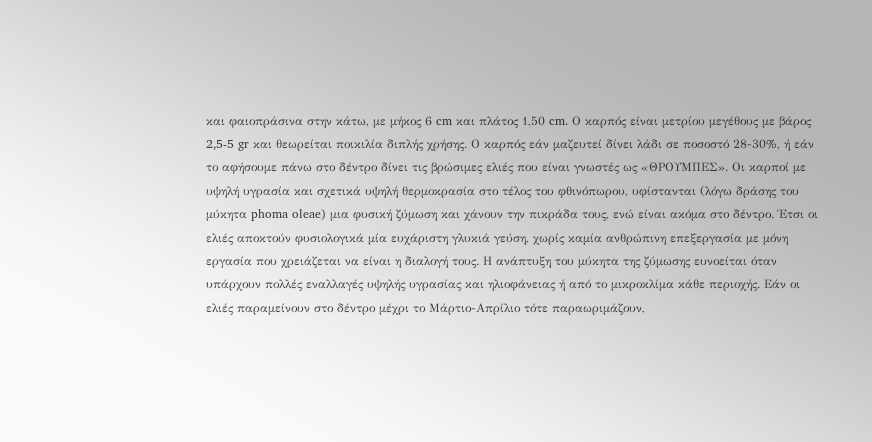και φαιοπράσινα στην κάτω, με μήκος 6 cm και πλάτος 1,50 cm. Ο καρπός είναι μετρίου μεγέθους με βάρος 2,5-5 gr και θεωρείται ποικιλία διπλής χρήσης. Ο καρπός εάν μαζευτεί δίνει λάδι σε ποσοστό 28-30%, ή εάν το αφήσουμε πάνω στο δέντρο δίνει τις βρώσιμες ελιές που είναι γνωστές ως «ΘΡΟΥΜΠΕΣ». Oι καρποί με υψηλή υγρασία και σχετικά υψηλή θερμοκρασία στο τέλος του φθινόπωρου, υφίστανται (λόγω δράσης του μύκητα phoma oleae) μια φυσική ζύμωση και χάνουν την πικράδα τους, ενώ είναι ακόμα στο δέντρο. Έτσι οι ελιές αποκτούν φυσιολογικά μία ευχάριστη γλυκιά γεύση, χωρίς καμία ανθρώπινη επεξεργασία με μόνη εργασία που χρειάζεται να είναι η διαλογή τους. Η ανάπτυξη του μύκητα της ζύμωσης ευνοείται όταν υπάρχουν πολλές εναλλαγές υψηλής υγρασίας και ηλιοφάνειας ή από το μικροκλίμα κάθε περιοχής. Εάν οι ελιές παραμείνουν στο δέντρο μέχρι το Μάρτιο-Απρίλιο τότε παραωριμάζουν,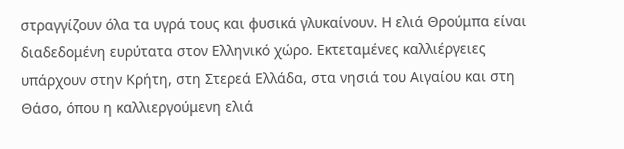στραγγίζουν όλα τα υγρά τους και φυσικά γλυκαίνουν. Η ελιά Θρούμπα είναι διαδεδομένη ευρύτατα στον Ελληνικό χώρο. Εκτεταμένες καλλιέργειες υπάρχουν στην Κρήτη, στη Στερεά Ελλάδα, στα νησιά του Αιγαίου και στη Θάσο, όπου η καλλιεργούμενη ελιά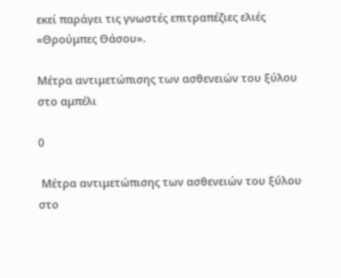εκεί παράγει τις γνωστές επιτραπέζιες ελιές «Θρούμπες Θάσου».

Μέτρα αντιμετώπισης των ασθενειών του ξύλου στο αμπέλι

0

 Μέτρα αντιμετώπισης των ασθενειών του ξύλου στο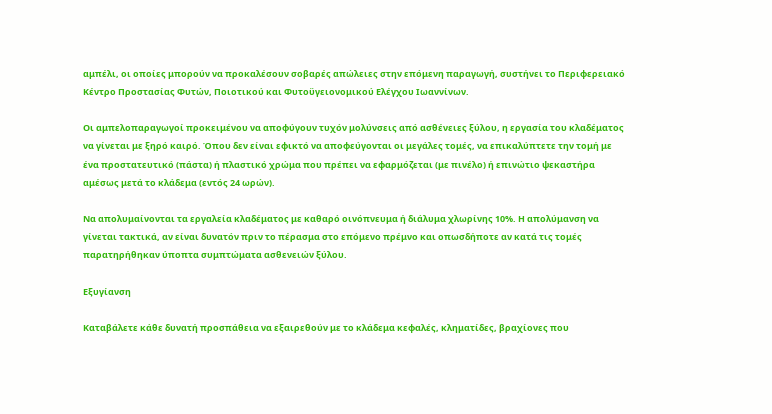αμπέλι, οι οποίες μπορούν να προκαλέσουν σοβαρές απώλειες στην επόμενη παραγωγή, συστήνει το Περιφερειακό Κέντρο Προστασίας Φυτών, Ποιοτικού και Φυτοϋγειονομικού Ελέγχου Ιωαννίνων.

Οι αμπελοπαραγωγοί προκειμένου να αποφύγουν τυχόν μολύνσεις από ασθένειες ξύλου, η εργασία του κλαδέματος να γίνεται με ξηρό καιρό. Όπου δεν είναι εφικτό να αποφεύγονται οι μεγάλες τομές, να επικαλύπτετε την τομή με ένα προστατευτικό (πάστα) ή πλαστικό χρώμα που πρέπει να εφαρμόζεται (με πινέλο) ή επινώτιο ψεκαστήρα αμέσως μετά το κλάδεμα (εντός 24 ωρών).

Να απολυμαίνονται τα εργαλεία κλαδέματος με καθαρό οινόπνευμα ή διάλυμα χλωρίνης 10%. Η απολύμανση να γίνεται τακτικά, αν είναι δυνατόν πριν το πέρασμα στο επόμενο πρέμνο και οπωσδήποτε αν κατά τις τομές παρατηρήθηκαν ύποπτα συμπτώματα ασθενειών ξύλου.

Εξυγίανση

Καταβάλετε κάθε δυνατή προσπάθεια να εξαιρεθούν με το κλάδεμα κεφαλές, κληματίδες, βραχίονες που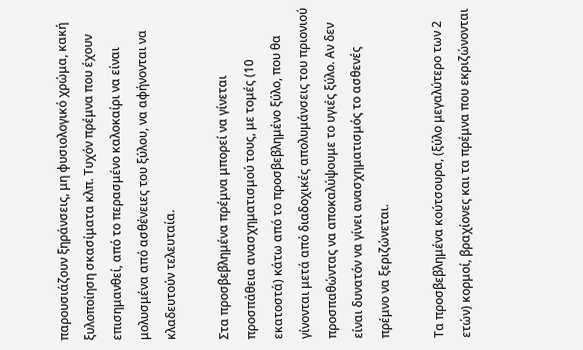παρουσιάζουν ξηράνσεις, μη φυσιολογικό χρώμα, κακή ξυλοποίηση σκασίματα κλπ. Τυχόν πρέμνα που έχουν επισημανθεί, από το περασμένο καλοκαίρι να είναι μολυσμένα από ασθένειες του ξύλου, να αφήνονται να κλαδευτούν τελευταία.

Στα προσβεβλημένα πρέμνα μπορεί να γίνεται προσπάθεια ανασχηματισμού τους, με τομές (10 εκατοστά) κάτω από το προσβεβλημένο ξύλο, που θα γίνονται μετά από διαδοχικές απολυμάνσεις του πριονιού προσπαθώντας να αποκαλύψουμε το υγιές ξύλο. Αν δεν είναι δυνατόν να γίνει ανασχηματισμός το ασθενές πρέμνο να ξεριζώνεται.

Τα προσβεβλημένα κούτσουρα, (ξύλο μεγαλύτερο των 2 ετών) κορμοί, βραχίονες και τα πρέμνα που εκριζώνονται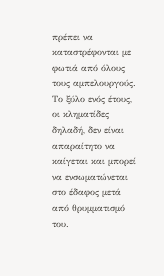πρέπει να καταστρέφονται με φωτιά από όλους τους αμπελουργούς. Το ξύλο ενός έτους, οι κληματίδες δηλαδή, δεν είναι απαραίτητο να καίγεται και μπορεί να ενσωματώνεται στο έδαφος μετά από θρυμματισμό του.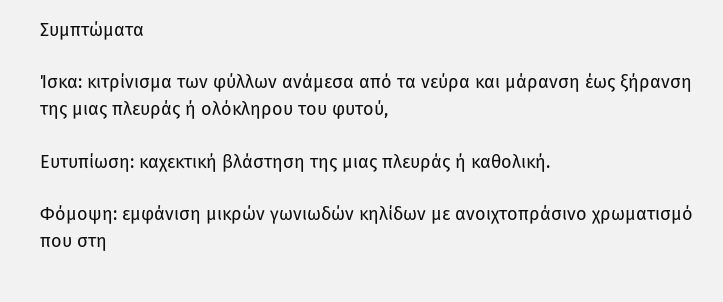Συμπτώματα

Ίσκα: κιτρίνισμα των φύλλων ανάμεσα από τα νεύρα και μάρανση έως ξήρανση της μιας πλευράς ή ολόκληρου του φυτού,

Ευτυπίωση: καχεκτική βλάστηση της μιας πλευράς ή καθολική.

Φόμοψη: εμφάνιση μικρών γωνιωδών κηλίδων με ανοιχτοπράσινο χρωματισμό που στη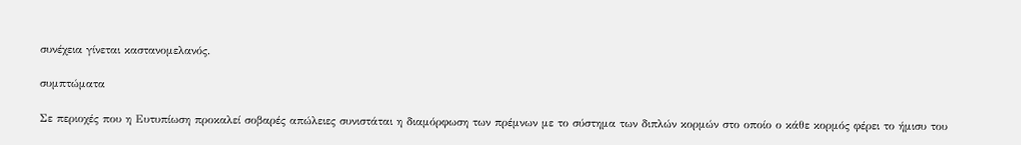συνέχεια γίνεται καστανομελανός.

συμπτώματα

Σε περιοχές που η Ευτυπίωση προκαλεί σοβαρές απώλειες συνιστάται η διαμόρφωση των πρέμνων με το σύστημα των διπλών κορμών στο οποίο ο κάθε κορμός φέρει το ήμισυ του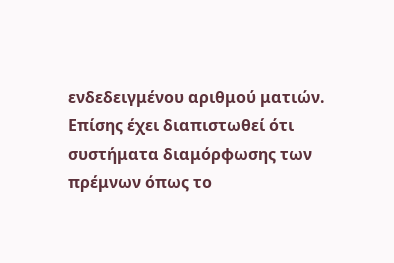ενδεδειγμένου αριθμού ματιών. Επίσης έχει διαπιστωθεί ότι συστήματα διαμόρφωσης των πρέμνων όπως το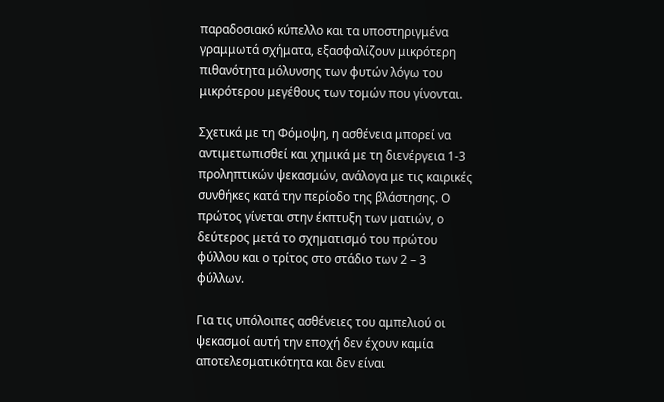παραδοσιακό κύπελλο και τα υποστηριγμένα γραμμωτά σχήματα, εξασφαλίζουν μικρότερη πιθανότητα μόλυνσης των φυτών λόγω του μικρότερου μεγέθους των τομών που γίνονται.

Σχετικά με τη Φόμοψη, η ασθένεια μπορεί να αντιμετωπισθεί και χημικά με τη διενέργεια 1-3 προληπτικών ψεκασμών, ανάλογα με τις καιρικές συνθήκες κατά την περίοδο της βλάστησης. Ο πρώτος γίνεται στην έκπτυξη των ματιών, ο δεύτερος μετά το σχηματισμό του πρώτου φύλλου και ο τρίτος στο στάδιο των 2 – 3 φύλλων.

Για τις υπόλοιπες ασθένειες του αμπελιού οι ψεκασμοί αυτή την εποχή δεν έχουν καμία αποτελεσματικότητα και δεν είναι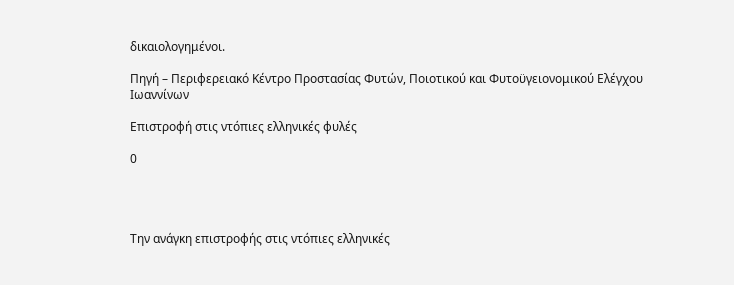δικαιολογημένοι.

Πηγή – Περιφερειακό Κέντρο Προστασίας Φυτών, Ποιοτικού και Φυτοϋγειονομικού Ελέγχου Ιωαννίνων

Επιστροφή στις ντόπιες ελληνικές φυλές

0




Την ανάγκη επιστροφής στις ντόπιες ελληνικές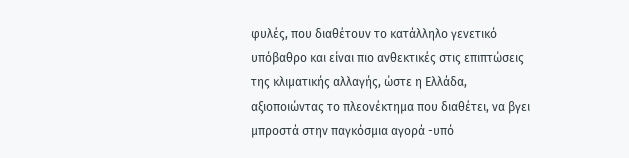φυλές, που διαθέτουν το κατάλληλο γενετικό υπόβαθρο και είναι πιο ανθεκτικές στις επιπτώσεις της κλιματικής αλλαγής, ώστε η Ελλάδα, αξιοποιώντας το πλεονέκτημα που διαθέτει, να βγει μπροστά στην παγκόσμια αγορά -υπό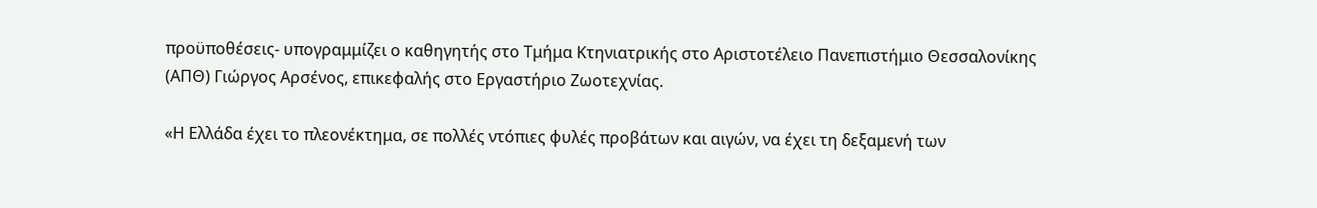προϋποθέσεις- υπογραμμίζει ο καθηγητής στο Tμήμα Kτηνιατρικής στο Αριστοτέλειο Πανεπιστήμιο Θεσσαλονίκης (ΑΠΘ) Γιώργος Αρσένος, επικεφαλής στο Εργαστήριο Ζωοτεχνίας.

«Η Ελλάδα έχει το πλεονέκτημα, σε πολλές ντόπιες φυλές προβάτων και αιγών, να έχει τη δεξαμενή των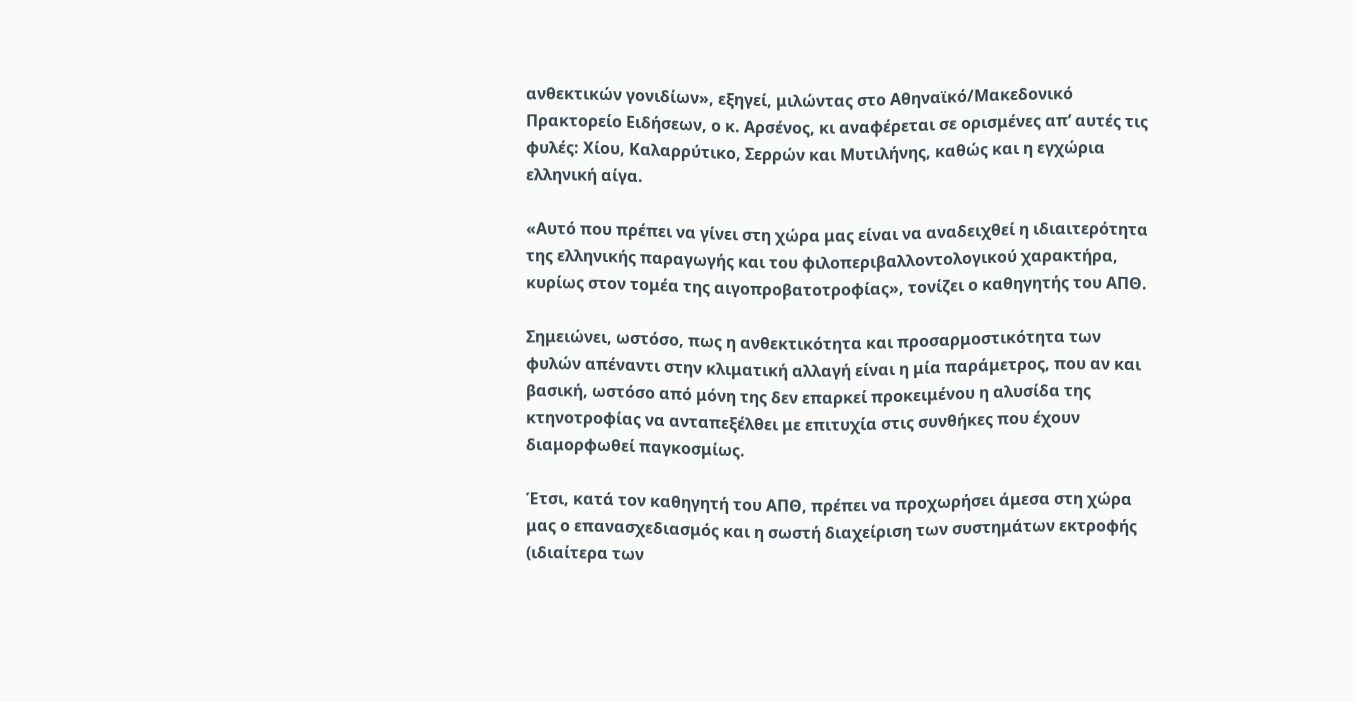ανθεκτικών γονιδίων», εξηγεί, μιλώντας στο Αθηναϊκό/Μακεδονικό Πρακτορείο Ειδήσεων, ο κ. Αρσένος, κι αναφέρεται σε ορισμένες απ’ αυτές τις φυλές: Χίου, Καλαρρύτικο, Σερρών και Μυτιλήνης, καθώς και η εγχώρια ελληνική αίγα.

«Αυτό που πρέπει να γίνει στη χώρα μας είναι να αναδειχθεί η ιδιαιτερότητα της ελληνικής παραγωγής και του φιλοπεριβαλλοντολογικού χαρακτήρα, κυρίως στον τομέα της αιγοπροβατοτροφίας», τονίζει ο καθηγητής του ΑΠΘ.

Σημειώνει, ωστόσο, πως η ανθεκτικότητα και προσαρμοστικότητα των φυλών απέναντι στην κλιματική αλλαγή είναι η μία παράμετρος, που αν και βασική, ωστόσο από μόνη της δεν επαρκεί προκειμένου η αλυσίδα της κτηνοτροφίας να ανταπεξέλθει με επιτυχία στις συνθήκες που έχουν διαμορφωθεί παγκοσμίως.

Έτσι, κατά τον καθηγητή του ΑΠΘ, πρέπει να προχωρήσει άμεσα στη χώρα μας ο επανασχεδιασμός και η σωστή διαχείριση των συστημάτων εκτροφής (ιδιαίτερα των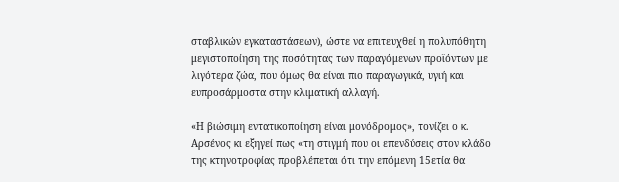σταβλικών εγκαταστάσεων), ώστε να επιτευχθεί η πολυπόθητη μεγιστοποίηση της ποσότητας των παραγόμενων προϊόντων με λιγότερα ζώα, που όμως θα είναι πιο παραγωγικά, υγιή και ευπροσάρμοστα στην κλιματική αλλαγή.

«Η βιώσιμη εντατικοποίηση είναι μονόδρομος», τονίζει ο κ. Αρσένος κι εξηγεί πως «τη στιγμή που οι επενδύσεις στον κλάδο της κτηνοτροφίας προβλέπεται ότι την επόμενη 15ετία θα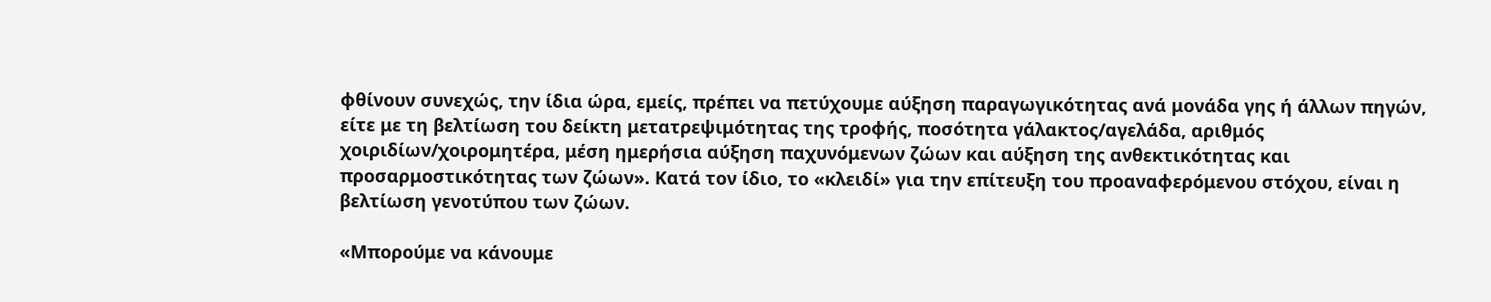φθίνουν συνεχώς, την ίδια ώρα, εμείς, πρέπει να πετύχουμε αύξηση παραγωγικότητας ανά μονάδα γης ή άλλων πηγών, είτε με τη βελτίωση του δείκτη μετατρεψιμότητας της τροφής, ποσότητα γάλακτος/αγελάδα, αριθμός χοιριδίων/χοιρομητέρα, μέση ημερήσια αύξηση παχυνόμενων ζώων και αύξηση της ανθεκτικότητας και προσαρμοστικότητας των ζώων». Κατά τον ίδιο, το «κλειδί» για την επίτευξη του προαναφερόμενου στόχου, είναι η βελτίωση γενοτύπου των ζώων.

«Μπορούμε να κάνουμε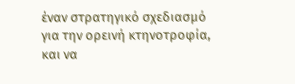έναν στρατηγικό σχεδιασμό για την ορεινή κτηνοτροφία, και να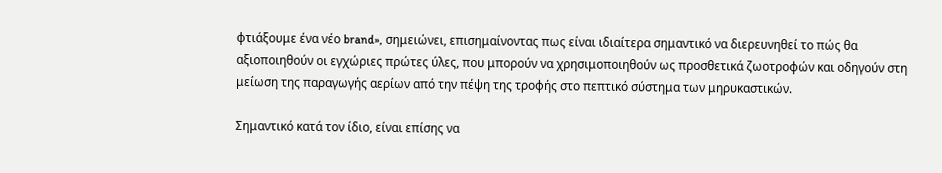φτιάξουμε ένα νέο brand», σημειώνει, επισημαίνοντας πως είναι ιδιαίτερα σημαντικό να διερευνηθεί το πώς θα αξιοποιηθούν οι εγχώριες πρώτες ύλες, που μπορούν να χρησιμοποιηθούν ως προσθετικά ζωοτροφών και οδηγούν στη μείωση της παραγωγής αερίων από την πέψη της τροφής στο πεπτικό σύστημα των μηρυκαστικών.

Σημαντικό κατά τον ίδιο, είναι επίσης να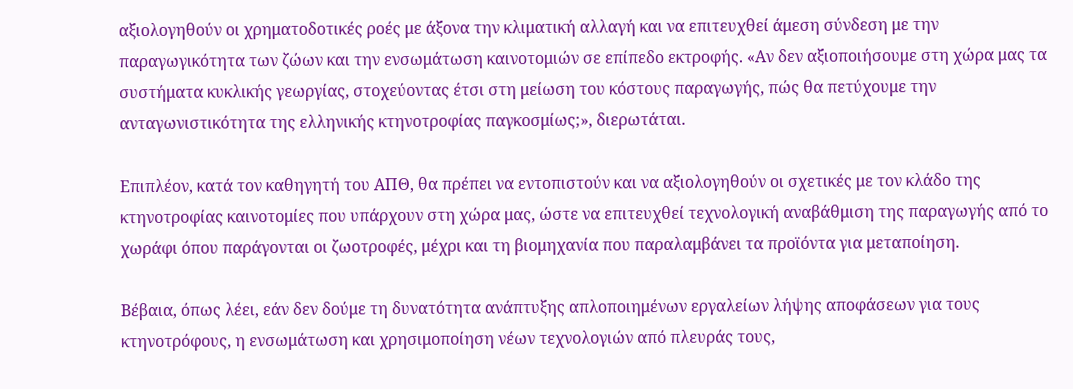αξιολογηθούν οι χρηματοδοτικές ροές με άξονα την κλιματική αλλαγή και να επιτευχθεί άμεση σύνδεση με την παραγωγικότητα των ζώων και την ενσωμάτωση καινοτομιών σε επίπεδο εκτροφής. «Αν δεν αξιοποιήσουμε στη χώρα μας τα συστήματα κυκλικής γεωργίας, στοχεύοντας έτσι στη μείωση του κόστους παραγωγής, πώς θα πετύχουμε την ανταγωνιστικότητα της ελληνικής κτηνοτροφίας παγκοσμίως;», διερωτάται.

Επιπλέον, κατά τον καθηγητή του ΑΠΘ, θα πρέπει να εντοπιστούν και να αξιολογηθούν οι σχετικές με τον κλάδο της κτηνοτροφίας καινοτομίες που υπάρχουν στη χώρα μας, ώστε να επιτευχθεί τεχνολογική αναβάθμιση της παραγωγής από το χωράφι όπου παράγονται οι ζωοτροφές, μέχρι και τη βιομηχανία που παραλαμβάνει τα προϊόντα για μεταποίηση.

Βέβαια, όπως λέει, εάν δεν δούμε τη δυνατότητα ανάπτυξης απλοποιημένων εργαλείων λήψης αποφάσεων για τους κτηνοτρόφους, η ενσωμάτωση και χρησιμοποίηση νέων τεχνολογιών από πλευράς τους,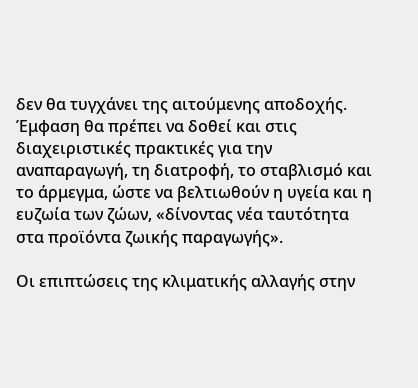δεν θα τυγχάνει της αιτούμενης αποδοχής. Έμφαση θα πρέπει να δοθεί και στις διαχειριστικές πρακτικές για την αναπαραγωγή, τη διατροφή, το σταβλισμό και το άρμεγμα, ώστε να βελτιωθούν η υγεία και η ευζωία των ζώων, «δίνοντας νέα ταυτότητα στα προϊόντα ζωικής παραγωγής».

Οι επιπτώσεις της κλιματικής αλλαγής στην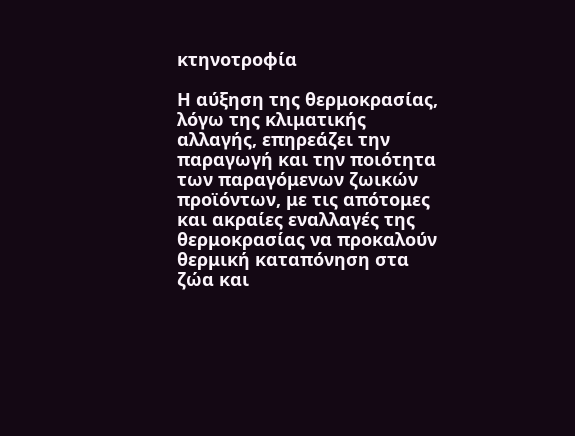κτηνοτροφία

Η αύξηση της θερμοκρασίας, λόγω της κλιματικής αλλαγής, επηρεάζει την παραγωγή και την ποιότητα των παραγόμενων ζωικών προϊόντων, με τις απότομες και ακραίες εναλλαγές της θερμοκρασίας να προκαλούν θερμική καταπόνηση στα ζώα και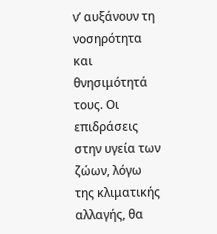ν’ αυξάνουν τη νοσηρότητα και θνησιμότητά τους. Οι επιδράσεις στην υγεία των ζώων, λόγω της κλιματικής αλλαγής, θα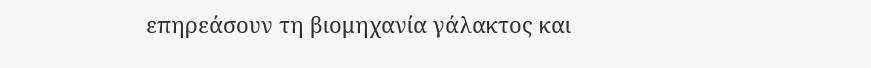επηρεάσουν τη βιομηχανία γάλακτος και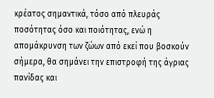κρέατος σημαντικά, τόσο από πλευράς ποσότητας όσο και ποιότητας, ενώ η απομάκρυνση των ζώων από εκεί που βοσκούν σήμερα, θα σημάνει την επιστροφή της άγριας πανίδας και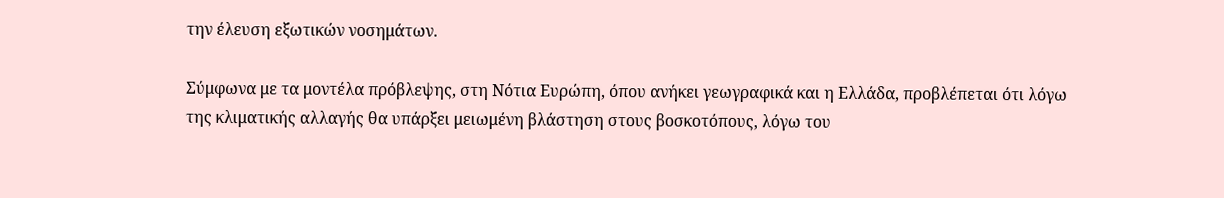την έλευση εξωτικών νοσημάτων.

Σύμφωνα με τα μοντέλα πρόβλεψης, στη Νότια Ευρώπη, όπου ανήκει γεωγραφικά και η Ελλάδα, προβλέπεται ότι λόγω της κλιματικής αλλαγής θα υπάρξει μειωμένη βλάστηση στους βοσκοτόπους, λόγω του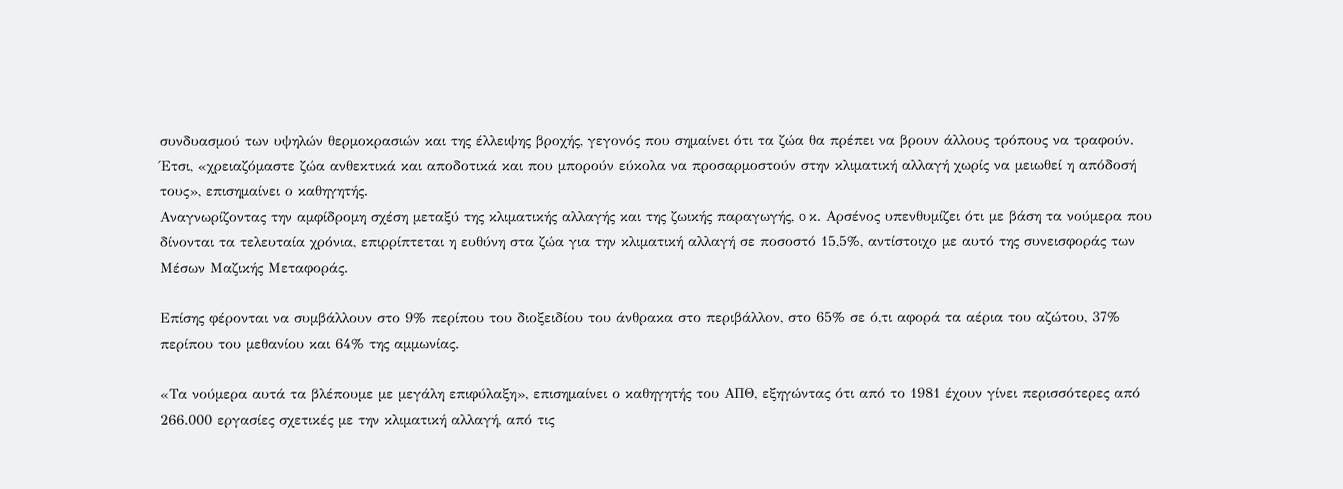συνδυασμού των υψηλών θερμοκρασιών και της έλλειψης βροχής, γεγονός που σημαίνει ότι τα ζώα θα πρέπει να βρουν άλλους τρόπους να τραφούν. Έτσι, «χρειαζόμαστε ζώα ανθεκτικά και αποδοτικά και που μπορούν εύκολα να προσαρμοστούν στην κλιματική αλλαγή χωρίς να μειωθεί η απόδοσή τους», επισημαίνει ο καθηγητής.
Αναγνωρίζοντας την αμφίδρομη σχέση μεταξύ της κλιματικής αλλαγής και της ζωικής παραγωγής, o κ. Αρσένος υπενθυμίζει ότι με βάση τα νούμερα που δίνονται τα τελευταία χρόνια, επιρρίπτεται η ευθύνη στα ζώα για την κλιματική αλλαγή σε ποσοστό 15,5%, αντίστοιχο με αυτό της συνεισφοράς των Μέσων Μαζικής Μεταφοράς.

Επίσης φέρονται να συμβάλλουν στο 9% περίπου του διοξειδίου του άνθρακα στο περιβάλλον, στο 65% σε ό,τι αφορά τα αέρια του αζώτου, 37% περίπου του μεθανίου και 64% της αμμωνίας.

«Τα νούμερα αυτά τα βλέπουμε με μεγάλη επιφύλαξη», επισημαίνει ο καθηγητής του ΑΠΘ, εξηγώντας ότι από το 1981 έχουν γίνει περισσότερες από 266.000 εργασίες σχετικές με την κλιματική αλλαγή, από τις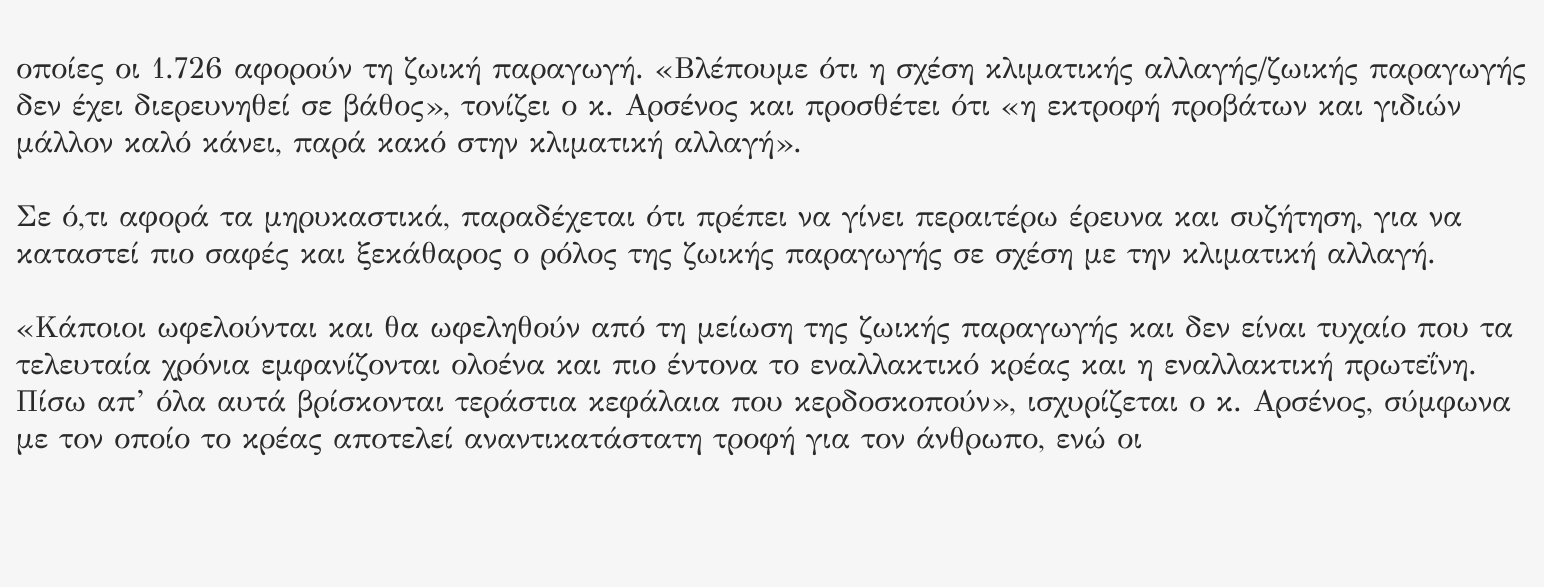οποίες οι 1.726 αφορούν τη ζωική παραγωγή. «Βλέπουμε ότι η σχέση κλιματικής αλλαγής/ζωικής παραγωγής δεν έχει διερευνηθεί σε βάθος», τονίζει ο κ. Αρσένος και προσθέτει ότι «η εκτροφή προβάτων και γιδιών μάλλον καλό κάνει, παρά κακό στην κλιματική αλλαγή».

Σε ό,τι αφορά τα μηρυκαστικά, παραδέχεται ότι πρέπει να γίνει περαιτέρω έρευνα και συζήτηση, για να καταστεί πιο σαφές και ξεκάθαρος ο ρόλος της ζωικής παραγωγής σε σχέση με την κλιματική αλλαγή.

«Κάποιοι ωφελούνται και θα ωφεληθούν από τη μείωση της ζωικής παραγωγής και δεν είναι τυχαίο που τα τελευταία χρόνια εμφανίζονται ολοένα και πιο έντονα το εναλλακτικό κρέας και η εναλλακτική πρωτεΐνη. Πίσω απ’ όλα αυτά βρίσκονται τεράστια κεφάλαια που κερδοσκοπούν», ισχυρίζεται ο κ. Αρσένος, σύμφωνα με τον οποίο το κρέας αποτελεί αναντικατάστατη τροφή για τον άνθρωπο, ενώ οι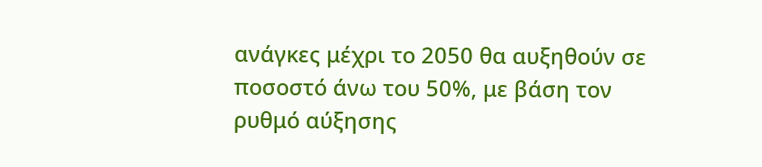ανάγκες μέχρι το 2050 θα αυξηθούν σε ποσοστό άνω του 50%, με βάση τον ρυθμό αύξησης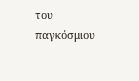του παγκόσμιου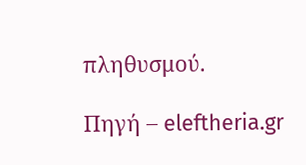πληθυσμού.

Πηγή – eleftheria.gr